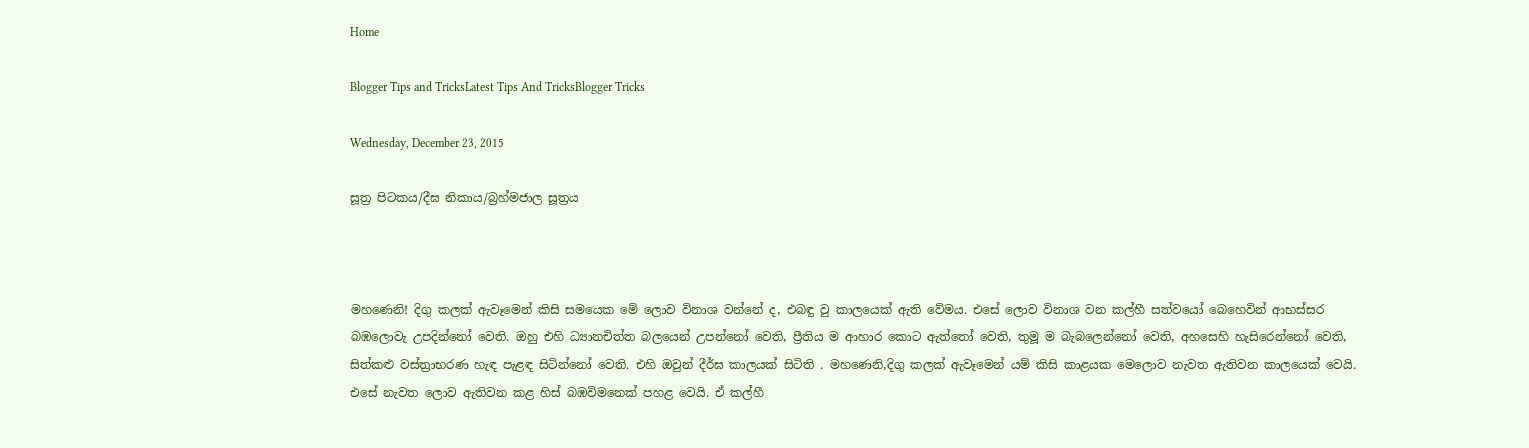Home

Blogger Tips and TricksLatest Tips And TricksBlogger Tricks

Wednesday, December 23, 2015

සූත්‍ර පිටකය/දීඝ නිකාය/බ්‍රහ්මජාල සූත්‍රය



මහණෙනි! දිගු කලක් ඇවෑමෙන් කිසි සමයෙක මේ ලොව විනාශ වන්නේ ද, එබඳු වු කාලයෙක් ඇති වේමය. එසේ ලොව විනාශ වන කල්හී සත්වයෝ බෙහෙවින් ආභස්සර බඹලොවැ උපදින්නෝ වෙති. ඔහු එහි ධ්‍යානචිත්ත බලයෙන් උපන්නෝ වෙති, ප්‍රීතිය ම ආහාර කොට ඇත්තෝ වෙති, තුමූ ම බැබලෙන්නෝ වෙති, අහසෙහි හැසිරෙන්නෝ වෙති, සිත්කළු වස්ත්‍රාභරණ හැඳ පැළඳ සිටින්නෝ වෙති. එහි ඔවුන් දීර්ඝ කාලයක් සිටිති . මහණෙනි,දිගු කලක් ඇවෑමෙන් යම් කිසි කාළයක මෙලොව නැවත ඇතිවන කාලයෙක් වෙයි. එසේ නැවත ලොව ඇතිවන කළ හිස් බඹවිමනෙක් පහළ වෙයි. ඒ කල්හී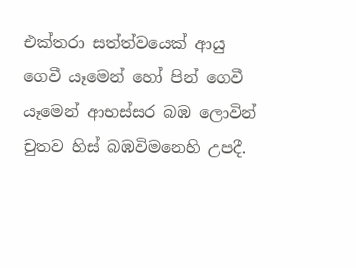එක්තරා සත්ත්වයෙක් ආයු ගෙවී යෑමෙන් හෝ පින් ගෙවී යෑමෙන් ආභස්සර බඹ ලොවින් චුතව හිස් බඹවිමනෙහි උපදී.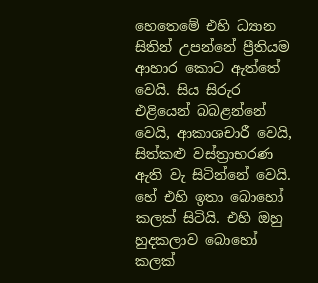හෙතෙමේ එහි ධ්‍යාන සිතින් උපන්නේ ප්‍රීතියම ආහාර කොට ඇත්තේ වෙයි. සිය සිරුර එළියෙන් බබළන්නේ වෙයි, ආකාශචාරී වෙයි, සිත්කළු වස්ත්‍රාභරණ ඇති වැ සිටින්නේ වෙයි. හේ එහි ඉතා බොහෝ කලක් සිටියි. එහි ඔහු හුදකලාව බොහෝ කලක්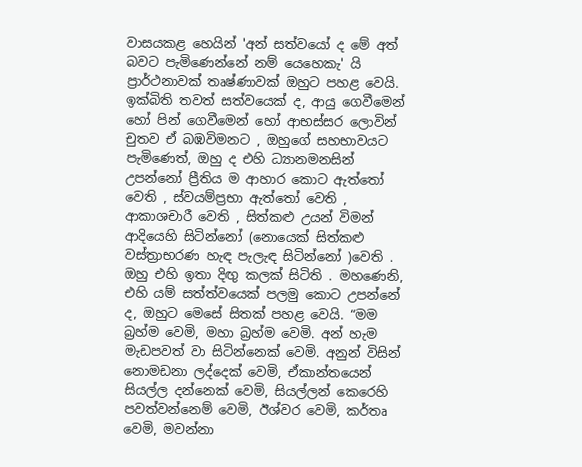වාසයකළ හෙයින් 'අන් සත්වයෝ ද මේ අත් බවට පැමිණෙන්නේ නම් යෙහෙකැ' යි ප්‍රාර්ථනාවක් තෘෂ්ණාවක් ඔහුට පහළ වෙයි. ඉක්බිති තවත් සත්වයෙක් ද, ආයු ගෙවීමෙන් හෝ පින් ගෙවීමෙන් හෝ ආභස්සර ලොවින් චුතව ඒ බඹවිමනට , ඔහුගේ සහභාවයට පැමිණෙත්, ඔහු ද එහි ධ්‍යානමනසින් උපන්නෝ ප්‍රීතිය ම ආහාර කොට ඇත්තෝ වෙති , ස්වයම්ප්‍රභා ඇත්තෝ වෙති , ආකාශචාරී වෙති , සිත්කළු උයන් විමන් ආදියෙහි සිටින්නෝ (නොයෙක් සිත්කළු වස්ත්‍රාභරණ හැඳ පැලැඳ සිටින්නෝ )වෙති . ඔහු එහි ඉතා දිඟු කලක් සිටිති . මහණෙනි, එහි යම් සත්ත්වයෙක් පලමු කොට උපන්නේ ද, ඔහුට මෙසේ සිතක් පහළ වෙයි. “මම බ්‍රහ්ම වෙමි, මහා බ්‍රහ්ම වෙමි. අන් හැම මැඩපවත් වා සිටින්නෙක් වෙමි. අනුන් විසින් නොමඩනා ලද්දෙක් වෙමි, ඒකාන්තයෙන් සියල්ල දන්නෙක් වෙමි, සියල්ලන් කෙරෙහි පවත්වන්නෙම් වෙමි, ඊශ්වර වෙමි, කර්තෘ වෙමි, මවන්නා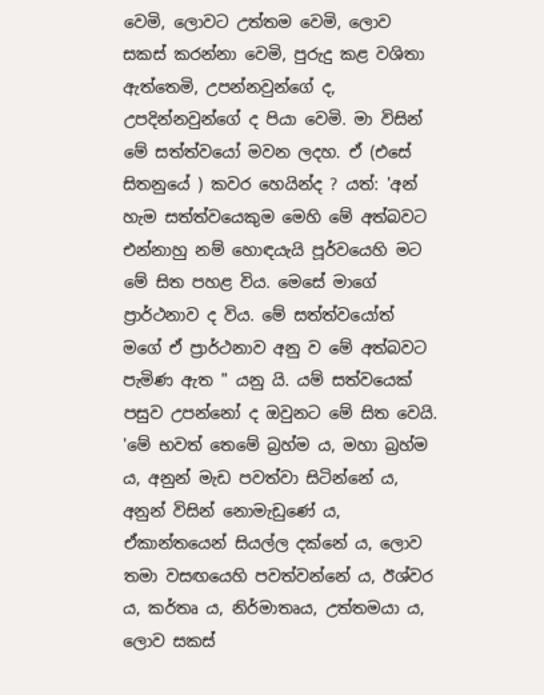වෙමි, ලොවට උත්තම වෙමි, ලොව සකස් කරන්නා වෙමි, පුරුදු කළ වශිතා ඇත්තෙමි, උපන්නවුන්ගේ ද, උපදින්නවුන්ගේ ද පියා වෙමි. මා විසින් මේ සත්ත්වයෝ මවන ලදහ. ඒ (එසේ සිතනුයේ ) කවර හෙයින්ද ? යත්: 'අන් හැම සත්ත්වයෙකුම මෙහි මේ අත්බවට එන්නාහු නම් හොඳයැයි පූර්වයෙහි මට මේ සිත පහළ විය. මෙසේ මාගේ ප්‍රාර්ථනාව ද විය. මේ සත්ත්වයෝත් මගේ ඒ ප්‍රාර්ථනාව අනු ව මේ අත්බවට පැමිණ ඇත " යනු යි. යම් සත්වයෙක් පසුව උපන්නෝ ද ඔවුනට මේ සිත වෙයි. 'මේ භවත් තෙමේ බ්‍රහ්ම ය, මහා බ්‍රහ්ම ය, අනුන් මැඩ පවත්වා සිටින්නේ ය, අනුන් විසින් නොමැඩුණේ ය, ඒකාන්තයෙන් සියල්ල දක්නේ ය, ලොව තමා වසඟයෙහි පවත්වන්නේ ය, ඊශ්වර ය, කර්තෘ ය, නිර්මාතෘය, උත්තමයා ය, ලොව සකස්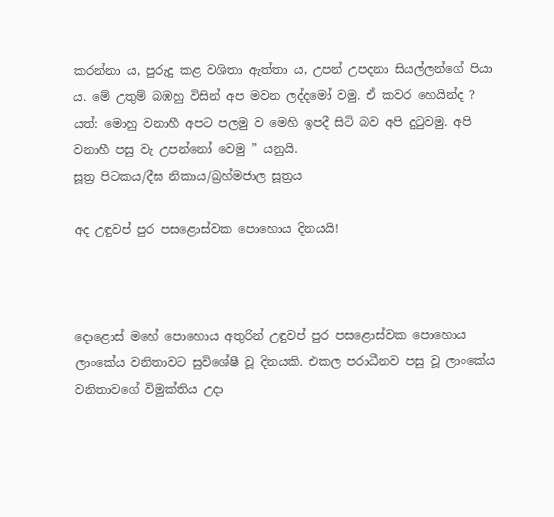කරන්නා ය, පුරුදු කළ වශිතා ඇත්තා ය, උපන් උපදනා සියල්ලන්ගේ පියා ය. මේ උතුම් බඹහු විසින් අප මවන ලද්දමෝ වමු. ඒ කවර හෙයින්ද ? යත්: මොහු වනාහී අපට පලමු ව මෙහි ඉපදී සිටි බව අපි දුටුවමු. අපි වනාහී පසු වැ උපන්නෝ වෙමු ” යනුයි.
සූත්‍ර පිටකය/දීඝ නිකාය/බ්‍රහ්මජාල සූත්‍රය

අද උඳුවප් පුර පසළොස්වක පොහොය දිනයයි!



දොළොස් මහේ පොහොය අතුරින් උඳුවප් පුර පසළොස්වක පොහොය ලාංකේය වනිතාවට සුවිශේෂී වූ දිනයකි. එකල පරාධීනව පසු වූ ලාංකේය වනිතාවගේ විමුක්තිය උදා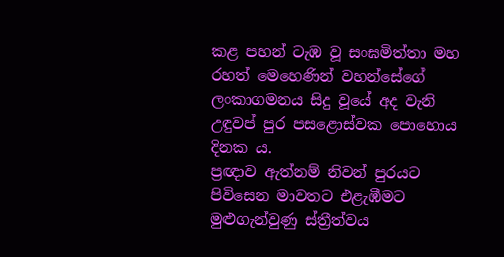කළ පහන් ටැඹ වූ සංඝමිත්තා මහ රහත් මෙහෙණින් වහන්සේගේ ලංකාගමනය සිදු වූයේ අද වැනි උඳුවප් පුර පසළොස්වක පොහොය දිනක ය.
ප්‍රඥාව ඇත්නම් නිවන් පුරයට පිවිසෙන මාවතට එළැඹීමට මුළුගැන්වුණු ස්ත්‍රීත්වය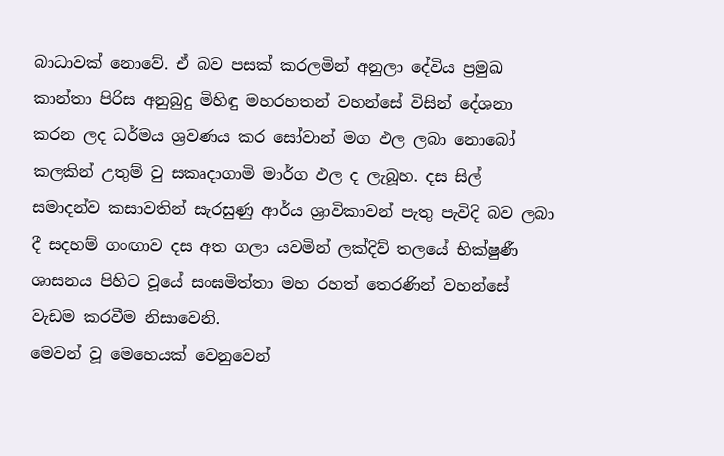බාධාවක් නොවේ. ඒ බව පසක් කරලමින් අනුලා දේවිය ප්‍රමුඛ කාන්තා පිරිස අනුබුදු මිහිඳු මහරහතන් වහන්සේ විසින් දේශනා කරන ලද ධර්මය ශ්‍රවණය කර සෝවාන් මග ඵල ලබා නොබෝ කලකින් උතුම් වු සකෘදාගාමි මාර්ග ඵල ද ලැබූහ. දස සිල් සමාදන්ව කසාවතින් සැරසුණු ආර්ය ශ්‍රාවිකාවන් පැතු පැවිදි බව ලබා දී සදහම් ගංඟාව දස අත ගලා යවමින් ලක්දිව් තලයේ භික්ෂුණී ශාසනය පිහිට වූයේ සංඝමිත්තා මහ රහත් තෙරණින් වහන්සේ වැඩම කරවීම නිසාවෙනි.
මෙවන් වූ මෙහෙයක් වෙනුවෙන්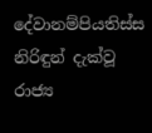දේවානම්පියතිස්ස නිරිඳුන් දැක්වූ රාජ්‍ය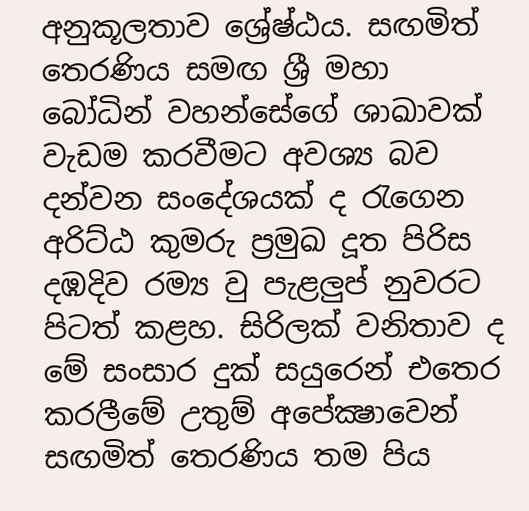අනුකූලතාව ශ්‍රේෂ්ඨය. සඟමිත් තෙරණිය සමඟ ශ්‍රී මහා බෝධින් වහන්සේගේ ශාඛාවක් වැඩම කරවීමට අවශ්‍ය බව දන්වන සංදේශයක් ද රැගෙන අරිට්ඨ කුමරු ප්‍රමුඛ දූත පිරිස දඹදිව රම්‍ය වු පැළලුප් නුවරට පිටත් කළහ. සිරිලක් වනිතාව ද මේ සංසාර දුක් සයුරෙන් එතෙර කරලීමේ උතුම් අපේක්‍ෂාවෙන් සඟමිත් තෙරණිය තම පිය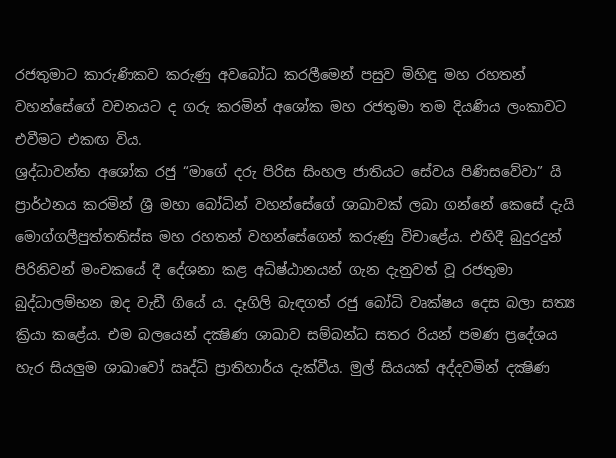රජතුමාට කාරුණිකව කරුණු අවබෝධ කරලීමෙන් පසුව මිහිඳු මහ රහතන් වහන්සේගේ වචනයට ද ගරු කරමින් අශෝක මහ රජතුමා තම දියණිය ලංකාවට එවීමට එකඟ විය.
ශ්‍රද්ධාවන්ත අශෝක රජු “මාගේ දරු පිරිස සිංහල ජාතියට සේවය පිණිසවේවා” යි ප්‍රාර්ථනය කරමින් ශ්‍රී මහා බෝධින් වහන්සේගේ ශාඛාවක් ලබා ගන්නේ කෙසේ දැයි මොග්ගලීපුත්තතිස්ස මහ රහතන් වහන්සේගෙන් කරුණු විචාළේය. එහිදී බුදුරදුන් පිරිනිවන් මංචකයේ දී දේශනා කළ අධිෂ්ඨානයන් ගැන දැනුවත් වූ රජතුමා බුද්ධාලම්භන ඔද වැඩී ගියේ ය. දෑගිලි බැඳගත් රජු බෝධි වෘක්ෂය දෙස බලා සත්‍ය ක්‍රියා කළේය. එම බලයෙන් දක්‍ෂිණ ශාඛාව සම්බන්ධ සතර රියන් පමණ ප්‍රදේශය හැර සියලුම ශාඛාවෝ ඍද්ධි ප්‍රාතිහාර්ය දැක්වීය. මුල් සියයක් අද්දවමින් දක්‍ෂිණ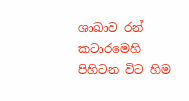ශාඛාව රන් කටාරමෙහි පිහිටන විට හිම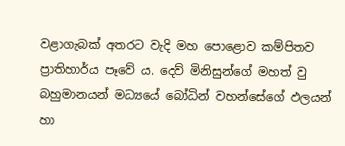වළාගැබක් අතරට වැදි මහ පොළොව කම්පිතව ප්‍රාතිහාර්ය පෑවේ ය. දෙව් මිනිසුන්ගේ මහත් වු බහුමානයන් මධ්‍යයේ බෝධින් වහන්සේගේ ඵලයන් හා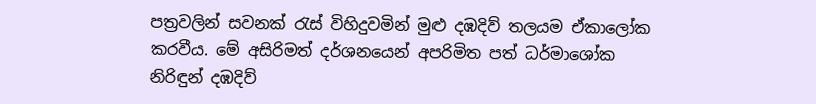පත්‍රවලින් සවනක් රැස් විහිදුවමින් මුළු දඹදිව් තලයම ඒකාලෝක කරවීය. මේ අසිරිමත් දර්ශනයෙන් අපරිමිත පත් ධර්මාශෝක නිරිඳුන් දඹදිව්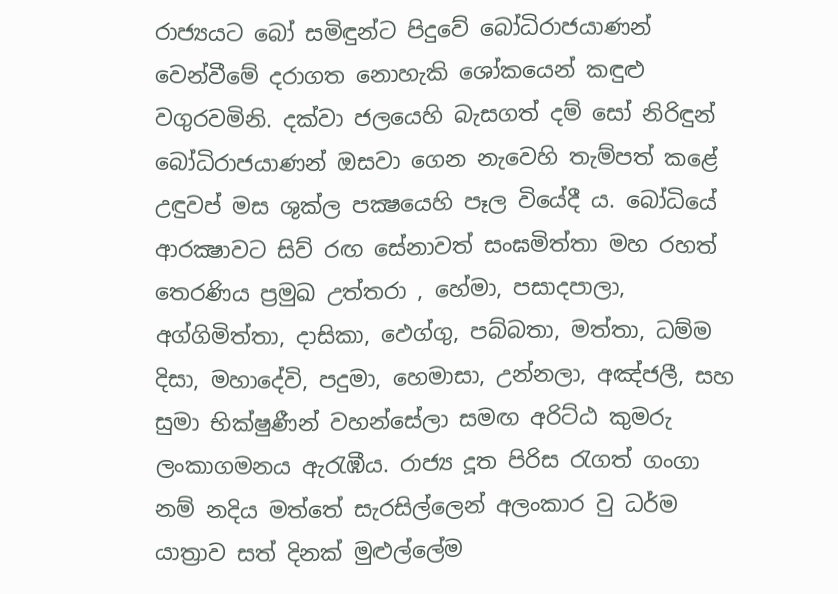රාජ්‍යයට බෝ සමිඳුන්ට පිදුවේ බෝධිරාජයාණන් වෙන්වීමේ දරාගත නොහැකි ශෝකයෙන් කඳුළු වගුරවමිනි. දක්වා ජලයෙහි බැසගත් දම් සෝ නිරිඳුන් බෝධිරාජයාණන් ඔසවා ගෙන නැවෙහි තැම්පත් කළේ උඳුවප් මස ශුක්ල පක්‍ෂයෙහි පෑල වියේදී ය. බෝධියේ ආරක්‍ෂාවට සිව් රඟ සේනාවත් සංඝමිත්තා මහ රහත් තෙරණිය ප්‍රමුඛ උත්තරා , හේමා, පසාදපාලා, අග්ගිමිත්තා, දාසිකා, ඵෙග්ගු, පබ්බතා, මත්තා, ධම්ම දිසා, මහාදේවි, පදුමා, හෙමාසා, උන්නලා, අඤ්ජලී, සහ සුමා භික්ෂුණීන් වහන්සේලා සමඟ අරිට්ඨ කුමරු ලංකාගමනය ඇරැඹීය. රාජ්‍ය දූත පිරිස රැගත් ගංගා නම් නදිය මත්තේ සැරසිල්ලෙන් අලංකාර වු ධර්ම යාත්‍රාව සත් දිනක් මුළුල්ලේම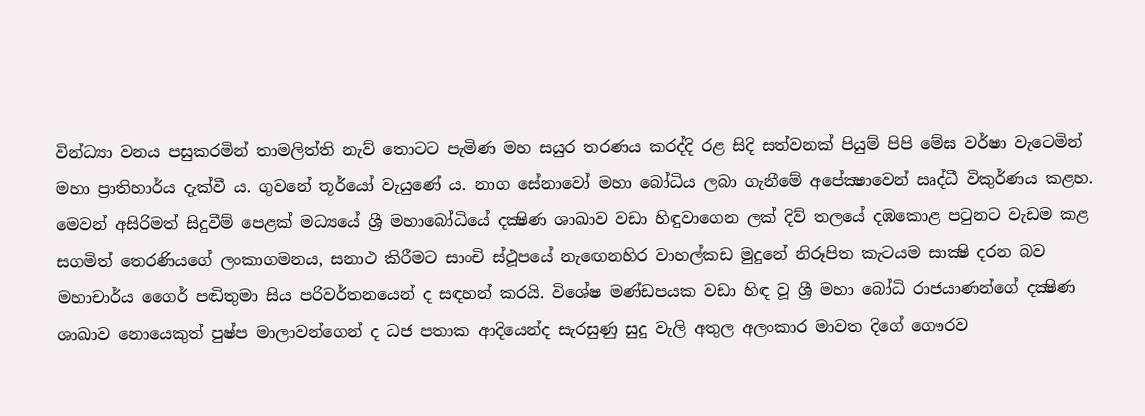වින්ධ්‍යා වනය පසුකරමින් තාමලිත්ති නැව් තොටට පැමිණ මහ සයුර තරණය කරද්දි රළ සිදි සත්වනක් පියුම් පිපි මේඝ වර්ෂා වැටෙමින් මහා ප්‍රාතිහාර්ය දැක්වී ය. ගුවනේ තූර්යෝ වැයුණේ ය. නාග සේනාවෝ මහා බෝධිය ලබා ගැනීමේ අපේක්‍ෂාවෙන් ඍද්ධී විකුර්ණය කළහ.
මෙවන් අසිරිමත් සිදුවීම් පෙළක් මධ්‍යයේ ශ්‍රී මහාබෝධියේ දක්‍ෂිණ ශාඛාව වඩා හිඳුවාගෙන ලක් දිව් තලයේ දඹකොළ පටුනට වැඩම කළ සගමිත් තෙරණියගේ ලංකාගමනය, සනාථ කිරීමට සාංචි ස්ථූපයේ නැඟෙනහිර වාහල්කඩ මුදුනේ නිරූපිත කැටයම සාක්‍ෂි දරන බව මහාචාර්ය ගෛර් පඬිතුමා සිය පරිවර්තනයෙන් ද සඳහන් කරයි. විශේෂ මණ්ඩපයක වඩා හිඳ වූ ශ්‍රී මහා බෝධි රාජයාණන්ගේ දක්‍ෂිණ ශාඛාව නොයෙකුත් පුෂ්ප මාලාවන්ගෙන් ද ධජ පතාක ආදියෙන්ද සැරසුණු සුදු වැලි අතුල අලංකාර මාවත දිගේ ගෞරව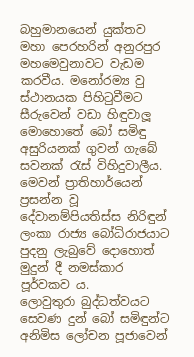බහුමානයෙන් යුක්තව මහා පෙරහරින් අනුරපුර මහමෙවුනාවට වැඩම කරවීය. මනෝරම්‍ය වු ස්ථානයක පිහිටුවීමට සීරුවෙන් වඩා හිඳුවාලූ මොහොතේ බෝ සමිඳු අසුරියනක් ගුවන් ගැබේ සවනක් රැස් විහිදුවාලීය. මෙවන් ප්‍රාතිහාර්යෙන් ප්‍රසන්න වූ දේවානම්පියතිස්ස නිරිඳුන් ලංකා රාජ්‍ය බෝධිරාජයාට පුදනු ලැබුවේ දොහොත් මුදුන් දී නමස්කාර පූර්වකව ය.
ලොවුතුරා බුද්ධත්වයට සෙවණ දුන් බෝ සමිඳුන්ට අනිමිස ලෝචන පූජාවෙන්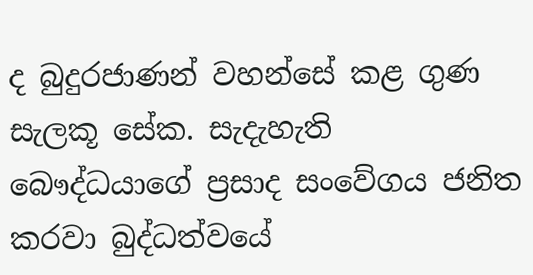ද බුදුරජාණන් වහන්සේ කළ ගුණ සැලකූ සේක. සැදැහැති බෞද්ධයාගේ ප්‍රසාද සංවේගය ජනිත කරවා බුද්ධත්වයේ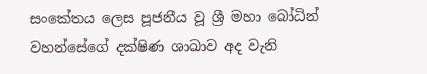සංකේතය ලෙස පූජනීය වූ ශ්‍රී මහා බෝධින් වහන්සේගේ දක්ෂිණ ශාඛාව අද වැනි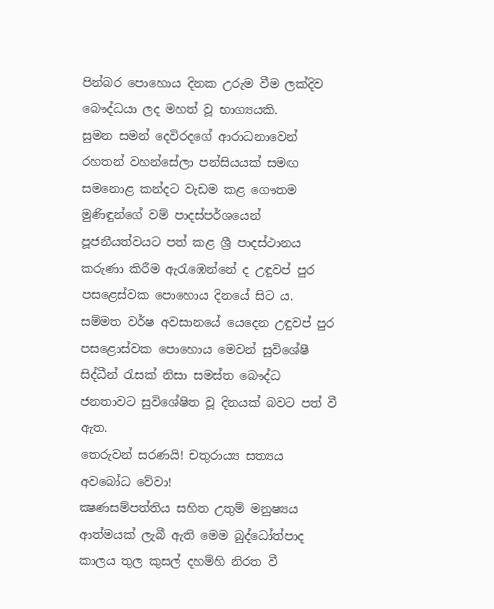පින්බර පොහොය දිනක උරුම වීම ලක්දිව බෞද්ධයා ලද මහත් වූ භාග්‍යයකි.
සුමන සමන් දෙවිරදගේ ආරාධනාවෙන් රහතන් වහන්සේලා පන්සියයක් සමඟ සමනොළ කන්දට වැඩම කළ ගෞතම මුණිඳුන්ගේ වම් පාදස්පර්ශයෙන් පූජනීයත්වයට පත් කළ ශ්‍රී පාදස්ථානය කරුණා කිරීම ඇරැඹෙන්නේ ද උඳුවප් පුර පසළෙස්වක පොහොය දිනයේ සිට ය.
සම්මත වර්ෂ අවසානයේ යෙදෙන උඳුවප් පුර පසළොස්වක පොහොය මෙවන් සුවිශේෂී සිද්ධීන් රැසක් නිසා සමස්ත බෞද්ධ ජනතාවට සුවිශේෂිත වූ දිනයක් බවට පත් වී ඇත.
තෙරුවන් සරණයි! චතුරාය්‍ය සත්‍යය අවබෝධ වේවා!
ක්‍ෂණසම්පත්තිය සහිත උතුම් මනුෂ්‍යය ආත්මයක් ලැබී ඇති මෙම බුද්ධෝත්පාද කාලය තුල කුසල් දහම්හි නිරත වී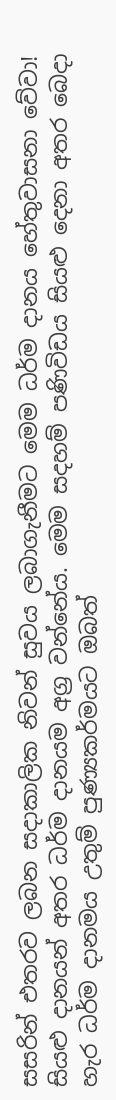සසරින් එතරව ලබන සදාකාලික නිවන් සුවය ලබාගැනීමට මෙම ධර්ම දානය හේතුවාසනා වේවා!
සියළු දානයන් අතර ධර්ම දානයම අග්‍ර වන්නේය. මෙම සදහම් පණිවිඩය සියළු දෙනා අතර බෙදා හැර ධර්ම දානමය උතුම් පුණ්‍යකර්මයට ඔබත්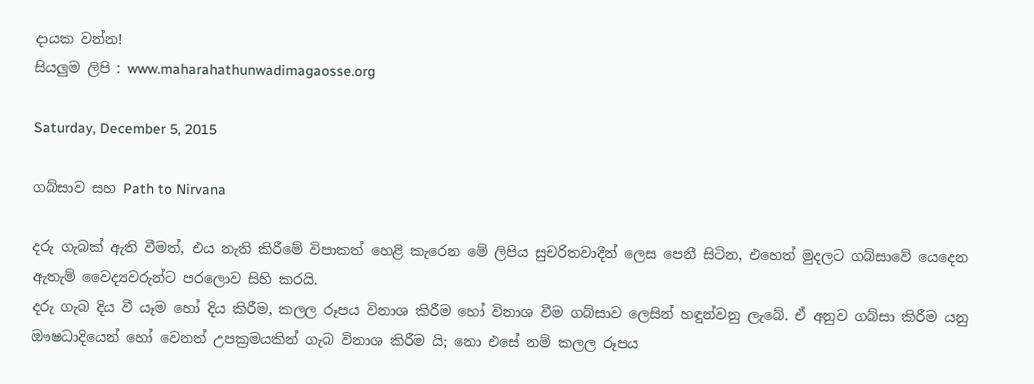දායක වන්න!
සියලුම ලිපි : www.maharahathunwadimagaosse.org

Saturday, December 5, 2015

ගබ්සාව සහ Path to Nirvana

දරු ගැබක් ඇති වීමත්, එය නැති කිරීමේ විපාකත් හෙළි කැරෙන මේ ලිපිය සුචරිතවාදීන් ලෙස පෙනී සිටින, එහෙත් මුදලට ගබ්සාවේ යෙදෙන ඇතැම් වෛද්‍යවරුන්ට පරලොව සිහි කරයි.
දරු ගැබ දිය වී යෑම හෝ දිය කිරීම, කලල රූපය විනාශ කිරීම හෝ විනාශ වීම ගබ්සාව ලෙසින් හඳුන්වනු ලැබේ. ඒ අනුව ගබ්සා කිරීම යනු ඖෂධාදියෙන් හෝ වෙනත් උපක්‍රමයකින් ගැබ විනාශ කිරීම යි; නො එසේ නම් කලල රූපය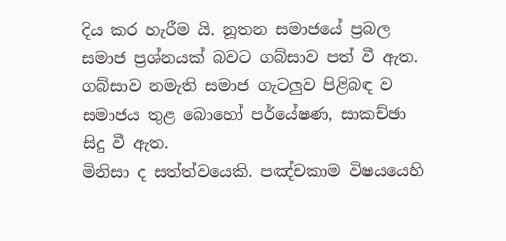දිය කර හැරීම යි. නූතන සමාජයේ ප්‍රබල සමාජ ප්‍රශ්නයක් බවට ගබ්සාව පත් වී ඇත. ගබ්සාව නමැති සමාජ ගැටලුව පිළිබඳ ව සමාජය තුළ බොහෝ පර්යේෂණ, සාකච්ඡා සිදු වී ඇත.
මිනිසා ද සත්ත්වයෙකි. පඤ්චකාම විෂයයෙහි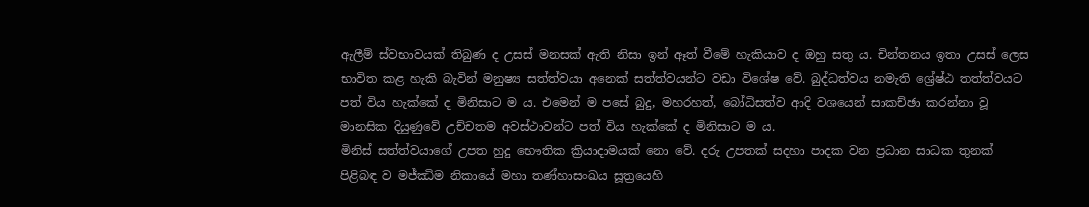ඇලීම් ස්වභාවයක් තිබුණ ද උසස් මනසක් ඇති නිසා ඉන් ඈත් වීමේ හැකියාව ද ඔහු සතු ය. චින්තනය ඉතා උසස් ලෙස භාවිත කළ හැකි බැවින් මනුෂ්‍ය සත්ත්වයා අනෙක් සත්ත්වයන්ට වඩා විශේෂ වේ. බුද්ධත්වය නමැති ශ්‍රේෂ්ඨ තත්ත්වයට පත් විය හැක්කේ ද මිනිසාට ම ය. එමෙන් ම පසේ බුදු, මහරහත්, බෝධිසත්ව ආදි වශයෙන් සාකච්ඡා කරන්නා වූ මානසික දියුණුවේ උච්චතම අවස්ථාවන්ට පත් විය හැක්කේ ද මිනිසාට ම ය.
මිනිස් සත්ත්වයාගේ උපත හුදු භෞතික ක්‍රියාදාමයක් නො වේ. දරු උපතක් සදහා පාදක වන ප්‍රධාන සාධක තුනක් පිළිබඳ ව මජ්ඣිම නිකායේ මහා තණ්හාසංඛය සූත්‍රයෙහි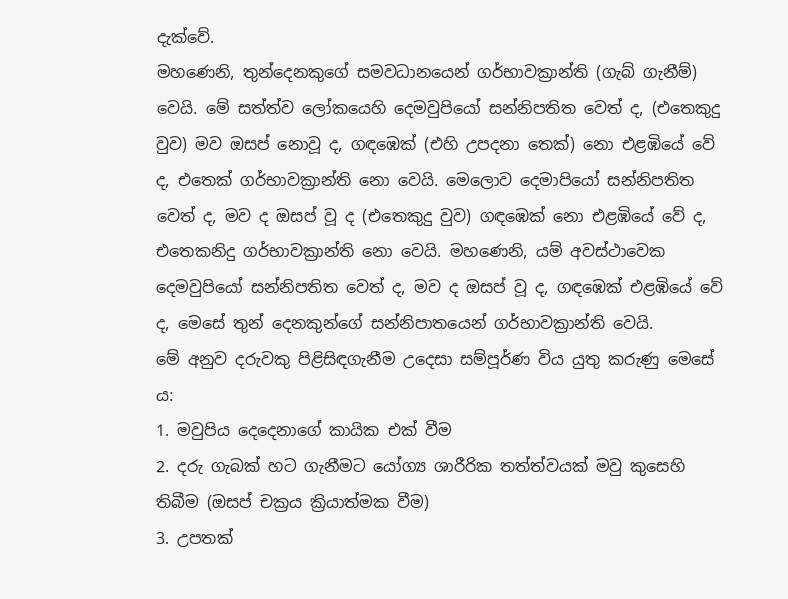දැක්වේ.
මහණෙනි, තුන්දෙනකුගේ සමවධානයෙන් ගර්භාවක්‍රාන්ති (ගැබ් ගැනීම්) වෙයි. මේ සත්ත්ව ලෝකයෙහි දෙමවුපියෝ සන්නිපතිත වෙත් ද, (එතෙකුදු වුව) මව ඔසප් නොවූ ද, ගඳඹෙක් (එහි උපදනා තෙක්) නො එළඹියේ වේ ද, එතෙක් ගර්භාවක්‍රාන්ති නො වෙයි. මෙලොව දෙමාපියෝ සන්නිපතිත වෙත් ද, මව ද ඔසප් වූ ද (එතෙකුදු වුව) ගඳඹෙක් නො එළඹියේ වේ ද, එතෙකනිදු ගර්භාවක්‍රාන්ති නො වෙයි. මහණෙනි, යම් අවස්ථාවෙක දෙමවුපියෝ සන්නිපතිත වෙත් ද, මව ද ඔසප් වූ ද, ගඳඹෙක් එළඹියේ වේ ද, මෙසේ තුන් දෙනකුන්ගේ සන්නිපාතයෙන් ගර්භාවක්‍රාන්ති වෙයි.
මේ අනුව දරුවකු පිළිසිඳගැනීම උදෙසා සම්පූර්ණ විය යුතු කරුණු මෙසේ ය:
1. මවුපිය දෙදෙනාගේ කායික එක් වීම
2. දරු ගැබක් හට ගැනීමට යෝග්‍ය ශාරීරික තත්ත්වයක් මවු කුසෙහි තිබීම (ඔසප් චක්‍රය ක්‍රියාත්මක වීම)
3. උපතක්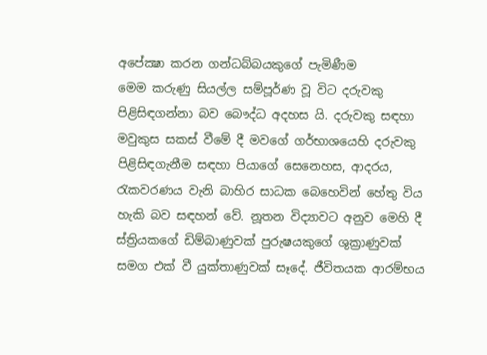අපේක්‍ෂා කරන ගන්ධබ්බයකුගේ පැමිණීම
මෙම කරුණු සියල්ල සම්පූර්ණ වූ විට දරුවකු පිළිසිඳගන්නා බව බෞද්ධ අදහස යි. දරුවකු සඳහා මවුකුස සකස් වීමේ දී මවගේ ගර්භාශයෙහි දරුවකු පිළිසිඳගැනීම සඳහා පියාගේ සෙනෙහස, ආදරය, රැකවරණය වැනි බාහිර සාධක බෙහෙවින් හේතු විය හැකි බව සඳහන් වේ. නූතන විද්‍යාවට අනුව මෙහි දී ස්ත්‍රියකගේ ඩිම්බාණුවක් පුරුෂයකුගේ ශුක්‍රාණුවක් සමග එක් වී යුක්තාණුවක් සෑදේ. ජීවිතයක ආරම්භය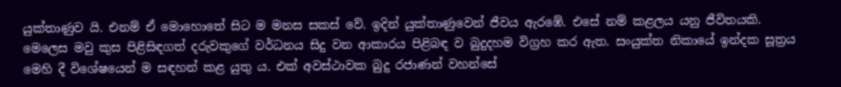යුක්තාණුව යි. එනම් ඒ මොහොතේ සිට ම මනස සකස් වේ. ඉදින් යුක්තාණුවෙන් ජීවය ඇරඹේ. එසේ නම් කළලය යනු ජීවිතයකි. මෙලෙස මවු කුස පිළිසිඳගත් දරුවකුගේ වර්ධනය සිදු වන ආකාරය පිළිබඳ ව බුදුදහම විග්‍රහ කර ඇත. සංයුක්ත නිකායේ ඉන්දක සූත්‍රය මෙහි දී විශේෂයෙන් ම සඳහන් කළ යුතු ය. එක් අවස්ථාවක බුදු රජාණන් වහන්සේ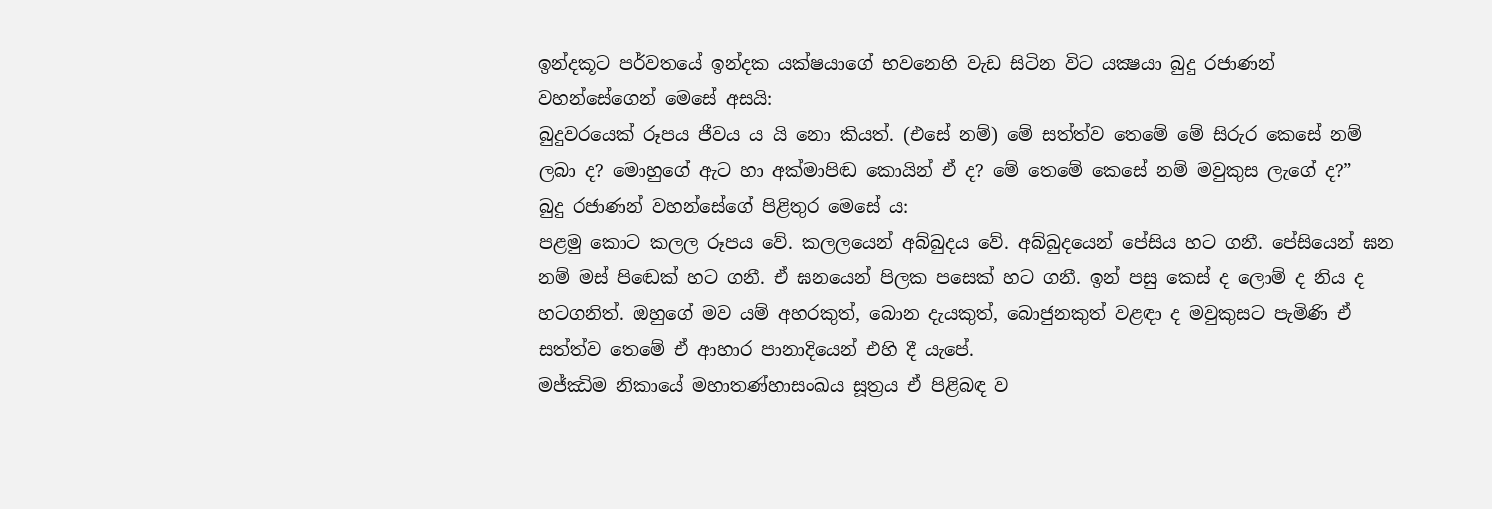ඉන්දකූට පර්වතයේ ඉන්දක යක්ෂයාගේ භවනෙහි වැඩ සිටින විට යක්‍ෂයා බුදු රජාණන් වහන්සේගෙන් මෙසේ අසයි:
බුදුවරයෙක් රූපය ජීවය ය යි නො කියත්. (එසේ නම්) මේ සත්ත්ව තෙමේ මේ සිරුර කෙසේ නම් ලබා ද? මොහුගේ ඇට හා අක්මාපිඬ කොයින් ඒ ද? මේ තෙමේ කෙසේ නම් මවුකුස ලැගේ ද?”
බුදු රජාණන් වහන්සේගේ පිළිතුර මෙසේ ය:
පළමු කොට කලල රූපය වේ. කලලයෙන් අබ්බුදය වේ. අබ්බුදයෙන් පේසිය හට ගනී. පේසියෙන් ඝන නම් මස් පිඬෙක් හට ගනී. ඒ ඝනයෙන් පිලක පසෙක් හට ගනී. ඉන් පසු කෙස් ද ලොම් ද නිය ද හටගනිත්. ඔහුගේ මව යම් අහරකුත්, බොන දැයකුත්, බොජුනකුත් වළඳා ද මවුකුසට පැමිණි ඒ සත්ත්ව තෙමේ ඒ ආහාර පානාදියෙන් එහි දී යැපේ.
මජ්ඣිම නිකායේ මහාතණ්හාසංඛය සූත්‍රය ඒ පිළිබඳ ව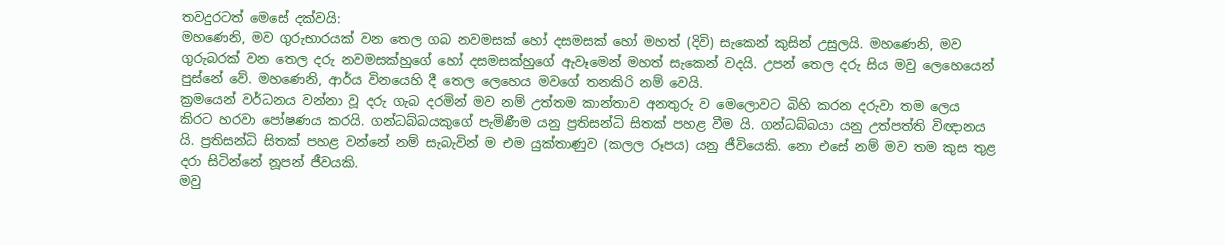තවදුරටත් මෙසේ දක්වයි:
මහණෙනි, මව ගුරුභාරයක් වන තෙල ගබ නවමසක් හෝ දසමසක් හෝ මහත් (දිවි) සැකෙන් කුසින් උසුලයි. මහණෙනි, මව ගුරුබරක් වන තෙල දරු නවමසක්හුගේ හෝ දසමසක්හුගේ ඇවෑමෙන් මහත් සැකෙන් වදයි. උපන් තෙල දරු සිය මවු ලෙහෙයෙන් පුස්නේ වේ. මහණෙනි, ආර්ය විනයෙහි දී තෙල ලෙහෙය මවගේ තනකිරි නම් වෙයි.
ක්‍රමයෙන් වර්ධනය වන්නා වූ දරු ගැබ දරමින් මව නම් උත්තම කාන්තාව අනතුරු ව මෙලොවට බිහි කරන දරුවා තම ලෙය කිරට හරවා පෝෂණය කරයි. ගන්ධබ්බයකුගේ පැමිණීම යනු ප්‍රතිසන්ධි සිතක් පහළ වීම යි. ගන්ධබ්බයා යනු උත්පත්ති විඥානය යි. ප්‍රතිසන්ධි සිතක් පහළ වන්නේ නම් සැබැවින් ම එම යුක්තාණුව (කලල රූපය) යනු ජීවියෙකි. නො එසේ නම් මව තම කුස තුළ දරා සිටින්නේ නූපන් ජීවයකි.
මවු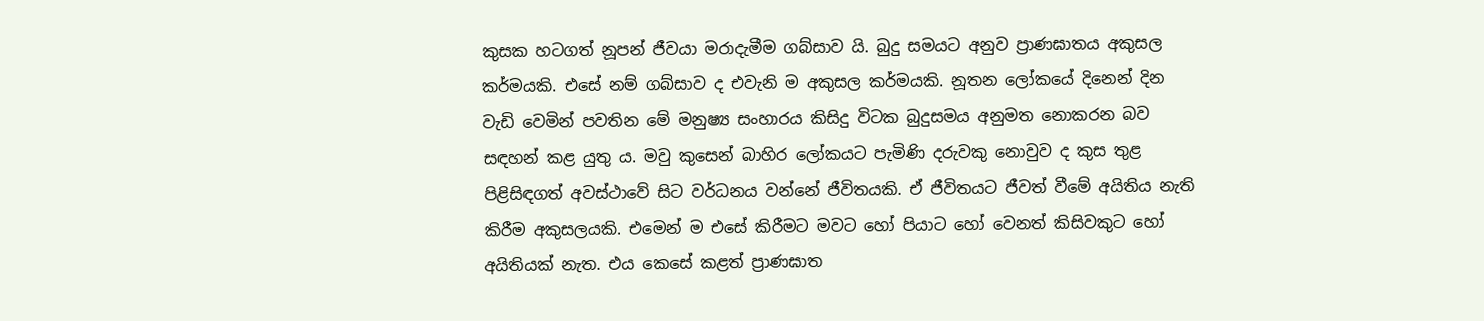කුසක හටගත් නූපන් ජීවයා මරාදැමීම ගබ්සාව යි. බුදු සමයට අනුව ප්‍රාණඝාතය අකුසල කර්මයකි. එසේ නම් ගබ්සාව ද එවැනි ම අකුසල කර්මයකි. නූතන ලෝකයේ දිනෙන් දින වැඩි වෙමින් පවතින මේ මනුෂ්‍ය සංහාරය කිසිදු විටක බුදුසමය අනුමත නොකරන බව සඳහන් කළ යුතු ය. මවු කුසෙන් බාහිර ලෝකයට පැමිණි දරුවකු නොවුව ද කුස තුළ පිළිසිඳගත් අවස්ථාවේ සිට වර්ධනය වන්නේ ජීවිතයකි. ඒ ජීවිතයට ජීවත් වීමේ අයිතිය නැති කිරීම අකුසලයකි. එමෙන් ම එසේ කිරීමට මවට හෝ පියාට හෝ වෙනත් කිසිවකුට හෝ අයිතියක් නැත. එය කෙසේ කළත් ප්‍රාණඝාත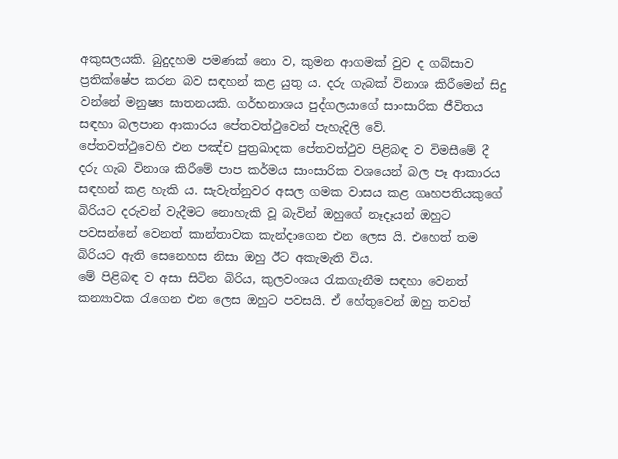අකුසලයකි. බුදුදහම පමණක් නො ව, කුමන ආගමක් වුව ද ගබ්සාව ප්‍රතික්ෂේප කරන බව සඳහන් කළ යුතු ය. දරු ගැබක් විනාශ කිරීමෙන් සිදු වන්නේ මනුෂ්‍ය ඝාතනයකි. ගර්භනාශය පුද්ගලයාගේ සාංසාරික ජීවිතය සඳහා බලපාන ආකාරය පේතවත්ථුවෙන් පැහැදිලි වේ.
පේතවත්ථුවෙහි එන පඤ්ච පුත්‍රඛාදක පේතවත්ථුව පිළිබඳ ව විමසීමේ දී දරු ගැබ විනාශ කිරීමේ පාප කර්මය සාංසාරික වශයෙන් බල පෑ ආකාරය සඳහන් කළ හැකි ය. සැවැත්නුවර අසල ගමක වාසය කළ ගෘහපතියකුගේ බිරියට දරුවන් වැදීමට නොහැකි වූ බැවින් ඔහුගේ නෑදෑයන් ඔහුට පවසන්නේ වෙනත් කාන්තාවක කැන්දාගෙන එන ලෙස යි. එහෙත් තම බිරියට ඇති සෙනෙහස නිසා ඔහු ඊට අකැමැති විය.
මේ පිළිබඳ ව අසා සිටින බිරිය, කුලවංශය රැකගැනීම සඳහා වෙනත් කන්‍යාවක රැගෙන එන ලෙස ඔහුට පවසයි. ඒ හේතුවෙන් ඔහු තවත්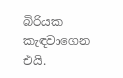බිරියක කැඳවාගෙන එයි.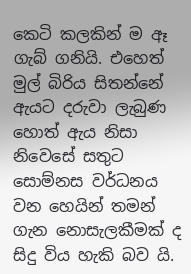කෙටි කලකින් ම ඈ ගැබ් ගනියි. එහෙත් මුල් බිරිය සිතන්නේ ඇයට දරුවා ලැබුණ හොත් ඇය නිසා නිවෙසේ සතුට සොම්නස වර්ධනය වන හෙයින් තමන් ගැන නොසැලකීමක් ද සිදු විය හැකි බව යි.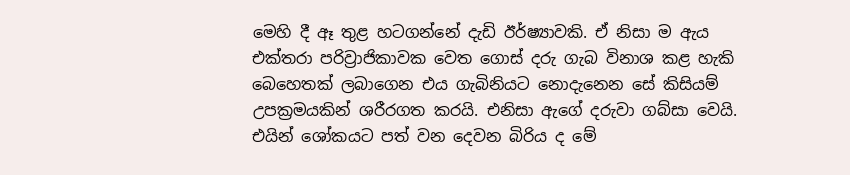මෙහි දී ඈ තුළ හටගන්නේ දැඩි ඊර්ෂ්‍යාවකි. ඒ නිසා ම ඇය එක්තරා පරිව්‍රාජිකාවක වෙත ගොස් දරු ගැබ විනාශ කළ හැකි බෙහෙතක් ලබාගෙන එය ගැබිනියට නොදැනෙන සේ කිසියම් උපක්‍රමයකින් ශරීරගත කරයි. එනිසා ඇගේ දරුවා ගබ්සා වෙයි.
එයින් ශෝකයට පත් වන දෙවන බිරිය ද මේ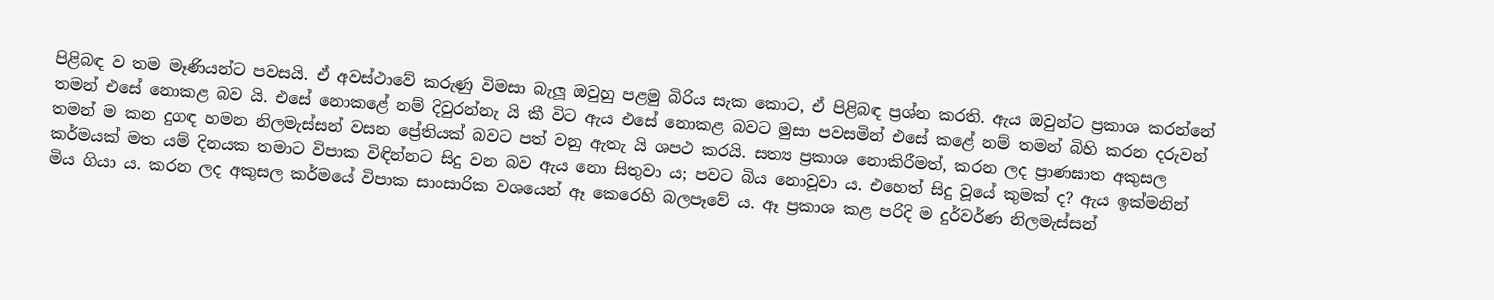පිළිබඳ ව තම මෑණියන්ට පවසයි. ඒ අවස්ථාවේ කරුණු විමසා බැලූ ඔවුහු පළමු බිරිය සැක කොට, ඒ පිළිබඳ ප්‍රශ්න කරති. ඇය ඔවුන්ට ප්‍රකාශ කරන්නේ තමන් එසේ නොකළ බව යි. එසේ නොකළේ නම් දිවුරන්නැ යි කී විට ඇය එසේ නොකළ බවට මුසා පවසමින් එසේ කළේ නම් තමන් බිහි කරන දරුවන් තමන් ම කන දුගඳ හමන නිලමැස්සන් වසන ප්‍රේතියක් බවට පත් වනු ඇතැ යි ශපථ කරයි. සත්‍ය ප්‍රකාශ නොකිරීමත්, කරන ලද ප්‍රාණඝාත අකුසල කර්මයක් මත යම් දිනයක තමාට විපාක විඳින්නට සිදු වන බව ඇය නො සිතුවා ය; පවට බිය නොවූවා ය. එහෙත් සිදු වූයේ කුමක් ද? ඇය ඉක්මනින් මිය ගියා ය. කරන ලද අකුසල කර්මයේ විපාක සාංසාරික වශයෙන් ඈ කෙරෙහි බලපෑවේ ය. ඈ ප්‍රකාශ කළ පරිදි ම දුර්වර්ණ නිලමැස්සන්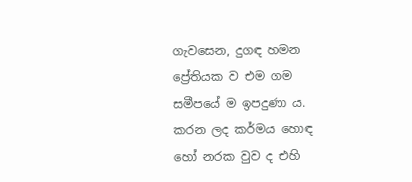ගැවසෙන, දුගඳ හමන ප්‍රේතියක ව එම ගම සමීපයේ ම ඉපදුණා ය.
කරන ලද කර්මය හොඳ හෝ නරක වුව ද එහි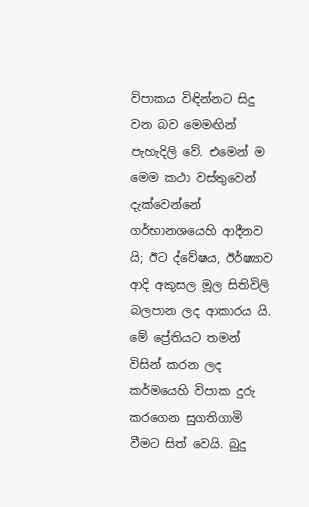විපාකය විඳින්නට සිදු වන බව මෙමඟින් පැහැදිලි වේ. එමෙන් ම මෙම කථා වස්තුවෙන් දැක්වෙන්නේ ගර්භානශයෙහි ආදීනව යි; ඊට ද්වේෂය, ඊර්ෂ්‍යාව ආදි අකුසල මූල සිතිවිලි බලපාන ලද ආකාරය යි.
මේ ප්‍රේතියට තමන් විසින් කරන ලද කර්මයෙහි විපාක දුරු කරගෙන සුගතිගාමි වීමට සිත් වෙයි. බුදු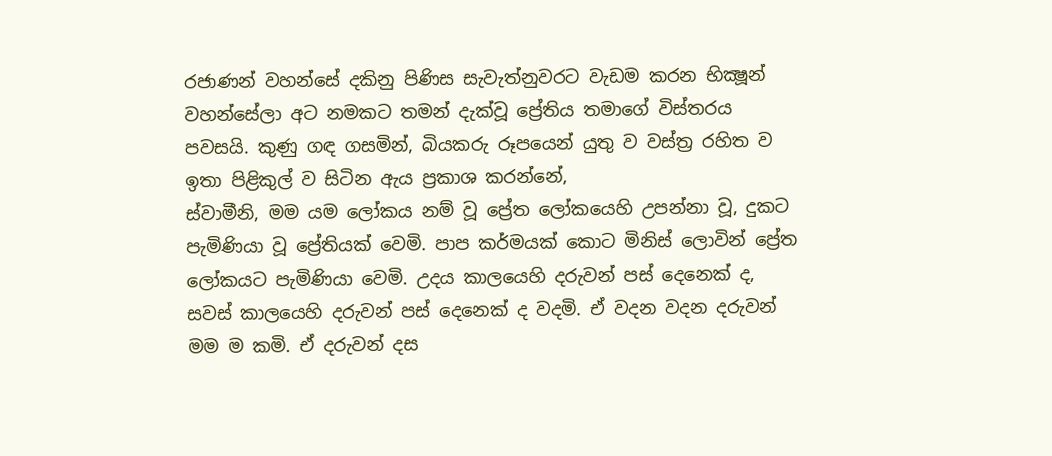රජාණන් වහන්සේ දකිනු පිණිස සැවැත්නුවරට වැඩම කරන භික්‍ෂූන් වහන්සේලා අට නමකට තමන් දැක්වූ ප්‍රේතිය තමාගේ විස්තරය පවසයි. කුණු ගඳ ගසමින්, බියකරු රූපයෙන් යුතු ව වස්ත්‍ර රහිත ව ඉතා පිළිකුල් ව සිටින ඇය ප්‍රකාශ කරන්නේ,
ස්වාමීනි, මම යම ලෝකය නම් වූ ප්‍රේත ලෝකයෙහි උපන්නා වූ, දුකට පැමිණියා වූ ප්‍රේතියක් වෙමි. පාප කර්මයක් කොට මිනිස් ලොවින් ප්‍රේත ලෝකයට පැමිණියා වෙමි. උදය කාලයෙහි දරුවන් පස් දෙනෙක් ද, සවස් කාලයෙහි දරුවන් පස් දෙනෙක් ද වදමි. ඒ වදන වදන දරුවන් මම ම කමි. ඒ දරුවන් දස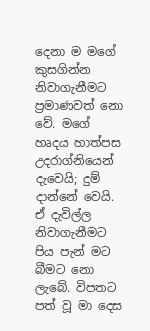දෙනා ම මගේ කුසගින්න නිවාගැනීමට ප්‍රමාණවත් නො වේ. මගේ හෘදය හාත්පස උදරාග්නියෙන් දැවෙයි; දුම් දාන්නේ වෙයි. ඒ දැවිල්ල නිවාගැනීමට පිය පැන් මට බීමට නො ලැබේ. විපතට පත් වූ මා දෙස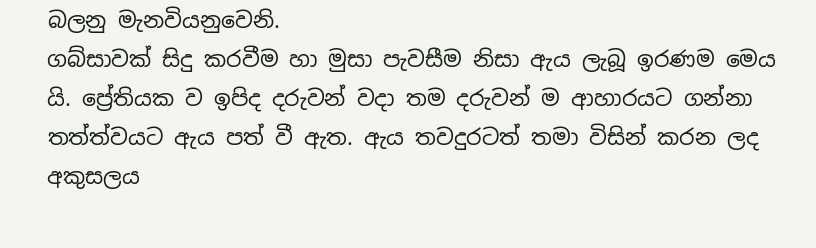බලනු මැනවියනුවෙනි.
ගබ්සාවක් සිදු කරවීම හා මුසා පැවසීම නිසා ඇය ලැබූ ඉරණම මෙය යි. ප්‍රේතියක ව ඉපිද දරුවන් වදා තම දරුවන් ම ආහාරයට ගන්නා තත්ත්වයට ඇය පත් වී ඇත. ඇය තවදුරටත් තමා විසින් කරන ලද අකුසලය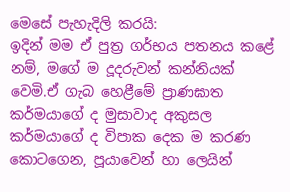මෙසේ පැහැදිලි කරයි:
ඉදින් මම ඒ පුත්‍ර ගර්භය පතනය කළේ නම්, මගේ ම දූදරුවන් කන්නියක් වෙමි.ඒ ගැබ හෙළීමේ ප්‍රාණඝාත කර්මයාගේ ද මුසාවාද අකුසල කර්මයාගේ ද විපාක දෙක ම කරණ කොටගෙන, පූයාවෙන් හා ලෙයින්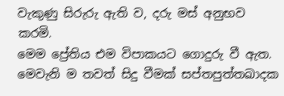වැකුණු සිරුරු ඇති ව, දරු මස් අනුභව කරමි.
මෙම ප්‍රේතිය එම විපාකයට ගොදුරු වී ඇත. මෙවැනි ම තවත් සිදු වීමක් සප්තපුත්තඛාදක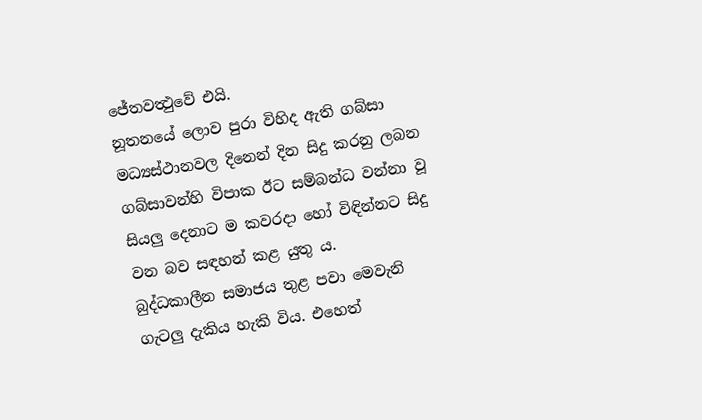ජේතවත්‍ථුවේ එයි.
නූතනයේ ලොව පුරා විහිද ඇති ගබ්සා මධ්‍යස්ථානවල දිනෙන් දින සිදු කරනු ලබන ගබ්සාවන්හි විපාක ඊට සම්බන්ධ වන්නා වූ සියලු දෙනාට ම කවරදා හෝ විඳින්නට සිදු වන බව සඳහන් කළ යුතු ය.
බුද්ධකාලීන සමාජය තුළ පවා මෙවැනි ගැටලු දැකිය හැකි විය. එහෙත්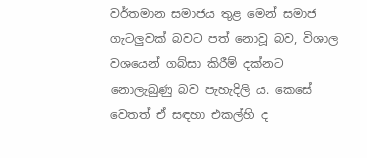වර්තමාන සමාජය තුළ මෙන් සමාජ ගැටලුවක් බවට පත් නොවූ බව, විශාල වශයෙන් ගබ්සා කිරීම් දක්නට නොලැබුණු බව පැහැදිලි ය. කෙසේ වෙතත් ඒ සඳහා එකල්හි ද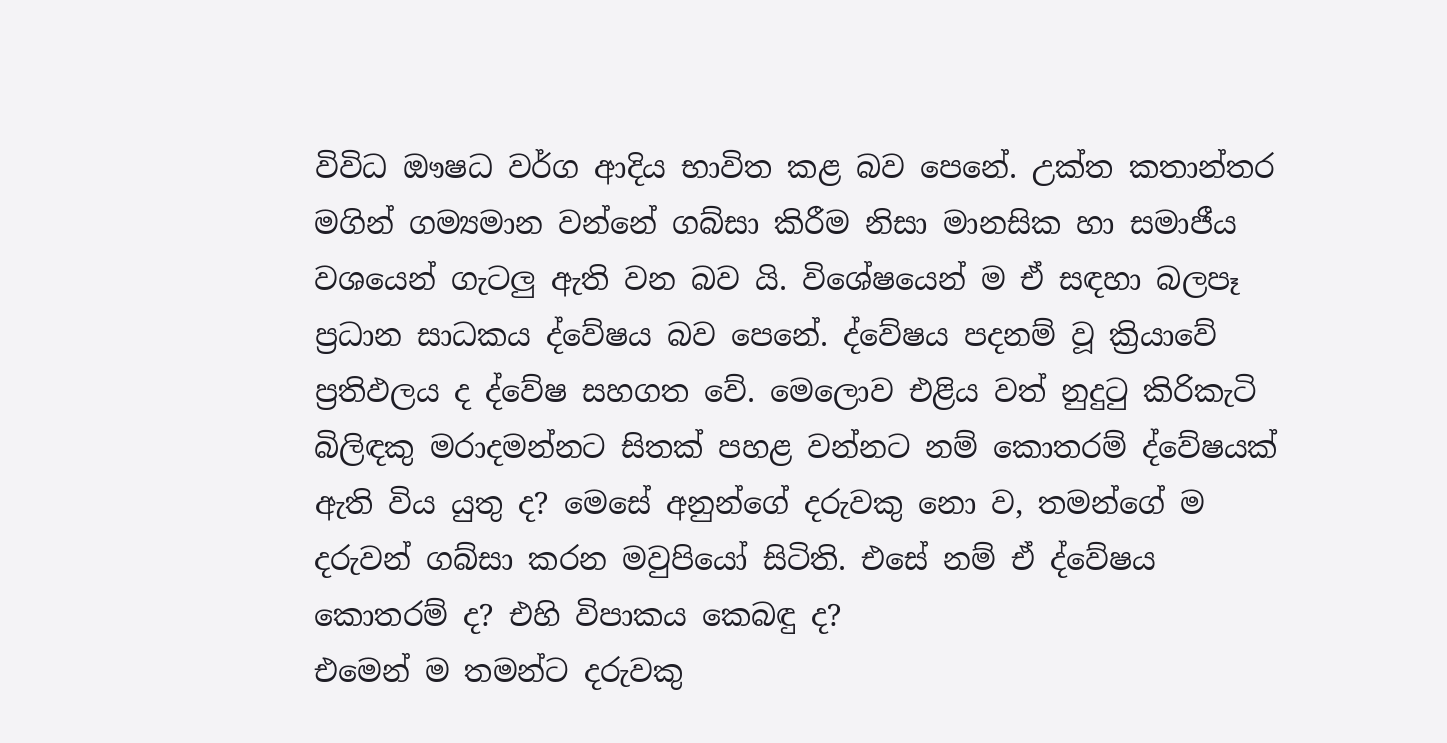විවිධ ඖෂධ වර්ග ආදිය භාවිත කළ බව පෙනේ. උක්ත කතාන්තර මගින් ගම්‍යමාන වන්නේ ගබ්සා කිරීම නිසා මානසික හා සමාජීය වශයෙන් ගැටලු ඇති වන බව යි. විශේෂයෙන් ම ඒ සඳහා බලපෑ ප්‍රධාන සාධකය ද්වේෂය බව පෙනේ. ද්වේෂය පදනම් වූ ක්‍රියාවේ ප්‍රතිඵලය ද ද්වේෂ සහගත වේ. මෙලොව එළිය වත් නුදුටු කිරිකැටි බිලිඳකු මරාදමන්නට සිතක් පහළ වන්නට නම් කොතරම් ද්වේෂයක් ඇති විය යුතු ද? මෙසේ අනුන්ගේ දරුවකු නො ව, තමන්ගේ ම දරුවන් ගබ්සා කරන මවුපියෝ සිටිති. එසේ නම් ඒ ද්වේෂය කොතරම් ද? එහි විපාකය කෙබඳු ද?
එමෙන් ම තමන්ට දරුවකු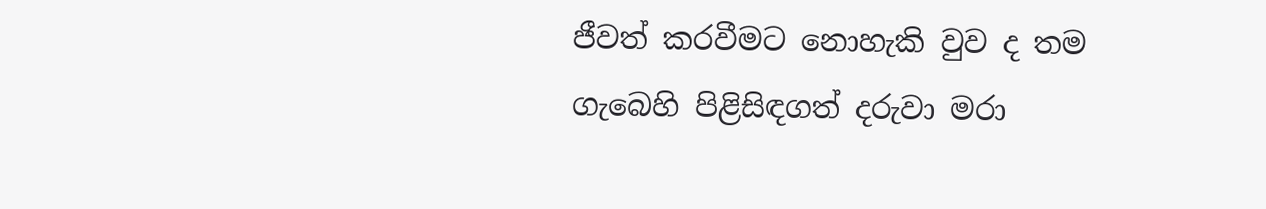ජීවත් කරවීමට නොහැකි වුව ද තම ගැබෙහි පිළිසිඳගත් දරුවා මරා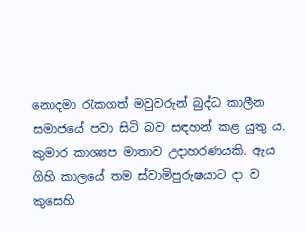නොදමා රැකගත් මවුවරුන් බුද්ධ කාලීන සමාජයේ පවා සිටි බව සඳහන් කළ යුතු ය. කුමාර කාශ්‍යප මාතාව උදාහරණයකි. ඇය ගිහි කාලයේ තම ස්වාමිපුරුෂයාට දා ව කුසෙහි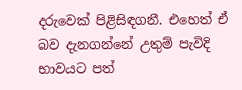දරුවෙක් පිළිසිඳගනී. එහෙත් ඒ බව දැනගන්නේ උතුම් පැවිදි භාවයට පත්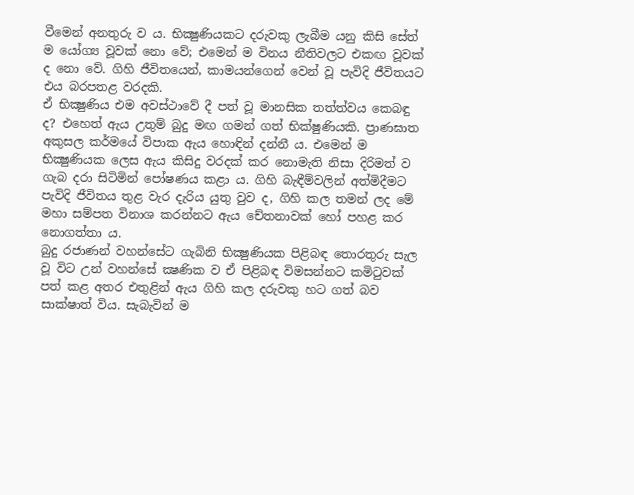වීමෙන් අනතුරු ව ය. භික්‍ෂුණියකට දරුවකු ලැබීම යනු කිසි සේත් ම යෝග්‍ය වූවක් නො වේ; එමෙන් ම විනය නීතිවලට එකඟ වූවක් ද නො වේ. ගිහි ජීවිතයෙන්, කාමයන්ගෙන් වෙන් වූ පැවිදි ජීවිතයට එය බරපතළ වරදකි.
ඒ භික්‍ෂුණිය එම අවස්ථාවේ දී පත් වූ මානසික තත්ත්වය කෙබඳු ද? එහෙත් ඇය උතුම් බුදු මඟ ගමන් ගත් භික්ෂුණියකි. ප්‍රාණඝාත අකුසල කර්මයේ විපාක ඇය හොඳින් දන්නී ය. එමෙන් ම භික්‍ෂුණියක ලෙස ඇය කිසිදු වරදක් කර නොමැති නිසා දිරිමත් ව ගැබ දරා සිටිමින් පෝෂණය කළා ය. ගිහි බැඳීම්වලින් අත්මිදීමට පැවිදි ජීවිතය තුළ වැර දැරිය යුතු වුව ද, ගිහි කල තමන් ලද මේ මහා සම්පත විනාශ කරන්නට ඇය චේතනාවක් හෝ පහළ කර නොගත්තා ය.
බුදු රජාණන් වහන්සේට ගැබිනි භික්‍ෂුණියක පිළිබඳ තොරතුරු සැල වූ විට උන් වහන්සේ ක්‍ෂණික ව ඒ පිළිබඳ විමසන්නට කමිටුවක් පත් කළ අතර එතුළින් ඇය ගිහි කල දරුවකු හට ගත් බව සාක්ෂාත් විය. සැබැවින් ම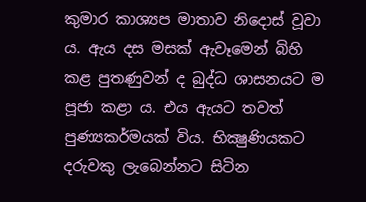කුමාර කාශ්‍යප මාතාව නිදොස් වූවා ය. ඇය දස මසක් ඇවෑමෙන් බිහි කළ පුතණුවන් ද බුද්ධ ශාසනයට ම පූජා කළා ය. එය ඇයට තවත් පුණ්‍යකර්මයක් විය. භික්‍ෂුණියකට දරුවකු ලැබෙන්නට සිටින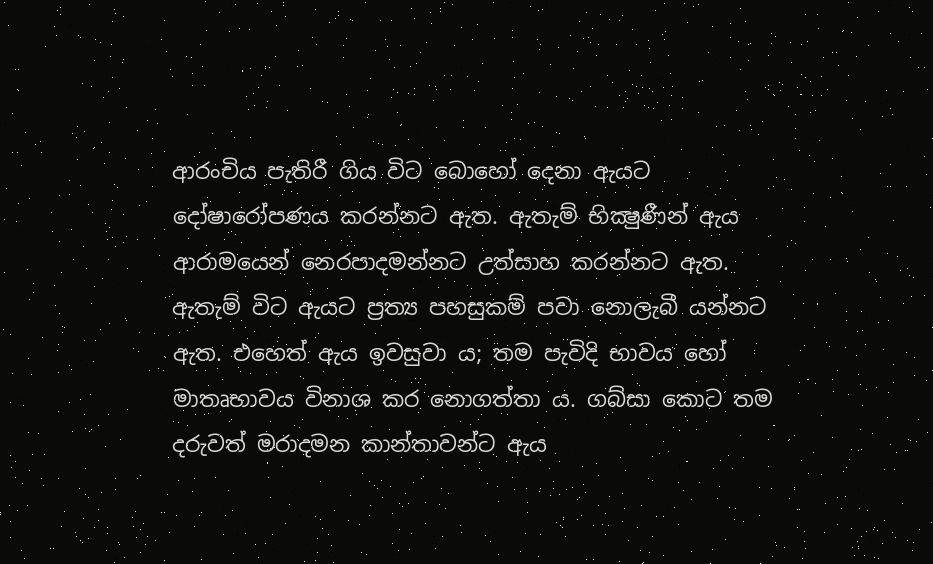ආරංචිය පැතිරී ගිය විට බොහෝ දෙනා ඇයට දෝෂාරෝපණය කරන්නට ඇත. ඇතැම් භික්‍ෂුණීන් ඇය ආරාමයෙන් නෙරපාදමන්නට උත්සාහ කරන්නට ඇත. ඇතැම් විට ඇයට ප්‍රත්‍ය පහසුකම් පවා නොලැබී යන්නට ඇත. එහෙත් ඇය ඉවසුවා ය; තම පැවිදි භාවය හෝ මාතෘභාවය විනාශ කර නොගත්තා ය. ගබ්සා කොට තම දරුවත් මරාදමන කාන්තාවන්ට ඇය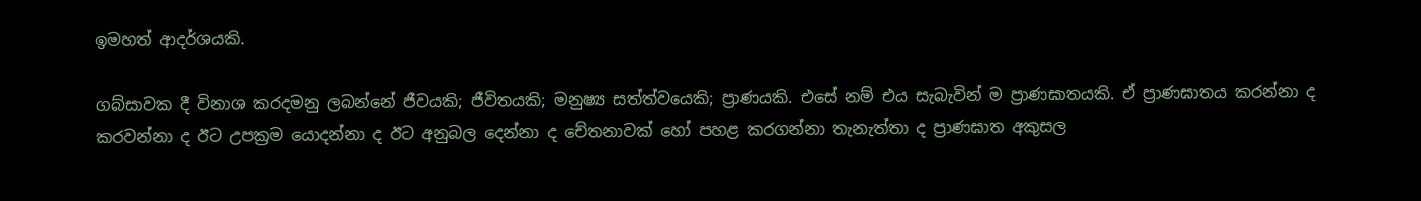ඉමහත් ආදර්ශයකි.

ගබ්සාවක දී විනාශ කරදමනු ලබන්නේ ජීවයකි; ජීවිතයකි; මනුෂ්‍ය සත්ත්වයෙකි; ප්‍රාණයකි. එසේ නම් එය සැබැවින් ම ප්‍රාණඝාතයකි. ඒ ප්‍රාණඝාතය කරන්නා ද කරවන්නා ද ඊට උපක්‍රම යොදන්නා ද ඊට අනුබල දෙන්නා ද චේතනාවක් හෝ පහළ කරගන්නා තැනැත්තා ද ප්‍රාණඝාත අකුසල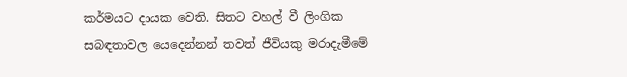කර්මයට දායක වෙති. සිතට වහල් වී ලිංගික සබඳතාවල යෙදෙන්නන් තවත් ජීවියකු මරාදැමීමේ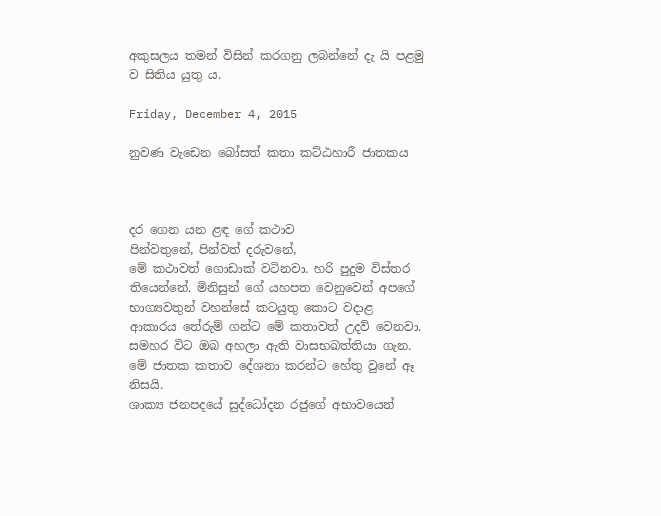අකුසලය තමන් විසින් කරගනු ලබන්නේ දැ යි පළමු ව සිතිය යුතු ය.

Friday, December 4, 2015

නුවණ වැඩෙන බෝසත් කතා කට්ඨහාරී ජාතකය



දර ගෙන යන ළඳ ගේ කථාව
පින්වතුනේ, පින්වත් දරුවනේ,
මේ කථාවත් ගොඩාක් වටිනවා. හරි පුදුම විස්තර තියෙන්නේ. මිනිසුන් ගේ යහපත වෙනුවෙන් අපගේ භාග්‍යවතුන් වහන්සේ කටයුතු කොට වදාළ ආකාරය තේරුම් ගන්ට මේ කතාවත් උදව් වෙනවා.
සමහර විට ඔබ අහලා ඇති වාසභඛත්තියා ගැන. මේ ජාතක කතාව දේශනා කරන්ට හේතු වුනේ ඈ නිසයි.
ශාක්‍ය ජනපදයේ සුද්ධෝදන රජුගේ අභාවයෙන්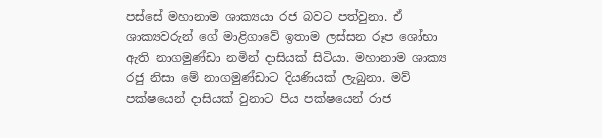පස්සේ මහානාම ශාක්‍යයා රජ බවට පත්වුනා. ඒ ශාක්‍යවරුන් ගේ මාළිගාවේ ඉතාම ලස්සන රූප ශෝභා ඇති නාගමුණ්ඩා නමින් දාසියක් සිටියා. මහානාම ශාක්‍ය රජු නිසා මේ නාගමුණ්ඩාට දියණියක් ලැබුනා. මව් පක්ෂයෙන් දාසියක් වුනාට පිය පක්ෂයෙන් රාජ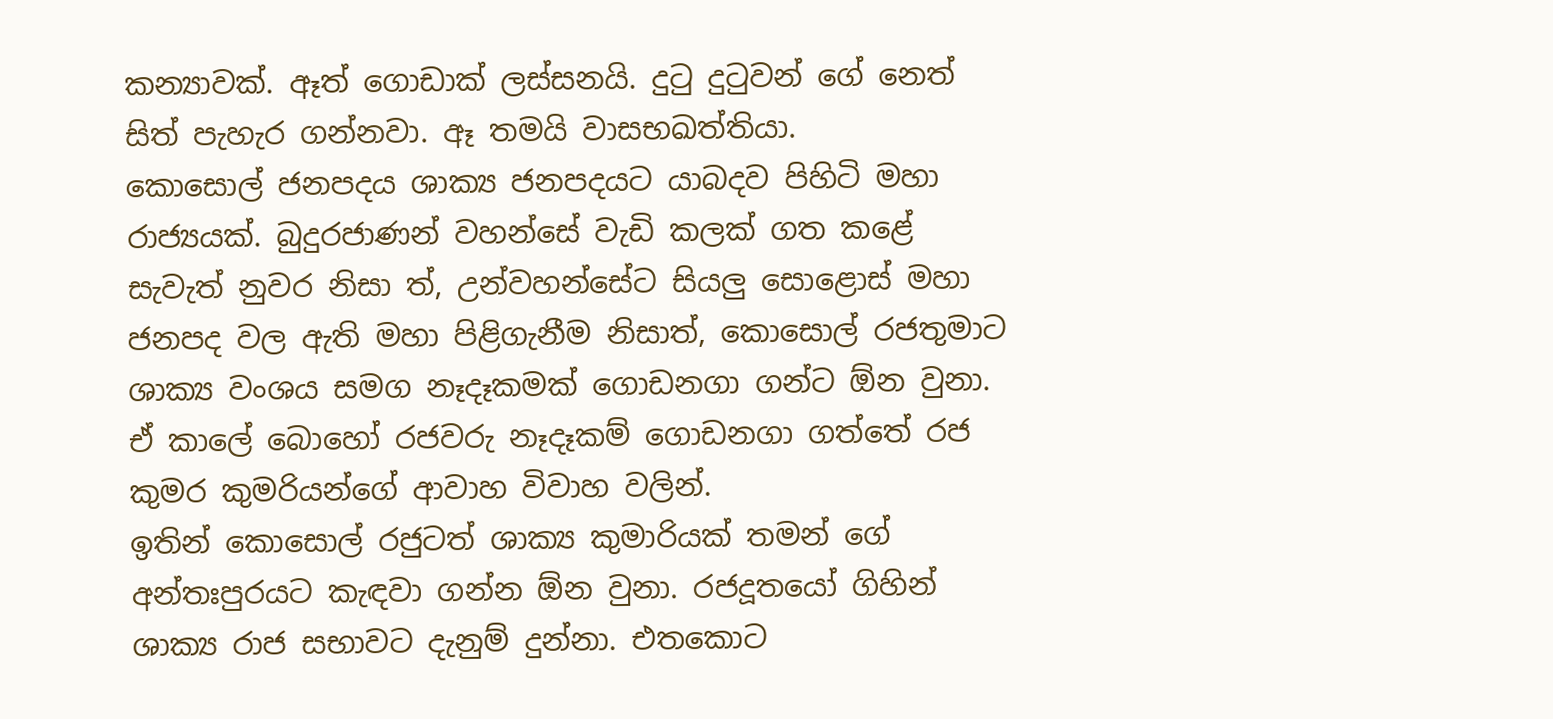කන්‍යාවක්. ඈත් ගොඩාක් ලස්සනයි. දුටු දුටුවන් ගේ නෙත් සිත් පැහැර ගන්නවා. ඈ තමයි වාසභඛත්තියා.
කොසොල් ජනපදය ශාක්‍ය ජනපදයට යාබදව පිහිටි මහා රාජ්‍යයක්. බුදුරජාණන් වහන්සේ වැඩි කලක් ගත කළේ සැවැත් නුවර නිසා ත්, උන්වහන්සේට සියලු සොළොස් මහා ජනපද වල ඇති මහා පිළිගැනීම නිසාත්, කොසොල් රජතුමාට ශාක්‍ය වංශය සමග නෑදෑකමක් ගොඩනගා ගන්ට ඕන වුනා. ඒ කාලේ බොහෝ රජවරු නෑදෑකම් ගොඩනගා ගත්තේ රජ කුමර කුමරියන්ගේ ආවාහ විවාහ වලින්.
ඉතින් කොසොල් රජුටත් ශාක්‍ය කුමාරියක් තමන් ගේ අන්තඃපුරයට කැඳවා ගන්න ඕන වුනා. රජදූතයෝ ගිහින් ශාක්‍ය රාජ සභාවට දැනුම් දුන්නා. එතකොට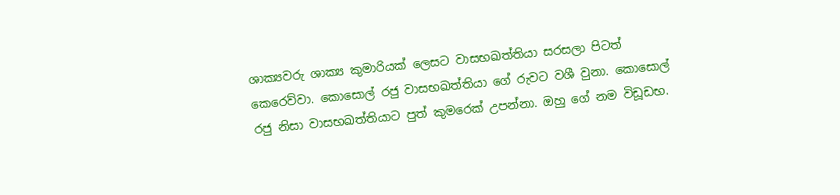ශාක්‍යවරු ශාක්‍ය කුමාරියක් ලෙසට වාසභඛත්තියා සරසලා පිටත් කෙරෙව්වා. කොසොල් රජු වාසභඛත්තියා ගේ රුවට වශී වුනා. කොසොල් රජු නිසා වාසභඛත්තියාට පුත් කුමරෙක් උපන්නා. ඔහු ගේ නම විඩූඩභ.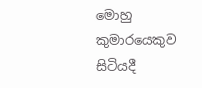මොහු කුමාරයෙකුව සිටියදී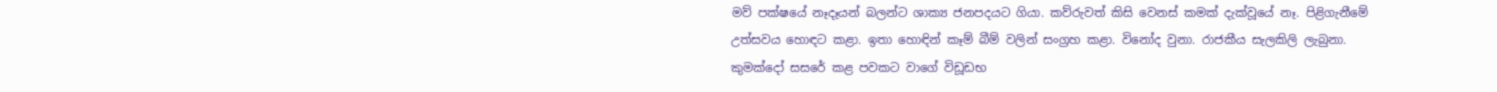මව් පක්ෂයේ නෑදෑයන් බලන්ට ශාක්‍ය ජනපදයට ගියා. කව්රුවත් කිසි වෙනස් කමක් දැක්වූයේ නෑ. පිළිගැනීමේ උත්සවය හොඳට කළා. ඉතා හොඳින් කෑම් බීම් වලින් සංග්‍රහ කළා. විනෝද වුනා. රාජකීය සැලකිලි ලැබුනා.
කුමක්දෝ සසරේ කළ පවකට වාගේ විඩූඩභ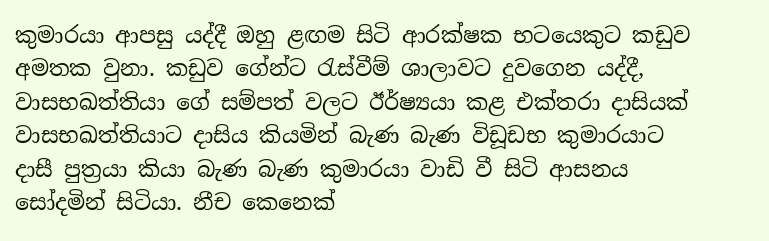කුමාරයා ආපසු යද්දී ඔහු ළඟම සිටි ආරක්ෂක භටයෙකුට කඩුව අමතක වුනා. කඩුව ගේන්ට රැස්වීම් ශාලාවට දුවගෙන යද්දී, වාසභඛත්තියා ගේ සම්පත් වලට ඊර්ෂ්‍යයා කළ එක්තරා දාසියක් වාසභඛත්තියාට දාසිය කියමින් බැණ බැණ විඩූඩභ කුමාරයාට දාසී පුත්‍රයා කියා බැණ බැණ කුමාරයා වාඩි වී සිටි ආසනය සෝදමින් සිටියා. නීච කෙනෙක්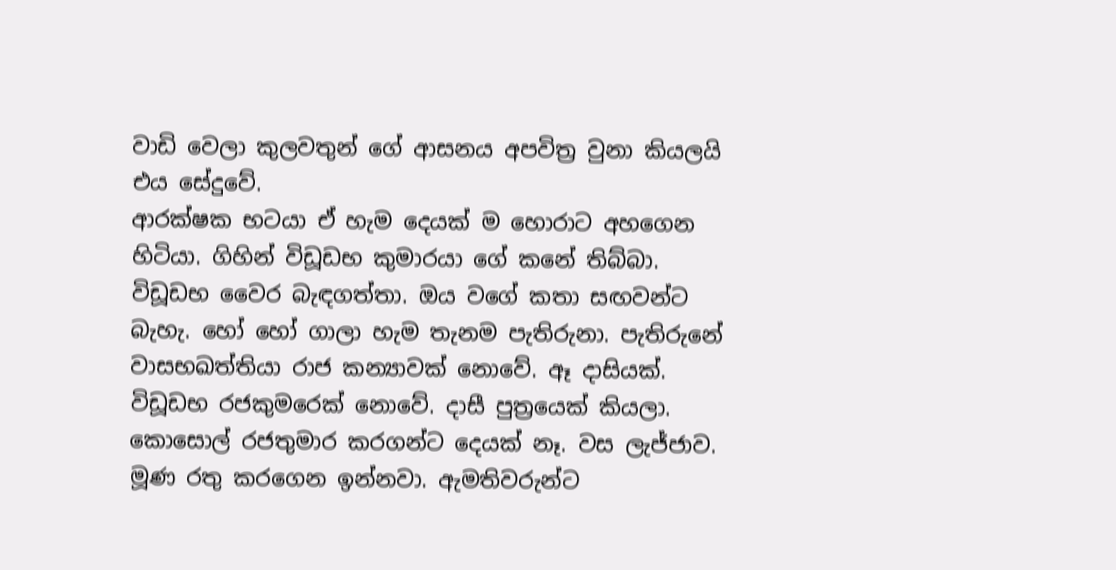වාඩි වෙලා කුලවතුන් ගේ ආසනය අපවිත්‍ර වුනා කියලයි එය සේදුවේ.
ආරක්ෂක භටයා ඒ හැම දෙයක් ම හොරාට අහගෙන හිටියා. ගිහින් විඩූඩභ කුමාරයා ගේ කනේ තිබ්බා. විඩූඩභ වෛර බැඳගත්තා. ඔය වගේ කතා සඟවන්ට බැහැ. හෝ හෝ ගාලා හැම තැනම පැතිරුනා. පැතිරුනේ වාසභඛත්තියා රාජ කන්‍යාවක් නොවේ. ඈ දාසියක්. විඩූඩභ රජකුමරෙක් නොවේ. දාසී පුත්‍රයෙක් කියලා.
කොසොල් රජතුමාර කරගන්ට දෙයක් නෑ. වස ලැජ්ජාව. මූණ රතු කරගෙන ඉන්නවා. ඇමතිවරුන්ට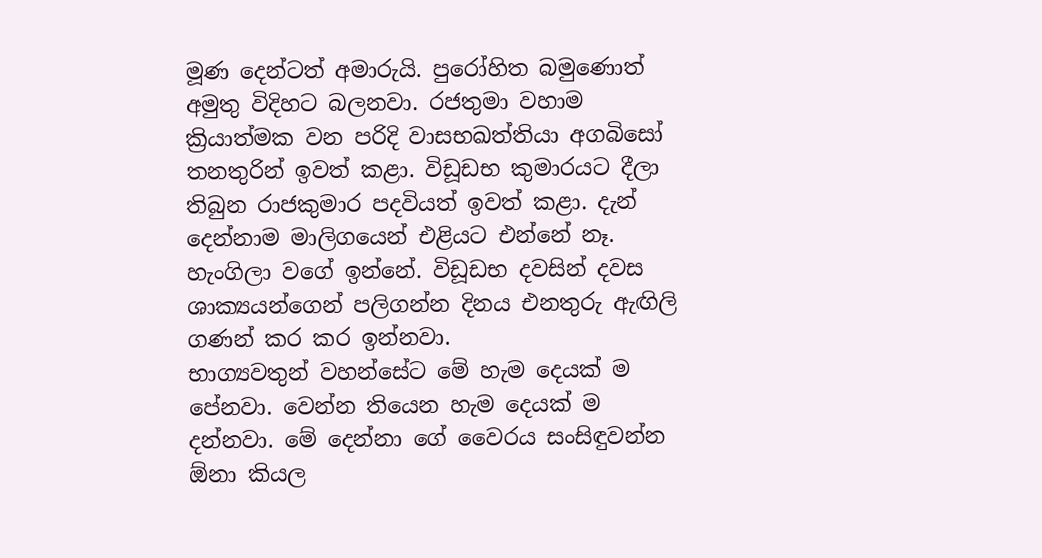මූණ දෙන්ටත් අමාරුයි. පුරෝහිත බමුණොත් අමුතු විදිහට බලනවා. රජතුමා වහාම ක්‍රියාත්මක වන පරිදි වාසභඛත්තියා අගබිසෝ තනතුරින් ඉවත් කළා. විඩූඩභ කුමාරයට දීලා තිබුන රාජකුමාර පදවියත් ඉවත් කළා. දැන් දෙන්නාම මාලිගයෙන් එළියට එන්නේ නෑ. හැංගිලා වගේ ඉන්නේ. විඩූඩභ දවසින් දවස ශාක්‍යයන්ගෙන් පලිගන්න දිනය එනතුරු ඇඟිලි ගණන් කර කර ඉන්නවා.
භාග්‍යවතුන් වහන්සේට මේ හැම දෙයක් ම පේනවා. වෙන්න තියෙන හැම දෙයක් ම දන්නවා. මේ දෙන්නා ගේ වෛරය සංසිඳුවන්න ඕනා කියල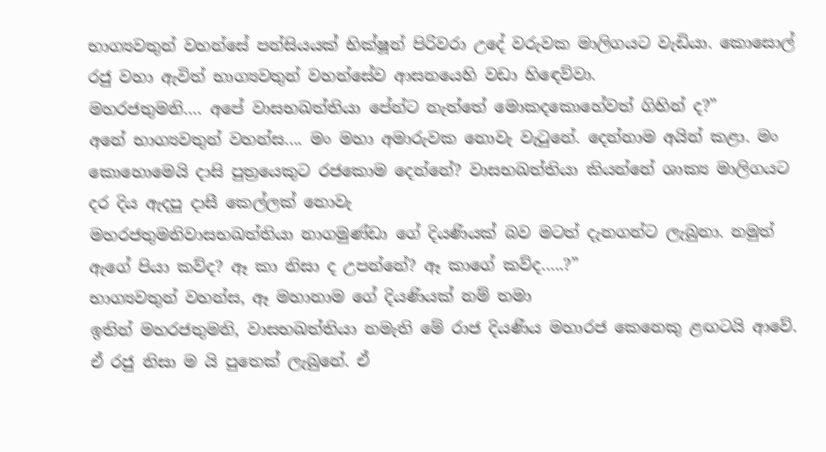භාග්‍යවතුන් වහන්සේ පන්සියයක් භික්ෂූන් පිරිවරා උදේ වරුවක මාලිගයට වැඩියා. කොසොල් රජු වහා ඇවිත් භාග්‍යවතුන් වහන්සේව ආසනයෙහි වඩා හිඳෙව්වා.
මහරජතුමනි…. අපේ වාසභඛත්තියා පේන්ට නැත්තේ මොකදකොහේවත් ගිහින් ද?”
අනේ භාග්‍යවතුන් වහන්ස…. මං මහා අමාරුවක නොවැ වැටුනේ. දෙන්නාම අයින් කළා. මං කොහොමෙයි දාසි පුත්‍රයෙකුට රජකොම දෙන්නේ? වාසභඛත්තියා කියන්නේ ශාක්‍ය මාලිගයට දර දිය ඇදපු දාසී කෙල්ලක් නොවැ
මහරජතුමනිවාසභඛත්තියා නාගමුණ්ඩා ගේ දියණියක් බව මටත් දැනගන්ට ලැබුනා. නමුත් ඇගේ පියා කව්ද? ඈ කා නිසා ද උපන්නේ? ඈ කාගේ කව්ද…..?”
භාග්‍යවතුන් වහන්ස, ඈ මහානාම ගේ දියණියක් නම් තමා
ඉතින් මහරජතුමනි, වාසභඛත්තියා නමැති මේ රාජ දියණිය මහාරජ කෙනෙකු ළඟටයි ආවේ. ඒ රජු නිසා ම යි පුතෙක් ලැබුනේ. ඒ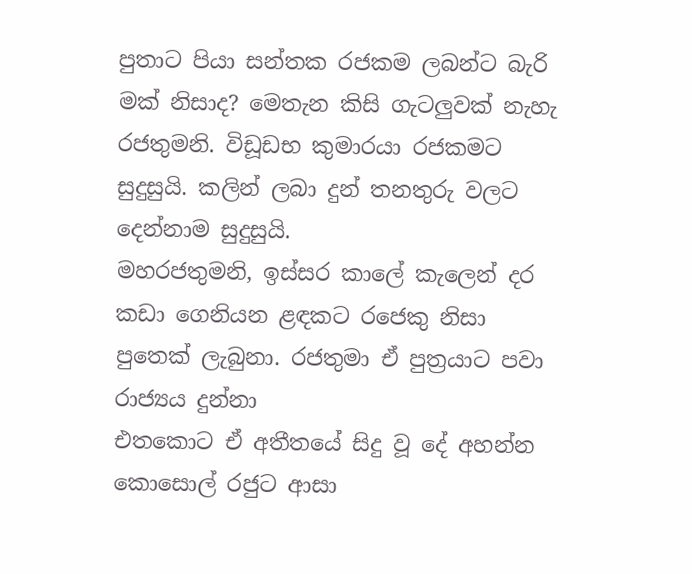පුතාට පියා සන්තක රජකම ලබන්ට බැරි මක් නිසාද? මෙතැන කිසි ගැටලුවක් නැහැ රජතුමනි. විඩූඩභ කුමාරයා රජකමට සුදුසුයි. කලින් ලබා දුන් තනතුරු වලට දෙන්නාම සුදුසුයි.
මහරජතුමනි, ඉස්සර කාලේ කැලෙන් දර කඩා ගෙනියන ළඳකට රජෙකු නිසා පුතෙක් ලැබුනා. රජතුමා ඒ පුත්‍රයාට පවා රාජ්‍යය දුන්නා
එතකොට ඒ අතීතයේ සිදු වූ දේ අහන්න කොසොල් රජුට ආසා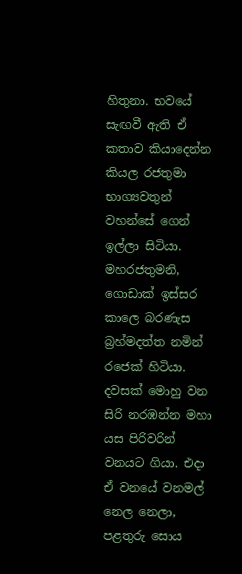හිතුනා. භවයේ සැඟවී ඇති ඒ කතාව කියාදෙන්න කියල රජතුමා භාග්‍යවතුන් වහන්සේ ගෙන් ඉල්ලා සිටියා.
මහරජතුමනි, ගොඩාක් ඉස්සර කාලෙ බරණැස බ්‍රහ්මදත්ත නමින් රජෙක් හිටියා. දවසක් මොහු වන සිරි නරඹන්න මහා යස පිරිවරින් වනයට ගියා. එදා ඒ වනයේ වනමල් නෙල නෙලා, පළතුරු සොය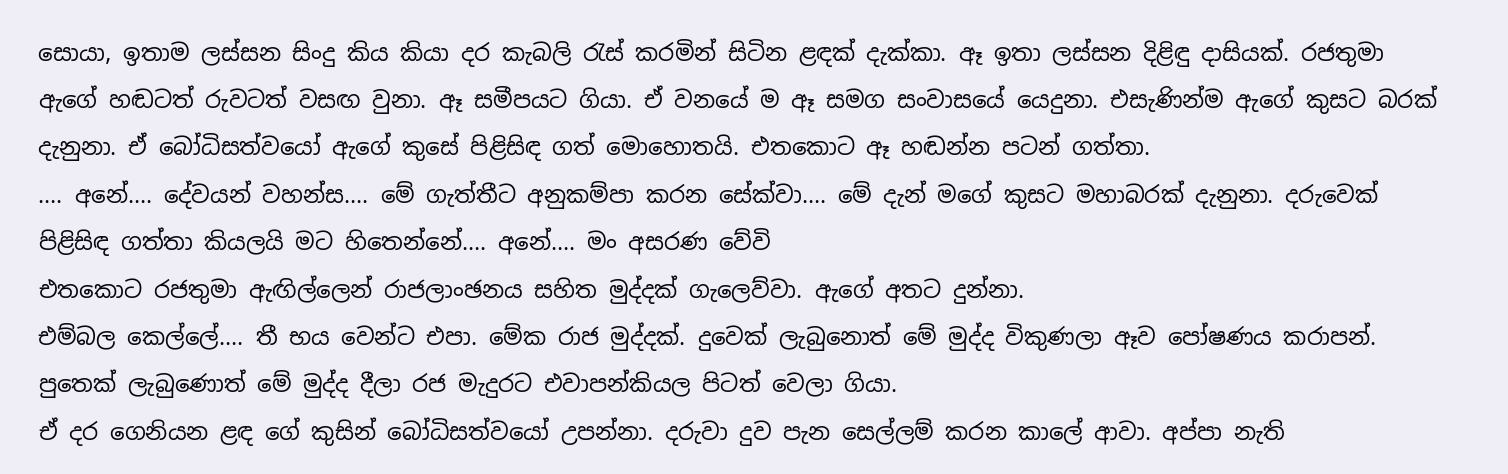සොයා, ඉතාම ලස්සන සිංදු කිය කියා දර කැබලි රැස් කරමින් සිටින ළඳක් දැක්කා. ඈ ඉතා ලස්සන දිළිඳු දාසියක්. රජතුමා ඇගේ හඬටත් රුවටත් වසඟ වුනා. ඈ සමීපයට ගියා. ඒ වනයේ ම ඈ සමග සංවාසයේ යෙදුනා. එසැණින්ම ඇගේ කුසට බරක් දැනුනා. ඒ බෝධිසත්වයෝ ඇගේ කුසේ පිළිසිඳ ගත් මොහොතයි. එතකොට ඈ හඬන්න පටන් ගත්තා.
…. අනේ…. දේවයන් වහන්ස…. මේ ගැත්තීට අනුකම්පා කරන සේක්වා…. මේ දැන් මගේ කුසට මහාබරක් දැනුනා. දරුවෙක් පිළිසිඳ ගත්තා කියලයි මට හිතෙන්නේ…. අනේ…. මං අසරණ වේවි
එතකොට රජතුමා ඇඟිල්ලෙන් රාජලාංඡනය සහිත මුද්දක් ගැලෙව්වා. ඇගේ අතට දුන්නා.
එම්බල කෙල්ලේ…. තී භය වෙන්ට එපා. මේක රාජ මුද්දක්. දුවෙක් ලැබුනොත් මේ මුද්ද විකුණලා ඈව පෝෂණය කරාපන්. පුතෙක් ලැබුණොත් මේ මුද්ද දීලා රජ මැදුරට එවාපන්කියල පිටත් වෙලා ගියා.
ඒ දර ගෙනියන ළඳ ගේ කුසින් බෝධිසත්වයෝ උපන්නා. දරුවා දුව පැන සෙල්ලම් කරන කාලේ ආවා. අප්පා නැති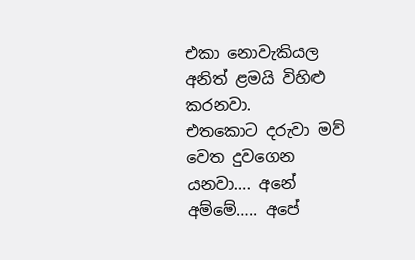එකා නොවැකියල අනිත් ළමයි විහිළු කරනවා.
එතකොට දරුවා මව් වෙත දුවගෙන යනවා…. අනේ අම්මේ….. අපේ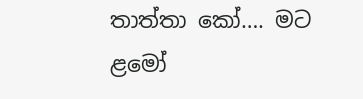තාත්තා කෝ…. මට ළමෝ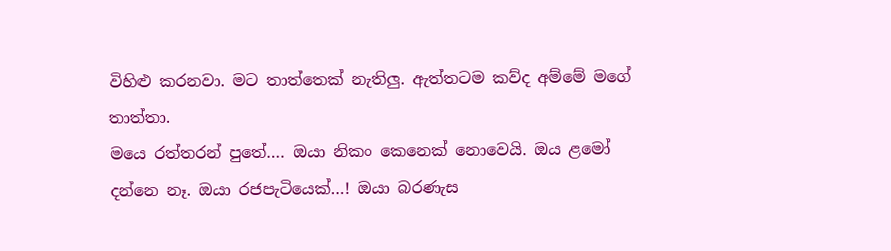විහිළු කරනවා. මට තාත්තෙක් නැතිලු. ඇත්තටම කව්ද අම්මේ මගේ තාත්තා.
මයෙ රත්තරන් පුතේ…. ඔයා නිකං කෙනෙක් නොවෙයි. ඔය ළමෝ දන්නෙ නෑ. ඔයා රජපැටියෙක්…! ඔයා බරණැස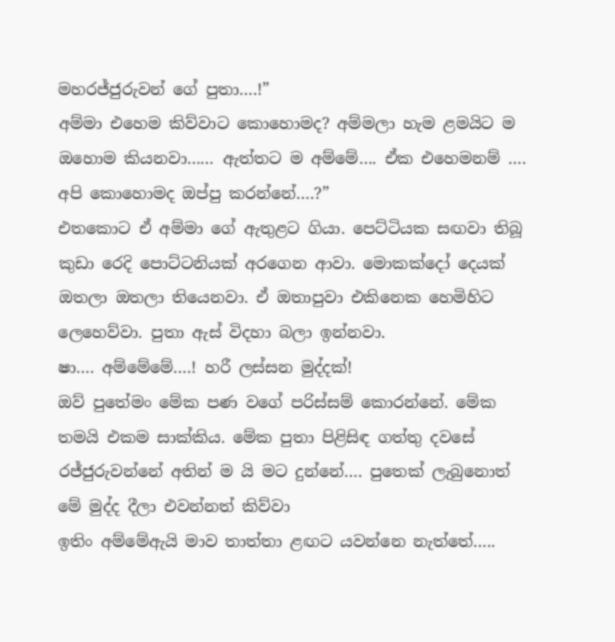මහරජ්ජුරුවන් ගේ පුතා….!”
අම්මා එහෙම කිව්වාට කොහොමද? අම්මලා හැම ළමයිට ම ඔහොම කියනවා…… ඇත්තට ම අම්මේ…. ඒක එහෙමනම් …. අපි කොහොමද ඔප්පු කරන්නේ….?”
එතකොට ඒ අම්මා ගේ ඇතුළට ගියා. පෙට්ටියක සඟවා තිබූ කුඩා රෙදි පොට්ටනියක් අරගෙන ආවා. මොකක්දෝ දෙයක් ඔතලා ඔතලා තියෙනවා. ඒ ඔතාපුවා එකිනෙක හෙමිහිට ලෙහෙව්වා. පුතා ඇස් විදහා බලා ඉන්නවා.
ෂා…. අම්මේමේ….! හරී ලස්සන මුද්දක්!
ඔව් පුතේමං මේක පණ වගේ පරිස්සම් කොරන්නේ. මේක තමයි එකම සාක්කිය. මේක පුතා පිළිසිඳ ගත්තු දවසේ රජ්ජුරුවන්නේ අතින් ම යි මට දුන්නේ…. පුතෙක් ලැබුනොත් මේ මුද්ද දීලා එවන්නත් කිව්වා
ඉතිං අම්මේඇයි මාව තාත්තා ළඟට යවන්නෙ නැත්තේ…..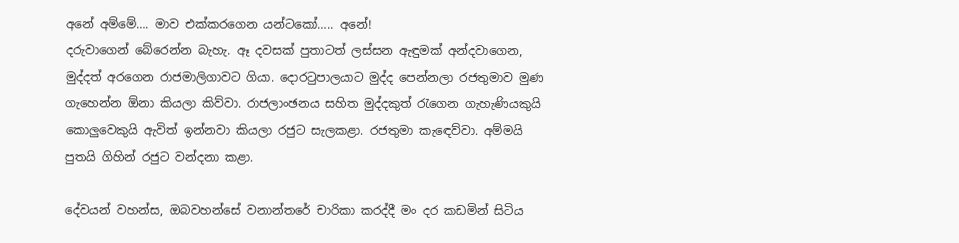අනේ අම්මේ…. මාව එක්කරගෙන යන්ටකෝ….. අනේ!
දරුවාගෙන් බේරෙන්න බැහැ. ඈ දවසක් පුතාටත් ලස්සන ඇඳුමක් අන්දවාගෙන, මුද්දත් අරගෙන රාජමාලිගාවට ගියා. දොරටුපාලයාට මුද්ද පෙන්නලා රජතුමාව මුණ ගැහෙන්න ඕනා කියලා කිව්වා. රාජලාංඡනය සහිත මුද්දකුත් රැගෙන ගැහැණියකුයි කොලුවෙකුයි ඇවිත් ඉන්නවා කියලා රජුට සැලකළා. රජතුමා කැඳෙව්වා. අම්මයි පුතයි ගිහින් රජුට වන්දනා කළා.

දේවයන් වහන්ස, ඔබවහන්සේ වනාන්තරේ චාරිකා කරද්දී මං දර කඩමින් සිටිය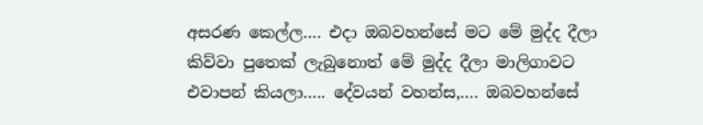අසරණ කෙල්ල…. එදා ඔබවහන්සේ මට මේ මුද්ද දීලා කිව්වා පුතෙක් ලැබුනොත් මේ මුද්ද දීලා මාලිගාවට එවාපන් කියලා….. දේවයන් වහන්ස,…. ඔබවහන්සේ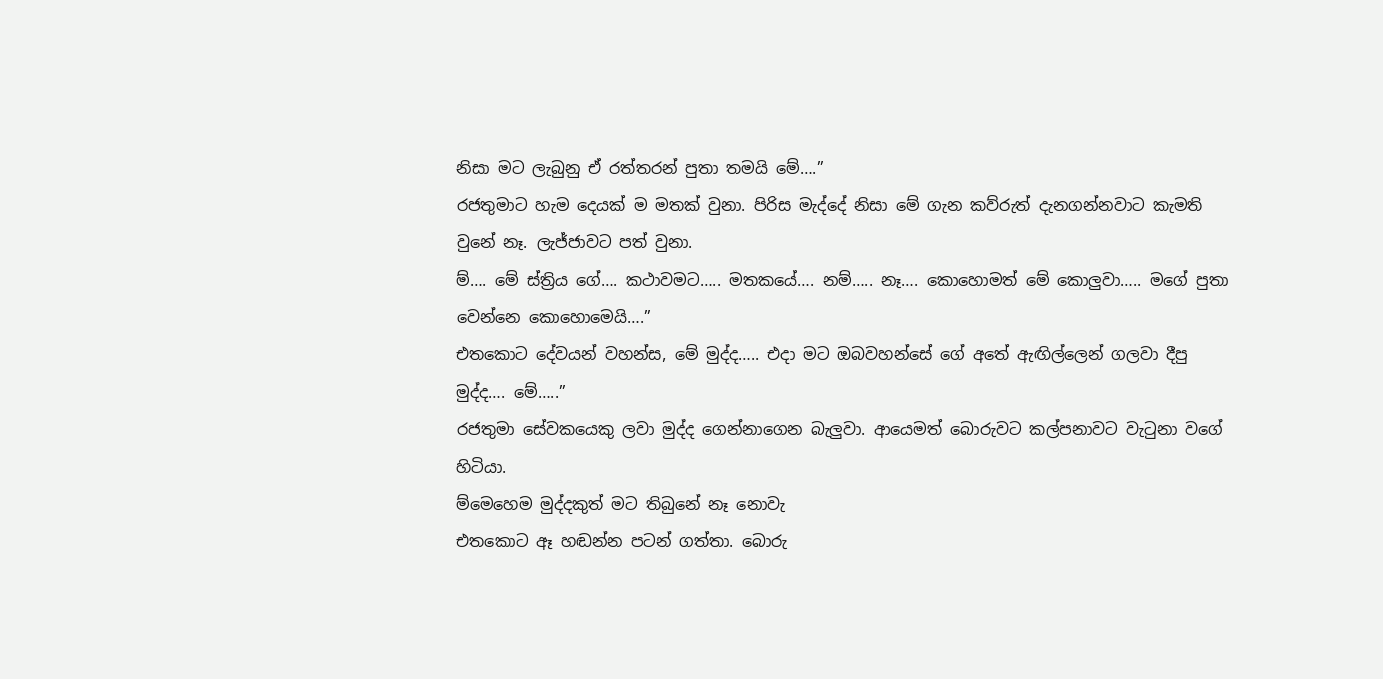නිසා මට ලැබුනු ඒ රත්තරන් පුතා තමයි මේ….”
රජතුමාට හැම දෙයක් ම මතක් වුනා. පිරිස මැද්දේ නිසා මේ ගැන කව්රුත් දැනගන්නවාට කැමති වුනේ නෑ. ලැජ්ජාවට පත් වුනා.
ම්…. මේ ස්ත්‍රිය ගේ…. කථාවමට….. මතකයේ…. නම්….. නෑ…. කොහොමත් මේ කොලුවා….. මගේ පුතා වෙන්නෙ කොහොමෙයි….”
එතකොට දේවයන් වහන්ස, මේ මුද්ද….. එදා මට ඔබවහන්සේ ගේ අතේ ඇඟිල්ලෙන් ගලවා දීපු මුද්ද…. මේ…..”
රජතුමා සේවකයෙකු ලවා මුද්ද ගෙන්නාගෙන බැලුවා. ආයෙමත් බොරුවට කල්පනාවට වැටුනා වගේ හිටියා.
ම්මෙහෙම මුද්දකුත් මට තිබුනේ නෑ නොවැ
එතකොට ඈ හඬන්න පටන් ගත්තා. බොරු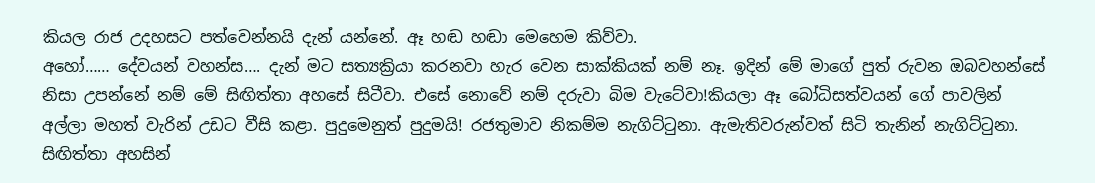කියල රාජ උදහසට පත්වෙන්නයි දැන් යන්නේ. ඈ හඬ හඬා මෙහෙම කිව්වා.
අහෝ…… දේවයන් වහන්ස…. දැන් මට සත්‍යක්‍රියා කරනවා හැර වෙන සාක්කියක් නම් නෑ. ඉදින් මේ මාගේ පුත් රුවන ඔබවහන්සේ නිසා උපන්නේ නම් මේ සිඟිත්තා අහසේ සිටීවා. එසේ නොවේ නම් දරුවා බිම වැටේවා!කියලා ඈ බෝධිසත්වයන් ගේ පාවලින් අල්ලා මහත් වැරින් උඩට වීසි කළා. පුදුමෙනුත් පුදුමයි! රජතුමාව නිකම්ම නැගිට්ටුනා. ඇමැතිවරුන්වත් සිටි තැනින් නැගිට්ටුනා. සිඟිත්තා අහසින්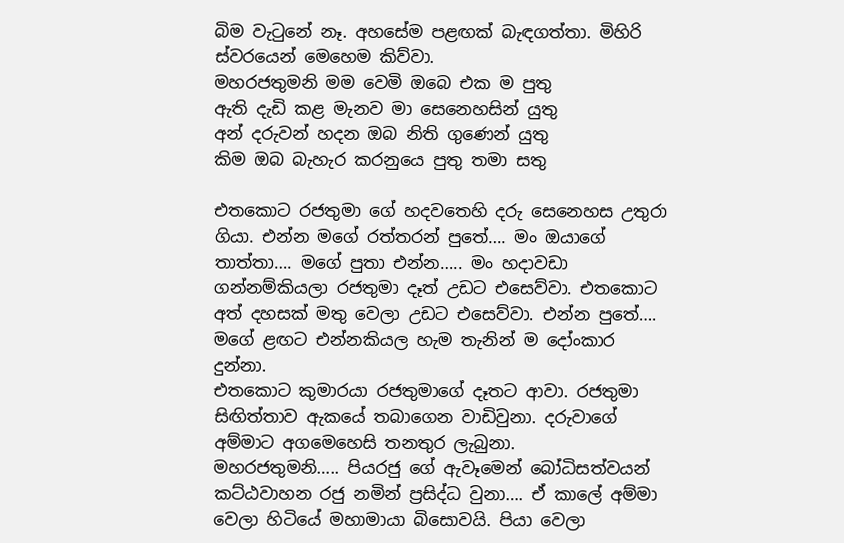බිම වැටුනේ නෑ. අහසේම පළඟක් බැඳගත්තා. මිහිරි ස්වරයෙන් මෙහෙම කිව්වා.
මහරජතුමනි මම වෙමි ඔබෙ එක ම පුතු
ඇති දැඩි කළ මැනව මා සෙනෙහසින් යුතු
අන් දරුවන් හදන ඔබ නිති ගුණෙන් යුතු
කිම ඔබ බැහැර කරනුයෙ පුතු තමා සතු

එතකොට රජතුමා ගේ හදවතෙහි දරු සෙනෙහස උතුරා ගියා. එන්න මගේ රත්තරන් පුතේ…. මං ඔයාගේ තාත්තා…. මගේ පුතා එන්න….. මං හදාවඩා ගන්නම්කියලා රජතුමා දෑත් උඩට එසෙව්වා. එතකොට අත් දහසක් මතු වෙලා උඩට එසෙව්වා. එන්න පුතේ…. මගේ ළඟට එන්නකියල හැම තැනින් ම දෝංකාර දුන්නා.
එතකොට කුමාරයා රජතුමාගේ දෑතට ආවා. රජතුමා සිඟිත්තාව ඇකයේ තබාගෙන වාඩිවුනා. දරුවාගේ අම්මාට අගමෙහෙසි තනතුර ලැබුනා.
මහරජතුමනි….. පියරජු ගේ ඇවෑමෙන් බෝධිසත්වයන් කට්ඨවාහන රජු නමින් ප්‍රසිද්ධ වුනා…. ඒ කාලේ අම්මා වෙලා හිටියේ මහාමායා බිසොවයි. පියා වෙලා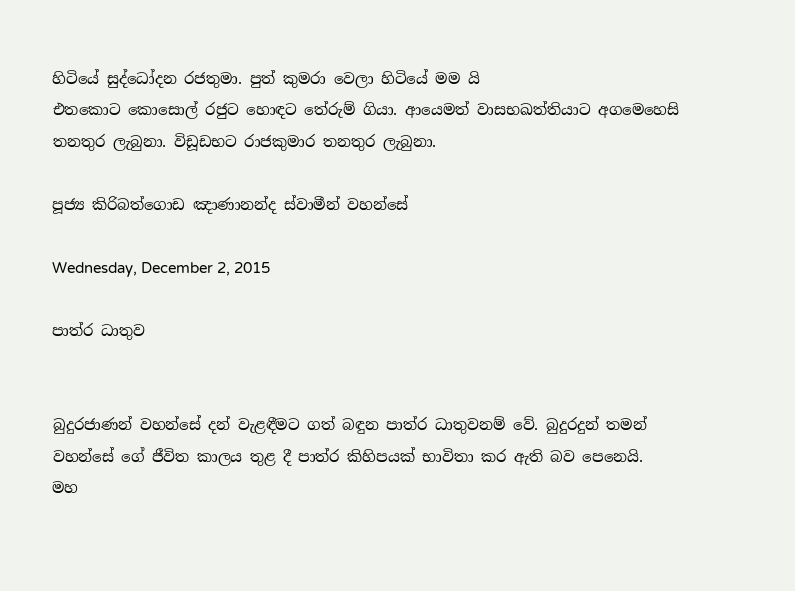හිටියේ සුද්ධෝදන රජතුමා. පුත් කුමරා වෙලා හිටියේ මම යි
එතකොට කොසොල් රජුට හොඳට තේරුම් ගියා. ආයෙමත් වාසභඛත්තියාට අගමෙහෙසි තනතුර ලැබුනා. විඩූඩභට රාජකුමාර තනතුර ලැබුනා.

පූජ්‍ය කිරිබත්ගොඩ ඤාණානන්ද ස්වාමීන් වහන්සේ

Wednesday, December 2, 2015

පාත්ර ධාතුව


බුදුරජාණන් වහන්සේ දන් වැළඳීමට ගත් බඳුන පාත්ර ධාතුවනම් වේ. බුදුරදුන් තමන් වහන්සේ ගේ ජීවිත කාලය තුළ දී පාත්ර කිහිපයක් භාවිතා කර ඇති බව පෙනෙයි.
මහ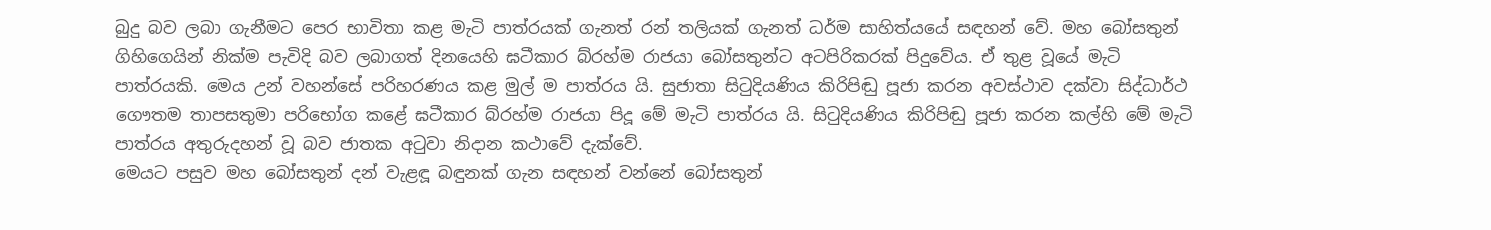බුදු බව ලබා ගැනීමට පෙර භාවිතා කළ මැටි පාත්රයක් ගැනත් රන් තලියක් ගැනත් ධර්ම සාහිත්යයේ සඳහන් වේ. මහ බෝසතුන් ගිහිගෙයින් නික්ම පැවිදි බව ලබාගත් දිනයෙහි ඝටීකාර බ්රහ්ම රාජයා බෝසතුන්ට අටපිරිකරක් පිදුවේය. ඒ තුළ වූයේ මැටි පාත්රයකි. මෙය උන් වහන්සේ පරිහරණය කළ මුල් ම පාත්රය යි. සුජාතා සිටුදියණිය කිරිපිඬු පූජා කරන අවස්ථාව දක්වා සිද්ධාර්ථ ගෞතම තාපසතුමා පරිභෝග කළේ ඝටීකාර බ්රහ්ම රාජයා පිදූ මේ මැටි පාත්රය යි. සිටුදියණිය කිරිපිඬු පූජා කරන කල්හි මේ මැටි පාත්රය අතුරුදහන් වූ බව ජාතක අටුවා නිදාන කථාවේ දැක්වේ.
මෙයට පසුව මහ බෝසතුන් දන් වැළඳූ බඳුනක් ගැන සඳහන් වන්නේ බෝසතුන්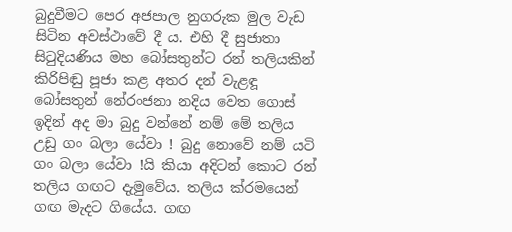බුදුවීමට පෙර අජපාල නුගරුක මුල වැඩ සිටින අවස්ථාවේ දී ය. එහි දී සුජාතා සිටුදියණිය මහ බෝසතුන්ට රන් තලියකින් කිරිපිඬු පූජා කළ අතර දන් වැළඳූ බෝසතුන් නේරංජනා නදිය වෙත ගොස් ඉදින් අද මා බුදු වන්නේ නම් මේ තලිය උඩු ගං බලා යේවා ! බුදු නොවේ නම් යටි ගං බලා යේවා !යි කියා අදිටන් කොට රන් තලිය ගඟට දැමුවේය. තලිය ක්රමයෙන් ගඟ මැදට ගියේය. ගඟ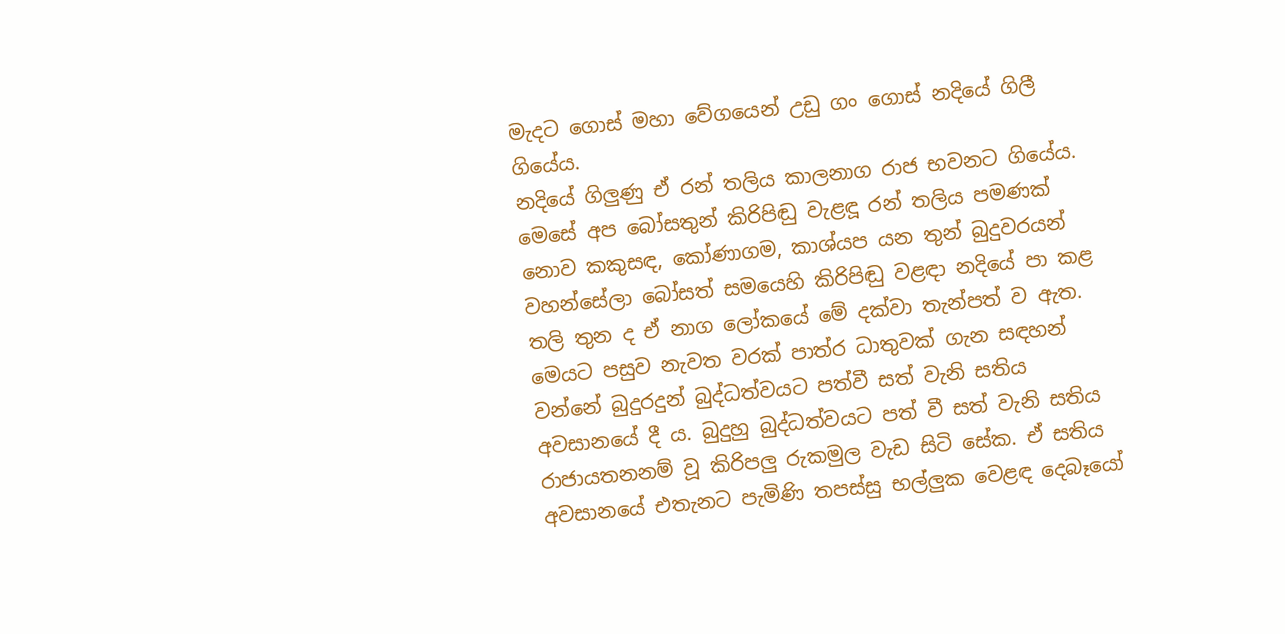මැදට ගොස් මහා වේගයෙන් උඩු ගං ගොස් නදියේ ගිලී ගියේය.
නදියේ ගිලුණු ඒ රන් තලිය කාලනාග රාජ භවනට ගියේය. මෙසේ අප බෝසතුන් කිරිපිඬු වැළඳූ රන් තලිය පමණක් නොව කකුසඳ, කෝණාගම, කාශ්යප යන තුන් බුදුවරයන් වහන්සේලා බෝසත් සමයෙහි කිරිපිඬු වළඳා නදියේ පා කළ තලි තුන ද ඒ නාග ලෝකයේ මේ දක්වා තැන්පත් ව ඇත.
මෙයට පසුව නැවත වරක් පාත්ර ධාතුවක් ගැන සඳහන් වන්නේ බුදුරදුන් බුද්ධත්වයට පත්වී සත් වැනි සතිය අවසානයේ දී ය. බුදුහු බුද්ධත්වයට පත් වී සත් වැනි සතිය රාජායතනනම් වූ කිරිපලු රුකමුල වැඩ සිටි සේක. ඒ සතිය අවසානයේ එතැනට පැමිණි තපස්සු භල්ලුක වෙළඳ දෙබෑයෝ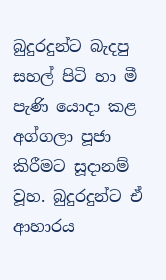බුදුරදුන්ට බැදපු සහල් පිටි හා මී පැණි යොදා කළ අග්ගලා පූජා කිරීමට සූදානම් වූහ. බුදුරදුන්ට ඒ ආහාරය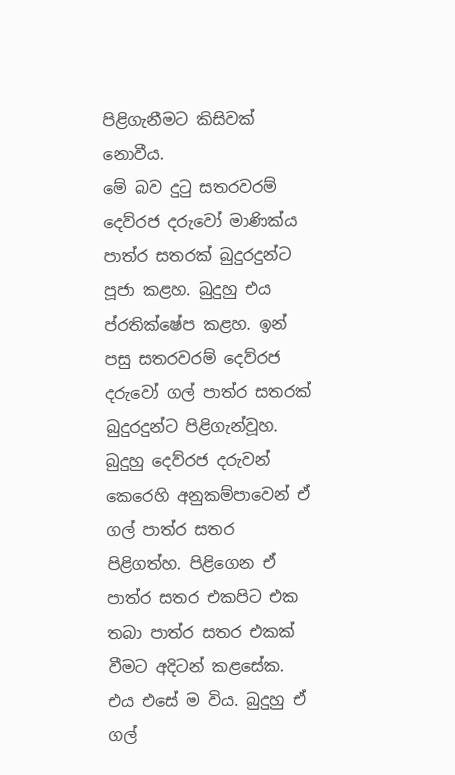පිළිගැනීමට කිසිවක් නොවීය.
මේ බව දුටු සතරවරම් දෙව්රජ දරුවෝ මාණික්ය පාත්ර සතරක් බුදුරදුන්ට පූජා කළහ. බුදුහු එය ප්රතික්ෂේප කළහ. ඉන් පසු සතරවරම් දෙව්රජ දරුවෝ ගල් පාත්ර සතරක් බුදුරදුන්ට පිළිගැන්වූහ. බුදුහු දෙව්රජ දරුවන් කෙරෙහි අනුකම්පාවෙන් ඒ ගල් පාත්ර සතර පිළිගත්හ. පිළිගෙන ඒ පාත්ර සතර එකපිට එක තබා පාත්ර සතර එකක් වීමට අදිටන් කළසේක. එය එසේ ම විය. බුදුහු ඒ ගල්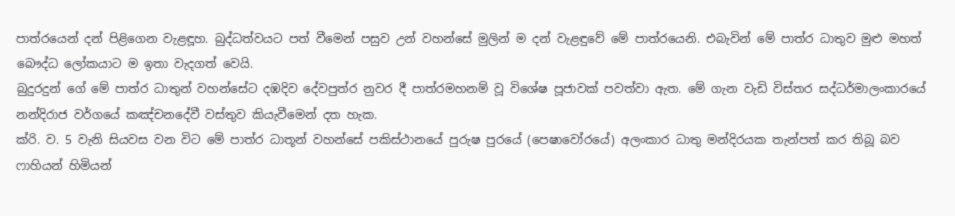පාත්රයෙන් දන් පිළිගෙන වැළඳූහ. බුද්ධත්වයට පත් වීමෙන් පසුව උන් වහන්සේ මුලින් ම දන් වැළඳුවේ මේ පාත්රයෙනි. එබැවින් මේ පාත්ර ධාතුව මුළු මහත් බෞද්ධ ලෝකයාට ම ඉතා වැදගත් වෙයි.
බුදුරදුන් ගේ මේ පාත්ර ධාතුන් වහන්සේට දඹදිව දේවපුත්ර නුවර දී පාත්රමහනම් වූ විශේෂ පූජාවක් පවත්වා ඇත. මේ ගැන වැඩි විස්තර සද්ධර්මාලංකාරයේ නන්දිරාජ වර්ගයේ කඤ්චනදේවී වස්තුව කියැවීමෙන් දත හැක.
ක්රි. ව. 5 වැනි සියවස වන විට මේ පාත්ර ධාතූන් වහන්සේ පකිස්ථානයේ පුරුෂ පුරයේ (පෙෂාවෝරයේ) අලංකාර ධාතු මන්දිරයක තැන්පත් කර තිබූ බව ෆාහියන් හිමියන්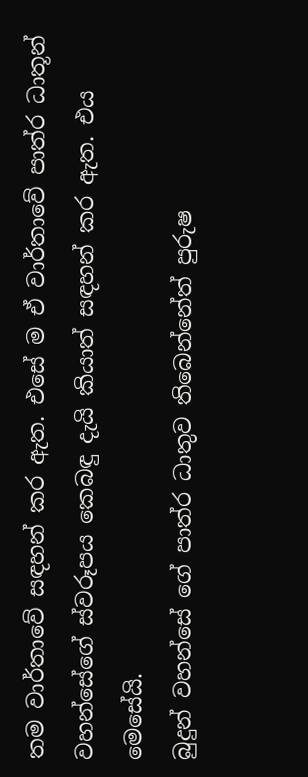තම වාර්තාවේ සඳහන් කර ඇත. එසේ ම ඒ වාර්තාවේ පාත්ර ධාතූන් වහන්සේගේ ස්වරූපය කෙබඳු දැයි කියාත් සඳහන් කර ඇත. එය මෙසේයි.
බුදුන් වහන්සේ ගේ පාත්ර ධාතුව තිබෙන්නේත් පුරුෂ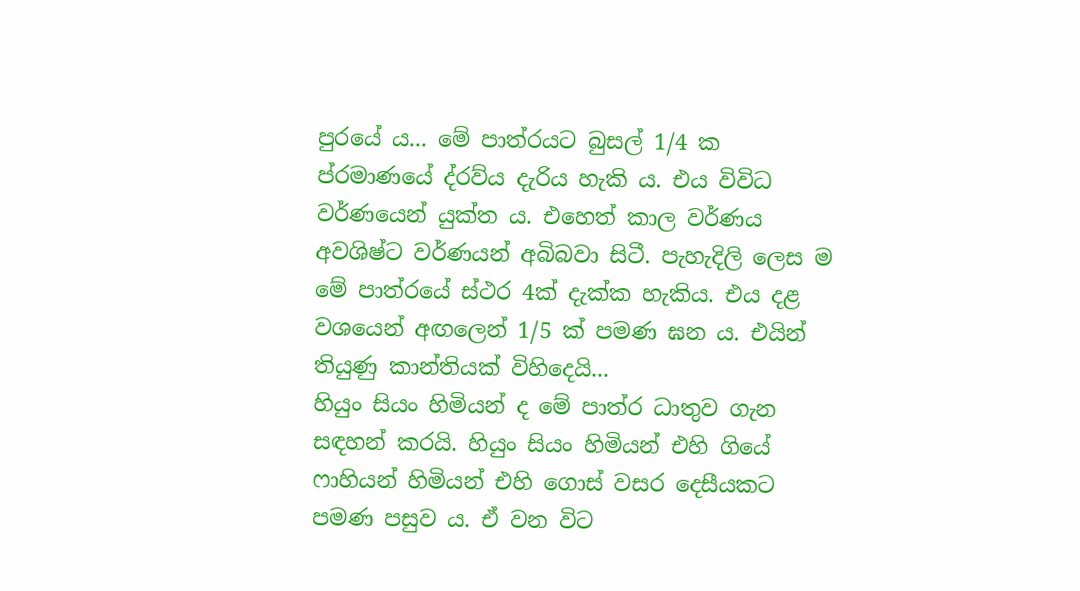පුරයේ ය... මේ පාත්රයට බුසල් 1/4 ක ප්රමාණයේ ද්රව්ය දැරිය හැකි ය. එය විවිධ වර්ණයෙන් යුක්ත ය. එහෙත් කාල වර්ණය අවශිෂ්ට වර්ණයන් අබිබවා සිටී. පැහැදිලි ලෙස ම මේ පාත්රයේ ස්ථර 4ක් දැක්ක හැකිය. එය දළ වශයෙන් අඟලෙන් 1/5 ක් පමණ ඝන ය. එයින් තියුණු කාන්තියක් විහිදෙයි...
හියුං සියං හිමියන් ද මේ පාත්ර ධාතුව ගැන සඳහන් කරයි. හියුං සියං හිමියන් එහි ගියේ ෆාහියන් හිමියන් එහි ගොස් වසර දෙසීයකට පමණ පසුව ය. ඒ වන විට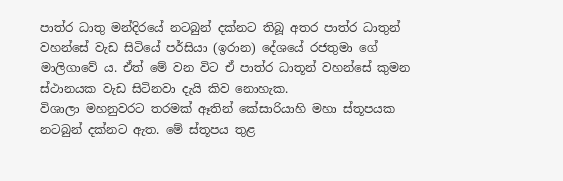පාත්ර ධාතු මන්දිරයේ නටබුන් දක්නට තිබූ අතර පාත්ර ධාතුන් වහන්සේ වැඩ සිටියේ පර්සියා (ඉරාන) දේශයේ රජතුමා ගේ මාලිගාවේ ය. ඒත් මේ වන විට ඒ පාත්ර ධාතූන් වහන්සේ කුමන ස්ථානයක වැඩ සිටිනවා දැයි කිව නොහැක.
විශාලා මහනුවරට තරමක් ඈතින් කේසාරියාහි මහා ස්තූපයක නටබුන් දක්නට ඇත. මේ ස්තූපය තුළ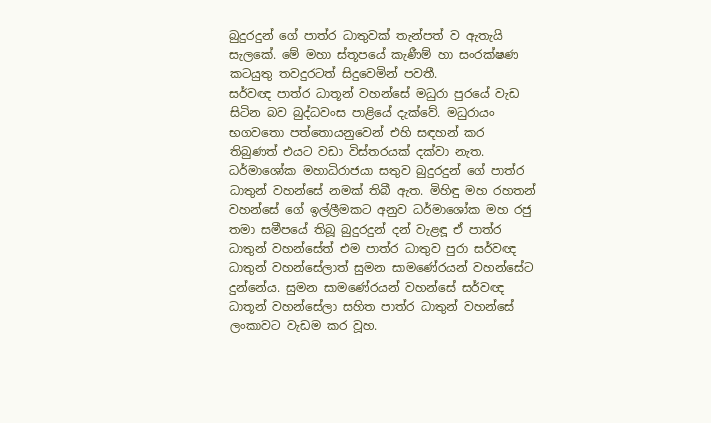බුදුරදුන් ගේ පාත්ර ධාතුවක් තැන්පත් ව ඇතැයි සැලකේ. මේ මහා ස්තූපයේ කැණීම් හා සංරක්ෂණ කටයුතු තවදුරටත් සිදුවෙමින් පවතී.
සර්වඥ පාත්ර ධාතූන් වහන්සේ මධුරා පුරයේ වැඩ සිටින බව බුද්ධවංස පාළියේ දැක්වේ. මධුරායං භගවතො පත්තොයනුවෙන් එහි සඳහන් කර තිබුණත් එයට වඩා විස්තරයක් දක්වා නැත. ධර්මාශෝක මහාධිරාජයා සතුව බුදුරදුන් ගේ පාත්ර ධාතුන් වහන්සේ නමක් තිබී ඇත. මිහිඳු මහ රහතන් වහන්සේ ගේ ඉල්ලීමකට අනුව ධර්මාශෝක මහ රජු තමා සමීපයේ තිබූ බුදුරදුන් දන් වැළඳූ ඒ පාත්ර ධාතුන් වහන්සේත් එම පාත්ර ධාතුව පුරා සර්වඥ ධාතුන් වහන්සේලාත් සුමන සාමණේරයන් වහන්සේට දුන්නේය. සුමන සාමණේරයන් වහන්සේ සර්වඥ ධාතූන් වහන්සේලා සහිත පාත්ර ධාතුන් වහන්සේ ලංකාවට වැඩම කර වූහ.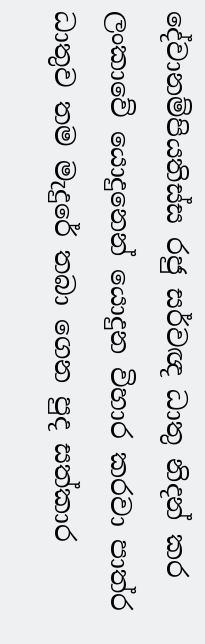දේවානම්පියතිස්ස රජු සර්වඥ ධාතු නිදන් කර ලංකාවේ යොදුනෙන් යොදුන විහාර කරවා පාත්ර ධාතුව තම මැදුරේ තබා ගෙන පුද සත්කාර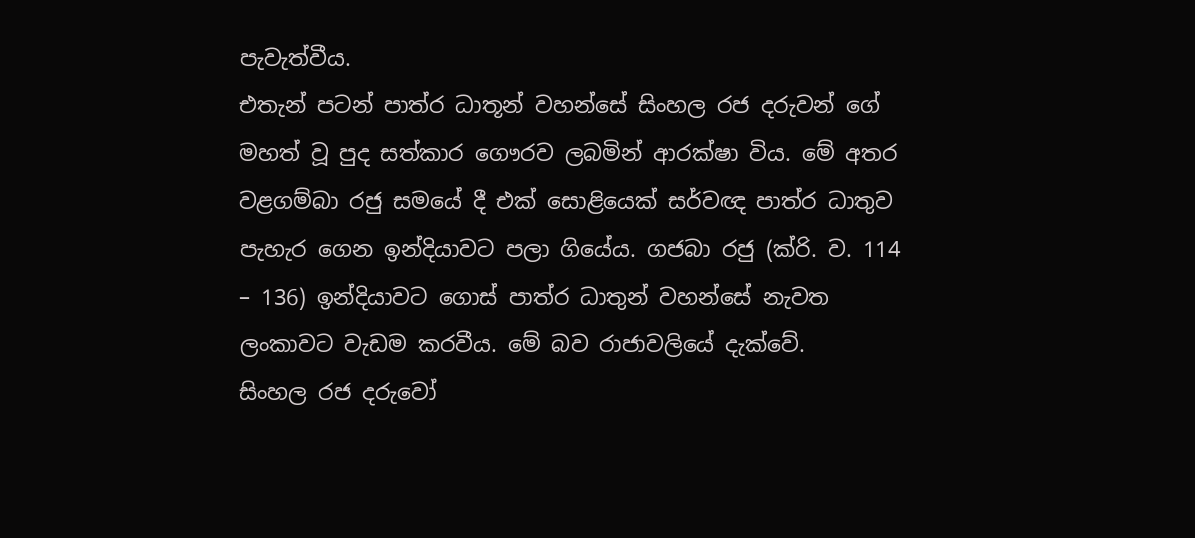පැවැත්වීය.
එතැන් පටන් පාත්ර ධාතූන් වහන්සේ සිංහල රජ දරුවන් ගේ මහත් වූ පුද සත්කාර ගෞරව ලබමින් ආරක්ෂා විය. මේ අතර වළගම්බා රජු සමයේ දී එක් සොළියෙක් සර්වඥ පාත්ර ධාතුව පැහැර ගෙන ඉන්දියාවට පලා ගියේය. ගජබා රජු (ක්රි. ව. 114 – 136) ඉන්දියාවට ගොස් පාත්ර ධාතුන් වහන්සේ නැවත ලංකාවට වැඩම කරවීය. මේ බව රාජාවලියේ දැක්වේ.
සිංහල රජ දරුවෝ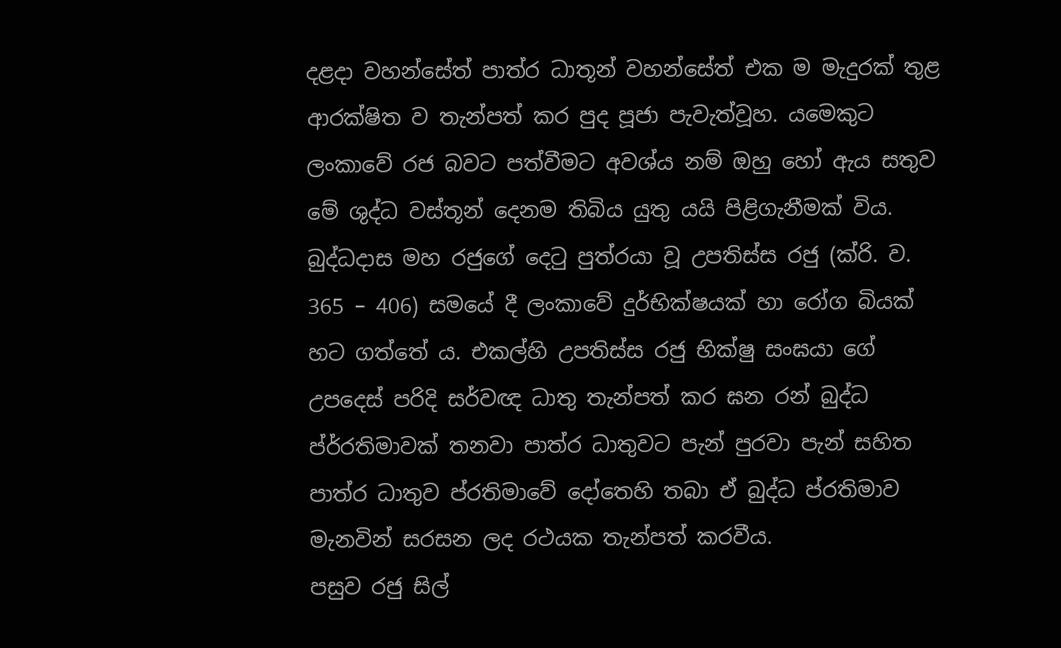දළදා වහන්සේත් පාත්ර ධාතූන් වහන්සේත් එක ම මැදුරක් තුළ ආරක්ෂිත ව තැන්පත් කර පුද පූජා පැවැත්වූහ. යමෙකුට ලංකාවේ රජ බවට පත්වීමට අවශ්ය නම් ඔහු හෝ ඇය සතුව මේ ශුද්ධ වස්තූන් දෙනම තිබිය යුතු යයි පිළිගැනීමක් විය.
බුද්ධදාස මහ රජුගේ දෙටු පුත්රයා වූ උපතිස්ස රජු (ක්රි. ව. 365 – 406) සමයේ දී ලංකාවේ දුර්භික්ෂයක් හා රෝග බියක් හට ගත්තේ ය. එකල්හි උපතිස්ස රජු භික්ෂු සංඝයා ගේ උපදෙස් පරිදි සර්වඥ ධාතු තැන්පත් කර ඝන රන් බුද්ධ ප්ර්රතිමාවක් තනවා පාත්ර ධාතුවට පැන් පුරවා පැන් සහිත පාත්ර ධාතුව ප්රතිමාවේ දෝතෙහි තබා ඒ බුද්ධ ප්රතිමාව මැනවින් සරසන ලද රථයක තැන්පත් කරවීය.
පසුව රජු සිල්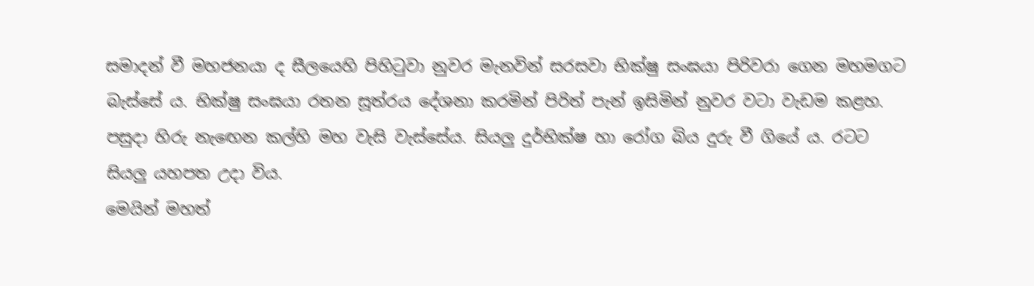සමාදන් වී මහජනයා ද සීලයෙහි පිහිටුවා නුවර මැනවින් සරසවා භික්ෂු සංඝයා පිරිවරා ගෙන මහමගට බැස්සේ ය. භික්ෂු සංඝයා රතන සූත්රය දේශනා කරමින් පිරිත් පැන් ඉසිමින් නුවර වටා වැඩම කළහ. පසුදා හිරු නැඟෙන කල්හි මහ වැසි වැස්සේය. සියලු දුර්භික්ෂ හා රෝග බිය දුරු වී ගියේ ය. රටට සියලු යහපත උදා විය.
මෙයින් මහත්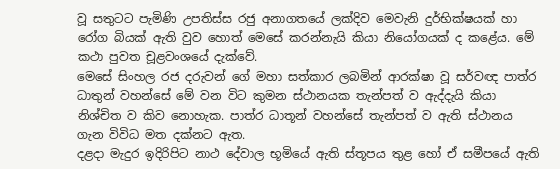වූ සතුටට පැමිණි උපතිස්ස රජු අනාගතයේ ලක්දිව මෙවැනි දුර්භික්ෂයක් හා රෝග බියක් ඇති වුව හොත් මෙසේ කරන්නැයි කියා නියෝගයක් ද කළේය. මේ කථා පුවත චූළවංශයේ දැක්වේ.
මෙසේ සිංහල රජ දරුවන් ගේ මහා සත්කාර ලබමින් ආරක්ෂා වූ සර්වඥ පාත්ර ධාතුන් වහන්සේ මේ වන විට කුමන ස්ථානයක තැන්පත් ව ඇද්දැයි කියා නිශ්චිත ව කිව නොහැක. පාත්ර ධාතූන් වහන්සේ තැන්පත් ව ඇති ස්ථානය ගැන විවිධ මත දක්නට ඇත.
දළදා මැදුර ඉදිරිපිට නාථ දේවාල භූමියේ ඇති ස්තූපය තුළ හෝ ඒ සමීපයේ ඇති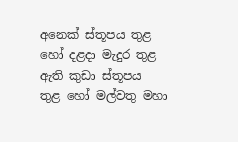අනෙක් ස්තූපය තුළ හෝ දළදා මැදුර තුළ ඇති කුඩා ස්තූපය තුළ හෝ මල්වතු මහා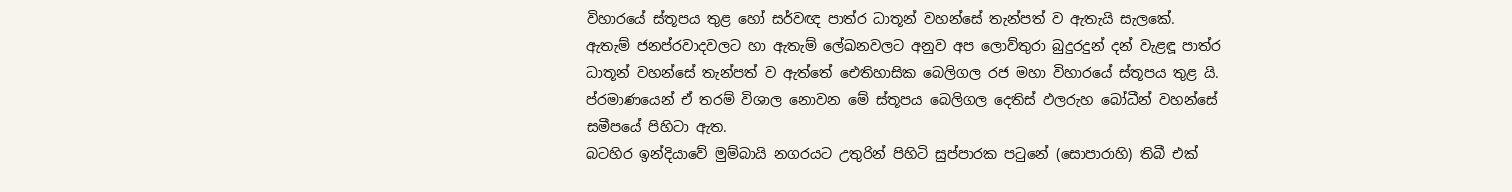විහාරයේ ස්තූපය තුළ හෝ සර්වඥ පාත්ර ධාතූන් වහන්සේ තැන්පත් ව ඇතැයි සැලකේ.
ඇතැම් ජනප්රවාදවලට හා ඇතැම් ලේඛනවලට අනුව අප ලොව්තුරා බුදුරදුන් දන් වැළඳූ පාත්ර ධාතූන් වහන්සේ තැන්පත් ව ඇත්තේ ඓතිහාසික බෙලිගල රජ මහා විහාරයේ ස්තූපය තුළ යි. ප්රමාණයෙන් ඒ තරම් විශාල නොවන මේ ස්තූපය බෙලිගල දෙතිස් ඵලරුහ බෝධීන් වහන්සේ සමීපයේ පිහිටා ඇත.
බටහිර ඉන්දියාවේ මුම්බායි නගරයට උතුරින් පිහිටි සුප්පාරක පටුනේ (සොපාරාහි) තිබී එක්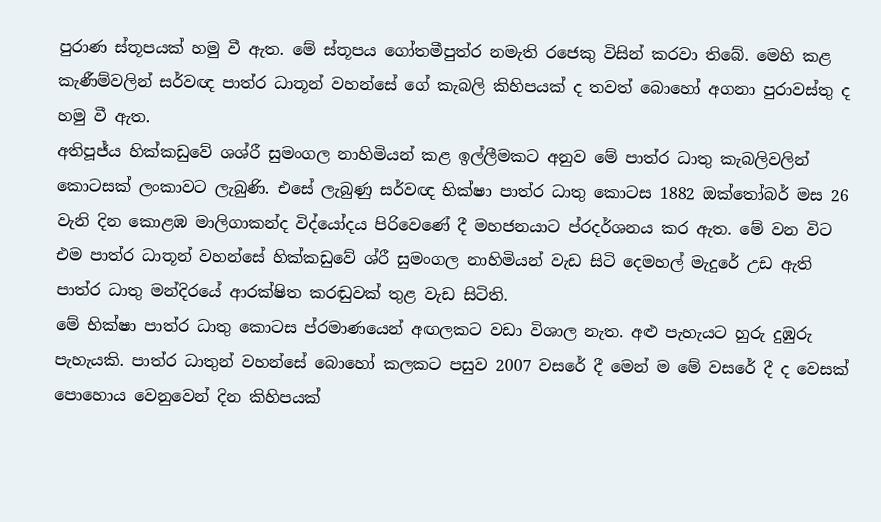පුරාණ ස්තූපයක් හමු වී ඇත. මේ ස්තූපය ගෝතමීපුත්ර නමැති රජෙකු විසින් කරවා තිබේ. මෙහි කළ කැණීම්වලින් සර්වඥ පාත්ර ධාතූන් වහන්සේ ගේ කැබලි කිහිපයක් ද තවත් බොහෝ අගනා පුරාවස්තු ද හමු වී ඇත.
අතිපූජ්ය හික්කඩුවේ ශශ්රී සුමංගල නාහිමියන් කළ ඉල්ලීමකට අනුව මේ පාත්ර ධාතු කැබලිවලින් කොටසක් ලංකාවට ලැබුණි. එසේ ලැබුණු සර්වඥ භික්ෂා පාත්ර ධාතු කොටස 1882 ඔක්තෝබර් මස 26 වැනි දින කොළඹ මාලිගාකන්ද විද්යෝදය පිරිවෙණේ දී මහජනයාට ප්රදර්ශනය කර ඇත. මේ වන විට එම පාත්ර ධාතූන් වහන්සේ හික්කඩුවේ ශ්රී සුමංගල නාහිමියන් වැඩ සිටි දෙමහල් මැදුරේ උඩ ඇති පාත්ර ධාතු මන්දිරයේ ආරක්ෂිත කරඬුවක් තුළ වැඩ සිටිති.
මේ භික්ෂා පාත්ර ධාතු කොටස ප්රමාණයෙන් අඟලකට වඩා විශාල නැත. අළු පැහැයට හුරු දුඹුරු පැහැයකි. පාත්ර ධාතුන් වහන්සේ බොහෝ කලකට පසුව 2007 වසරේ දී මෙන් ම මේ වසරේ දී ද වෙසක් පොහොය වෙනුවෙන් දින කිහිපයක්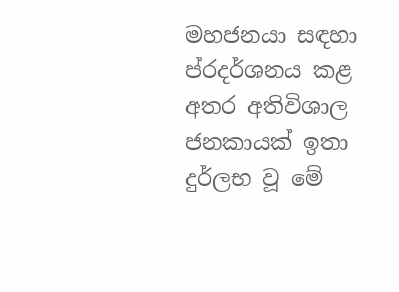මහජනයා සඳහා ප්රදර්ශනය කළ අතර අතිවිශාල ජනකායක් ඉතා දුර්ලභ වූ මේ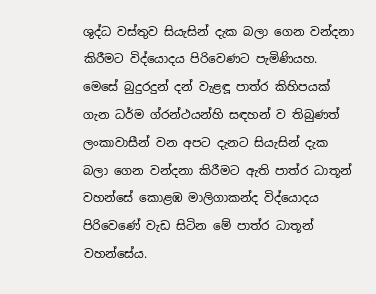ශුද්ධ වස්තුව සියැසින් දැක බලා ගෙන වන්දනා කිරීමට විද්යොදය පිරිවෙණට පැමිණියහ.
මෙසේ බුදුරදුන් දන් වැළඳූ පාත්ර කිහිපයක් ගැන ධර්ම ග්රන්ථයන්හි සඳහන් ව තිබුණත් ලංකාවාසීන් වන අපට දැනට සියැසින් දැක බලා ගෙන වන්දනා කිරීමට ඇති පාත්ර ධාතූන් වහන්සේ කොළඹ මාලිගාකන්ද විද්යොදය පිරිවෙණේ වැඩ සිටින මේ පාත්ර ධාතූන් වහන්සේය.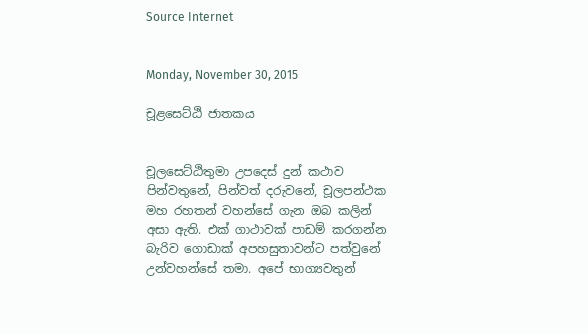Source Internet


Monday, November 30, 2015

චූළසෙට්ඨි ජාතකය


චූලසෙට්ඨිතුමා උපදෙස් දුන් කථාව
පින්වතුනේ, පින්වත් දරුවනේ, චූලපන්ථක මහ රහතන් වහන්සේ ගැන ඔබ කලින් අසා ඇති. එක් ගාථාවක් පාඩම් කරගන්න බැරිව ගොඩාක් අපහසුතාවන්ට පත්වුනේ උන්වහන්සේ තමා. අපේ භාග්‍යවතුන්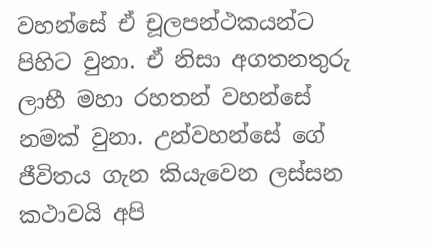වහන්සේ ඒ චූලපන්ථකයන්ට පිහිට වුනා. ඒ නිසා අගතනතුරු ලාභී මහා රහතන් වහන්සේ නමක් වුනා. උන්වහන්සේ ගේ ජීවිතය ගැන කියැවෙන ලස්සන කථාවයි අපි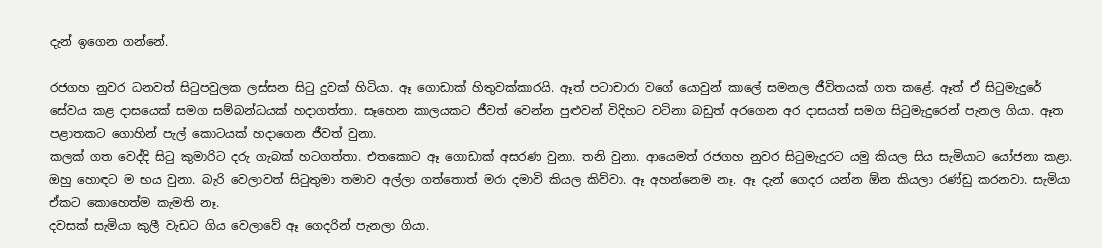දැන් ඉගෙන ගන්නේ.

රජගහ නුවර ධනවත් සිටුපවුලක ලස්සන සිටු දුවක් හිටියා. ඈ ගොඩාක් හිතුවක්කාරයි. ඈත් පටාචාරා වගේ යොවුන් කාලේ සමනල ජීවිතයක් ගත කළේ. ඈත් ඒ සිටුමැදුරේ සේවය කළ දාසයෙක් සමග සම්බන්ධයක් හදාගත්තා. සෑහෙන කාලයකට ජීවත් වෙන්න පුළුවන් විදිහට වටිනා බඩුත් අරගෙන අර දාසයත් සමග සිටුමැදුරෙන් පැනල ගියා. ඈත පළාතකට ගොහින් පැල් කොටයක් හදාගෙන ජීවත් වුනා.
කලක් ගත වෙද්දි සිටු කුමාරිට දරු ගැබක් හටගත්තා. එතකොට ඈ ගොඩාක් අසරණ වුනා. තනි වුනා. ආයෙමත් රජගහ නුවර සිටුමැදුරට යමු කියල සිය සැමියාට යෝජනා කළා. ඔහු හොඳට ම භය වුනා. බැරි වෙලාවත් සිටුතුමා තමාව අල්ලා ගත්තොත් මරා දමාවි කියල කිව්වා. ඈ අහන්නෙම නෑ. ඈ දැන් ගෙදර යන්න ඕන කියලා රණ්ඩු කරනවා. සැමියා ඒකට කොහෙත්ම කැමති නෑ.
දවසක් සැමියා කුලී වැඩට ගිය වෙලාවේ ඈ ගෙදරින් පැනලා ගියා.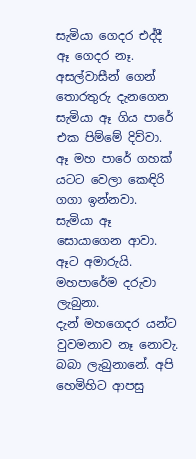සැමියා ගෙදර එද්දී ඈ ගෙදර නෑ. අසල්වාසීන් ගෙන් තොරතුරු දැනගෙන සැමියා ඈ ගිය පාරේ එක පිම්මේ දිව්වා. ඈ මහ පාරේ ගහක් යටට වෙලා කෙඳිරි ගගා ඉන්නවා. සැමියා ඈ සොයාගෙන ආවා. ඈට අමාරුයි. මහපාරේම දරුවා ලැබුනා.
දැන් මහගෙදර යන්ට වුවමනාව නෑ නොවැ. බබා ලැබුනානේ. අපි හෙමිහිට ආපසු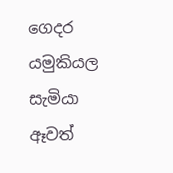ගෙදර යමුකියල සැමියා ඈවත්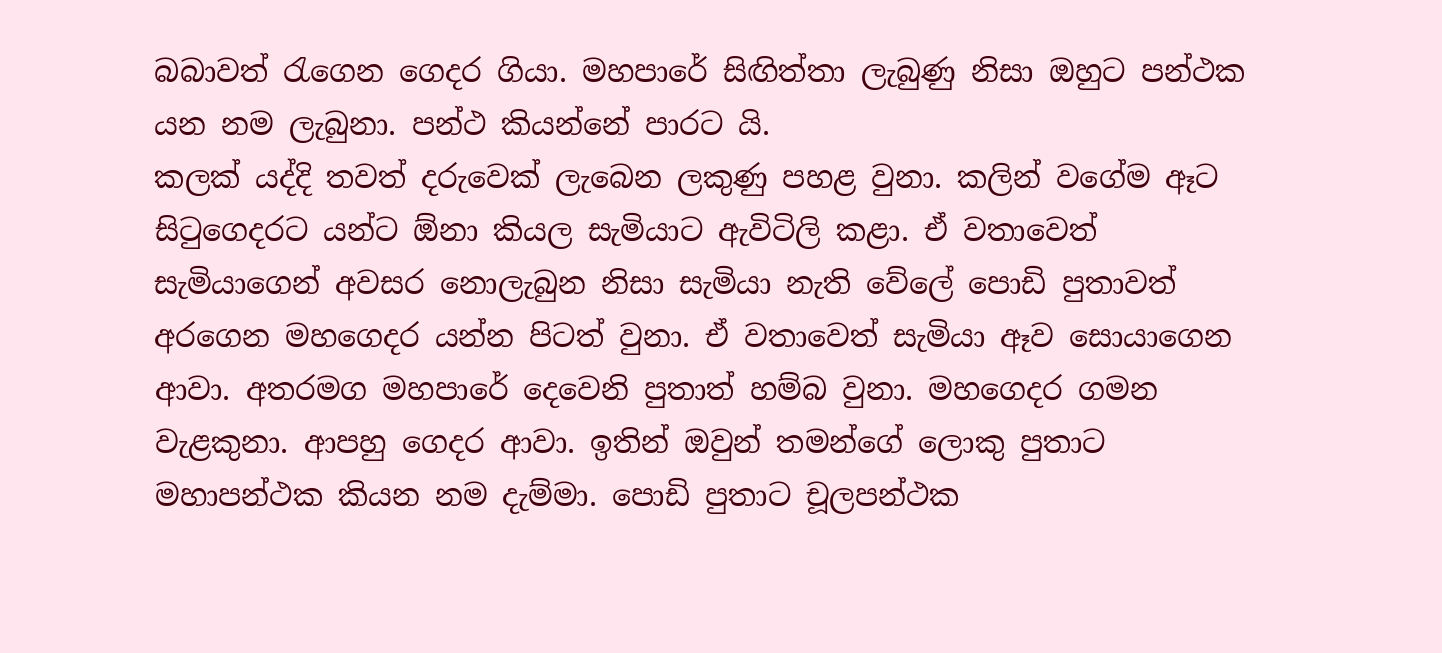බබාවත් රැගෙන ගෙදර ගියා. මහපාරේ සිඟිත්තා ලැබුණු නිසා ඔහුට පන්ථක යන නම ලැබුනා. පන්ථ කියන්නේ පාරට යි.
කලක් යද්දි තවත් දරුවෙක් ලැබෙන ලකුණු පහළ වුනා. කලින් වගේම ඈට සිටුගෙදරට යන්ට ඕනා කියල සැමියාට ඇවිටිලි කළා. ඒ වතාවෙත් සැමියාගෙන් අවසර නොලැබුන නිසා සැමියා නැති වේලේ පොඩි පුතාවත් අරගෙන මහගෙදර යන්න පිටත් වුනා. ඒ වතාවෙත් සැමියා ඈව සොයාගෙන ආවා. අතරමග මහපාරේ දෙවෙනි පුතාත් හම්බ වුනා. මහගෙදර ගමන වැළකුනා. ආපහු ගෙදර ආවා. ඉතින් ඔවුන් තමන්ගේ ලොකු පුතාට මහාපන්ථක කියන නම දැම්මා. පොඩි පුතාට චූලපන්ථක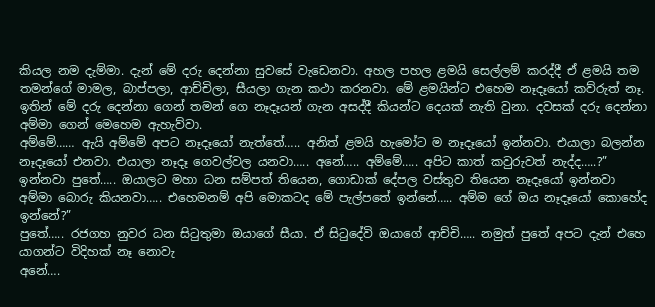කියල නම දැම්මා. දැන් මේ දරු දෙන්නා සුවසේ වැඩෙනවා. අහල පහල ළමයි සෙල්ලම් කරද්දී ඒ ළමයි තම තමන්ගේ මාමල, බාප්පලා, ආච්චිලා, සීයලා ගැන කථා කරනවා. මේ ළමයින්ට එහෙම නෑදෑයෝ කව්රුත් නෑ. ඉතින් මේ දරු දෙන්නා ගෙන් තමන් ගෙ නෑදෑයන් ගැන අසද්දී කියන්ට දෙයක් නැති වුනා. දවසක් දරු දෙන්නා අම්මා ගෙන් මෙහෙම ඇහැව්වා.
අම්මේ…… ඇයි අම්මේ අපට නෑදෑයෝ නැත්තේ….. අනිත් ළමයි හැමෝට ම නෑදෑයෝ ඉන්නවා. එයාලා බලන්න නෑදෑයෝ එනවා. එයාලා නෑදෑ ගෙවල්වල යනවා….. අනේ….. අම්මේ….. අපිට කාත් කවුරුවත් නැද්ද…..?”
ඉන්නවා පුතේ….. ඔයාලට මහා ධන සම්පත් තියෙන, ගොඩාක් දේපල වස්තුව තියෙන නෑදෑයෝ ඉන්නවා
අම්මා බොරු කියනවා….. එහෙමනම් අපි මොකටද මේ පැල්පතේ ඉන්නේ….. අම්ම ගේ ඔය නෑදෑයෝ කොහේද ඉන්නේ?”
පුතේ….. රජගහ නුවර ධන සිටුතුමා ඔයාගේ සීයා. ඒ සිටුදේවි ඔයාගේ ආච්චි….. නමුත් පුතේ අපට දැන් එහෙ යාගන්ට විදිහක් නෑ නොවැ
අනේ….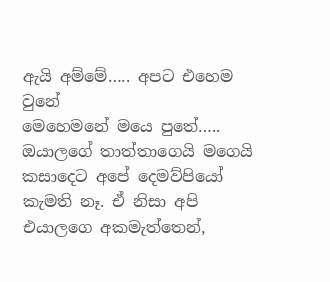ඇයි අම්මේ….. අපට එහෙම වුනේ
මෙහෙමනේ මයෙ පුතේ….. ඔයාලගේ තාත්තාගෙයි මගෙයි කසාදෙට අපේ දෙමව්පියෝ කැමති නෑ. ඒ නිසා අපි එයාලගෙ අකමැත්තෙන්,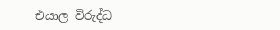එයාල විරුද්ධ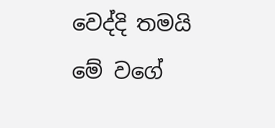වෙද්දි තමයි මේ වගේ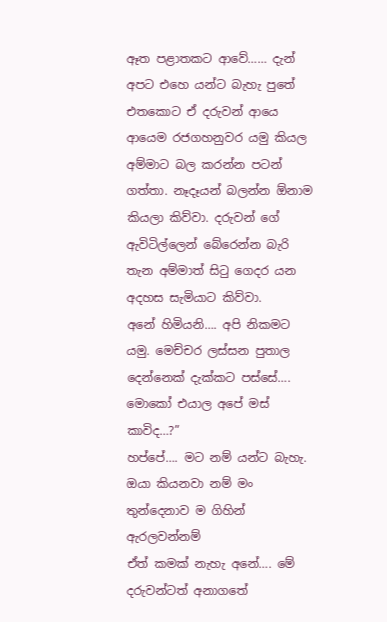ඈත පළාතකට ආවේ…… දැන් අපට එහෙ යන්ට බැහැ පුතේ
එතකොට ඒ දරුවන් ආයෙ ආයෙම රජගහනුවර යමු කියල අම්මාට බල කරන්න පටන් ගත්තා. නෑදෑයන් බලන්න ඕනාම කියලා කිව්වා. දරුවන් ගේ ඇවිටිල්ලෙන් බේරෙන්න බැරි තැන අම්මාත් සිටු ගෙදර යන අදහස සැමියාට කිව්වා.
අනේ හිමියනි…. අපි නිකමට යමු. මෙච්චර ලස්සන පුතාල දෙන්නෙක් දැක්කට පස්සේ…. මොකෝ එයාල අපේ මස් කාවිද…?”
හප්පේ…. මට නම් යන්ට බැහැ. ඔයා කියනවා නම් මං තුන්දෙනාව ම ගිහින් ඇරලවන්නම්
ඒත් කමක් නැහැ අනේ…. මේ දරුවන්ටත් අනාගතේ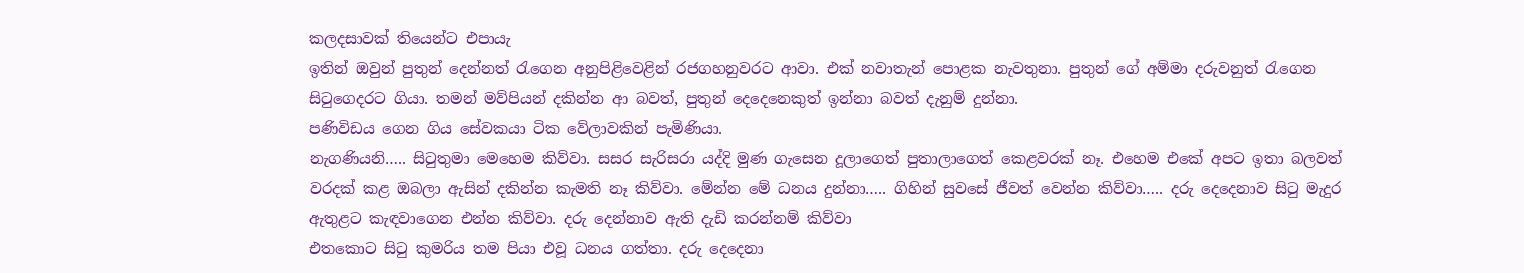කලදසාවක් තියෙන්ට එපායැ
ඉතින් ඔවුන් පුතුන් දෙන්නත් රැගෙන අනුපිළිවෙළින් රජගහනුවරට ආවා. එක් නවාතැන් පොළක නැවතුනා. පුතුන් ගේ අම්මා දරුවනුත් රැගෙන සිටුගෙදරට ගියා. තමන් මව්පියන් දකින්න ආ බවත්, පුතුන් දෙදෙනෙකුත් ඉන්නා බවත් දැනුම් දුන්නා.
පණිවිඩය ගෙන ගිය සේවකයා ටික වේලාවකින් පැමිණියා.
නැගණියනි….. සිටුතුමා මෙහෙම කිව්වා. සසර සැරිසරා යද්දි මුණ ගැසෙන දූලාගෙත් පුතාලාගෙත් කෙළවරක් නෑ. එහෙම එකේ අපට ඉතා බලවත් වරදක් කළ ඔබලා ඇසින් දකින්න කැමති නෑ කිව්වා. මේන්න මේ ධනය දුන්නා….. ගිහින් සුවසේ ජීවත් වෙන්න කිව්වා….. දරු දෙදෙනාව සිටු මැදුර ඇතුළට කැඳවාගෙන එන්න කිව්වා. දරු දෙන්නාව ඇති දැඩි කරන්නම් කිව්වා
එතකොට සිටු කුමරිය තම පියා එවූ ධනය ගත්තා. දරු දෙදෙනා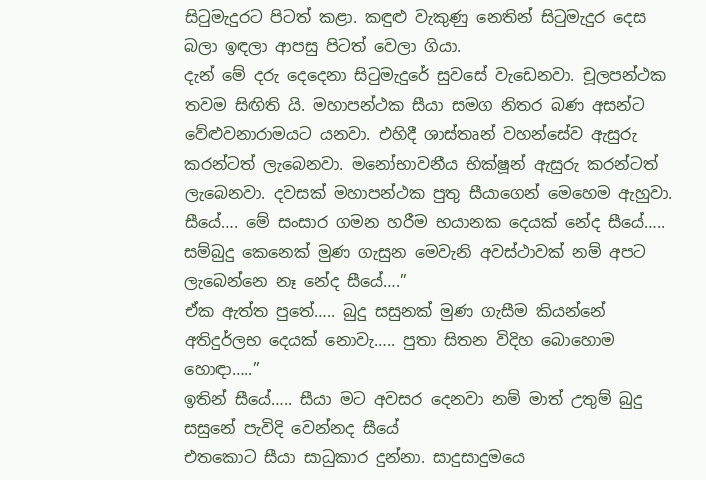සිටුමැදුරට පිටත් කළා. කඳුළු වැකුණු නෙතින් සිටුමැදුර දෙස බලා ඉඳලා ආපසු පිටත් වෙලා ගියා.
දැන් මේ දරු දෙදෙනා සිටුමැදුරේ සුවසේ වැඩෙනවා. චූලපන්ථක තවම සිඟිති යි. මහාපන්ථක සීයා සමග නිතර බණ අසන්ට වේළුවනාරාමයට යනවා. එහිදී ශාස්තෘන් වහන්සේව ඇසුරු කරන්ටත් ලැබෙනවා. මනෝභාවනීය භික්ෂූන් ඇසුරු කරන්ටත් ලැබෙනවා. දවසක් මහාපන්ථක පුතු සීයාගෙන් මෙහෙම ඇහුවා.
සීයේ…. මේ සංසාර ගමන හරීම භයානක දෙයක් නේද සීයේ….. සම්බුදු කෙනෙක් මුණ ගැසුන මෙවැනි අවස්ථාවක් නම් අපට ලැබෙන්නෙ නෑ නේද සීයේ….”
ඒක ඇත්ත පුතේ….. බුදු සසුනක් මුණ ගැසීම කියන්නේ අතිදුර්ලභ දෙයක් නොවැ….. පුතා සිතන විදිහ බොහොම හොඳා…..”
ඉතින් සීයේ….. සීයා මට අවසර දෙනවා නම් මාත් උතුම් බුදු සසුනේ පැවිදි වෙන්නද සීයේ
එතකොට සීයා සාධුකාර දුන්නා. සාදුසාදුමයෙ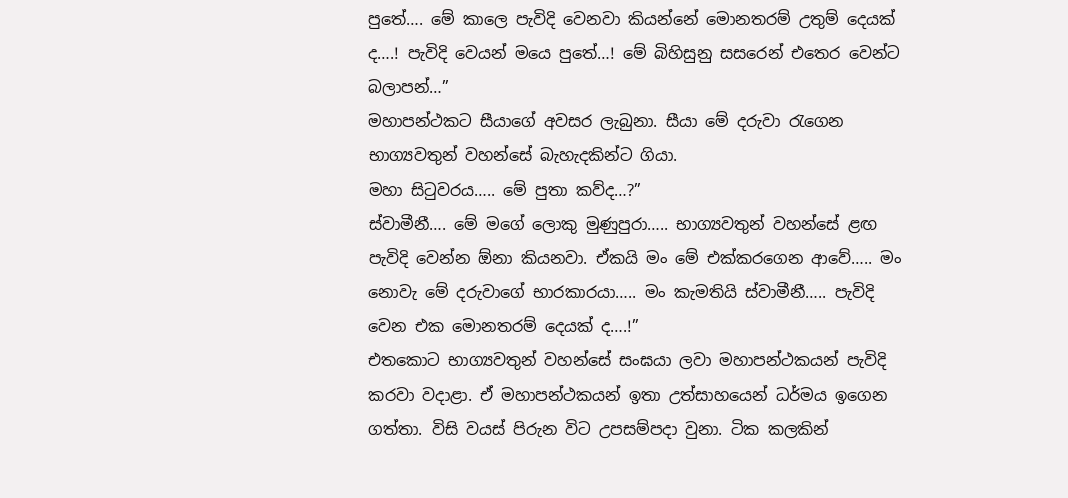පුතේ…. මේ කාලෙ පැවිදි වෙනවා කියන්නේ මොනතරම් උතුම් දෙයක් ද….! පැවිදි වෙයන් මයෙ පුතේ…! මේ බිහිසුනු සසරෙන් එතෙර වෙන්ට බලාපන්…”
මහාපන්ථකට සීයාගේ අවසර ලැබුනා. සීයා මේ දරුවා රැගෙන භාග්‍යවතුන් වහන්සේ බැහැදකින්ට ගියා.
මහා සිටුවරය….. මේ පුතා කව්ද…?”
ස්වාමීනී…. මේ මගේ ලොකු මුණුපුරා….. භාග්‍යවතුන් වහන්සේ ළඟ පැවිදි වෙන්න ඕනා කියනවා. ඒකයි මං මේ එක්කරගෙන ආවේ….. මං නොවැ මේ දරුවාගේ භාරකාරයා….. මං කැමතියි ස්වාමීනී….. පැවිදි වෙන එක මොනතරම් දෙයක් ද….!”
එතකොට භාග්‍යවතුන් වහන්සේ සංඝයා ලවා මහාපන්ථකයන් පැවිදි කරවා වදාළා. ඒ මහාපන්ථකයන් ඉතා උත්සාහයෙන් ධර්මය ඉගෙන ගත්තා. විසි වයස් පිරුන විට උපසම්පදා වුනා. ටික කලකින්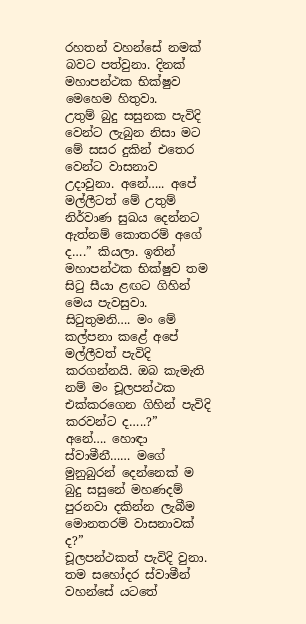රහතන් වහන්සේ නමක් බවට පත්වුනා. දිනක් මහාපන්ථක භික්ෂුව මෙහෙම හිතුවා.
උතුම් බුදු සසුනක පැවිදි වෙන්ට ලැබුන නිසා මට මේ සසර දුකින් එතෙර වෙන්ට වාසනාව උදාවුනා. අනේ….. අපේ මල්ලීටත් මේ උතුම් නිර්වාණ සුඛය දෙන්නට ඇත්නම් කොතරම් අගේ ද….” කියලා. ඉතින් මහාපන්ථක භික්ෂුව තම සිටු සීයා ළඟට ගිහින් මෙය පැවසුවා.
සිටුතුමනි…. මං මේ කල්පනා කළේ අපේ මල්ලීවත් පැවිදි කරගන්නයි. ඔබ කැමැති නම් මං චූලපන්ථක එක්කරගෙන ගිහින් පැවිදි කරවන්ට ද…..?”
අනේ…. හොඳා ස්වාමීනී…… මගේ මුනුබුරන් දෙන්නෙක් ම බුදු සසුනේ මහණදම් පුරනවා දකින්න ලැබීම මොනතරම් වාසනාවක් ද?”
චූලපන්ථකත් පැවිදි වුනා. තම සහෝදර ස්වාමීන් වහන්සේ යටතේ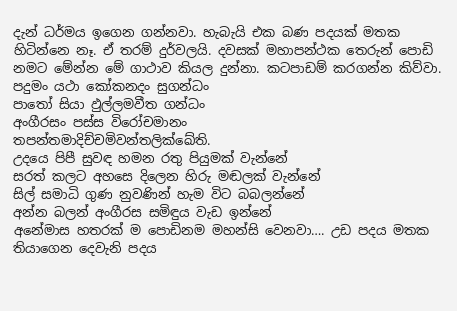දැන් ධර්මය ඉගෙන ගන්නවා. හැබැයි එක බණ පදයක් මතක හිටින්නෙ නෑ. ඒ තරම් දුර්වලයි. දවසක් මහාපන්ථක තෙරුන් පොඩි නමට මේන්න මේ ගාථාව කියල දුන්නා. කටපාඩම් කරගන්න කිව්වා.
පදුමං යථා කෝකනදං සුගන්ධං
පාතෝ සියා ඵුල්ලමවීත ගන්ධං
අංගීරසං පස්ස විරෝචමානං
තපන්තමාදිච්චමිවන්තලික්ඛේති.
උදයෙ පිපී සුවඳ හමන රතු පියුමක් වැන්නේ
සරත් කලට අහසෙ දිලෙන හිරු මඬලක් වැන්නේ
සිල් සමාධි ගුණ නුවණින් හැම විට බබලන්නේ
අන්න බලන් අංගීරස සමිඳුය වැඩ ඉන්නේ
අනේමාස හතරක් ම පොඩිනම මහන්සි වෙනවා…. උඩ පදය මතක තියාගෙන දෙවැනි පදය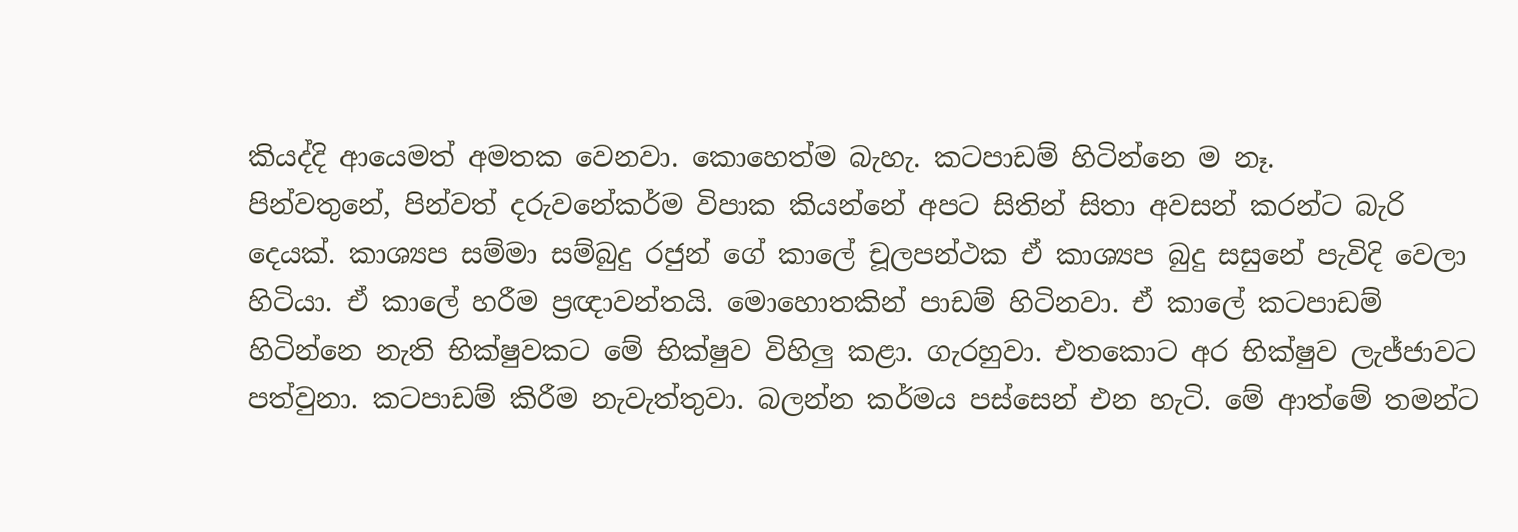කියද්දි ආයෙමත් අමතක වෙනවා. කොහෙත්ම බැහැ. කටපාඩම් හිටින්නෙ ම නෑ.
පින්වතුනේ, පින්වත් දරුවනේකර්ම විපාක කියන්නේ අපට සිතින් සිතා අවසන් කරන්ට බැරි දෙයක්. කාශ්‍යප සම්මා සම්බුදු රජුන් ගේ කාලේ චූලපන්ථක ඒ කාශ්‍යප බුදු සසුනේ පැවිදි වෙලා හිටියා. ඒ කාලේ හරීම ප්‍රඥාවන්තයි. මොහොතකින් පාඩම් හිටිනවා. ඒ කාලේ කටපාඩම් හිටින්නෙ නැති භික්ෂුවකට මේ භික්ෂුව විහිලු කළා. ගැරහුවා. එතකොට අර භික්ෂුව ලැජ්ජාවට පත්වුනා. කටපාඩම් කිරීම නැවැත්තුවා. බලන්න කර්මය පස්සෙන් එන හැටි. මේ ආත්මේ තමන්ට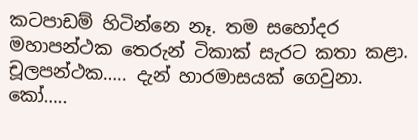කටපාඩම් හිටින්නෙ නෑ. තම සහෝදර මහාපන්ථක තෙරුන් ටිකාක් සැරට කතා කළා.
චූලපන්ථක….. දැන් හාරමාසයක් ගෙවුනා. කෝ…..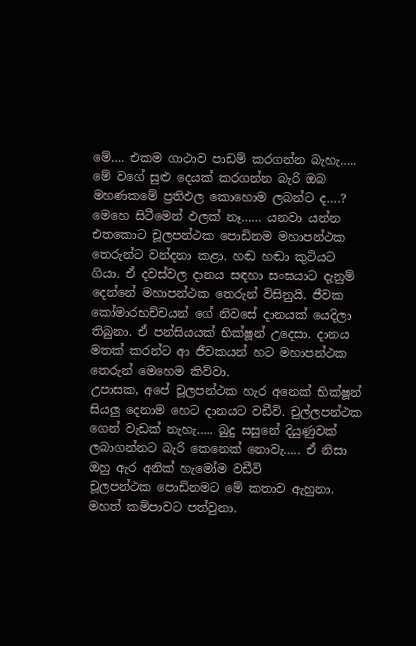මේ…. එකම ගාථාව පාඩම් කරගන්න බැහැ….. මේ වගේ සුළු දෙයක් කරගන්න බැරි ඔබ මහණකමේ ප්‍රතිඵල කොහොම ලබන්ට ද….? මෙහෙ සිටීමෙන් ඵලක් නෑ…… යනවා යන්න
එතකොට චූලපන්ථක පොඩිනම මහාපන්ථක තෙරුන්ට වන්දනා කළා. හඬ හඬා කුටියට ගියා. ඒ දවස්වල දානය සඳහා සංඝයාට දැනුම් දෙන්නේ මහාපන්ථක තෙරුන් විසිනුයි. ජීවක කෝමාරභච්චයන් ගේ නිවසේ දානයක් යෙදිලා තිබුනා. ඒ පන්සියයක් භික්ෂූන් උදෙසා. දානය මතක් කරන්ට ආ ජීවකයන් හට මහාපන්ථක තෙරුන් මෙහෙම කිව්වා.
උපාසක, අපේ චූලපන්ථක හැර අනෙක් භික්ෂූන් සියලු දෙනාම හෙට දානයට වඩීවි. චුල්ලපන්ථක ගෙන් වැඩක් නැහැ….. බුදු සසුනේ දියුණුවක් ලබාගන්නට බැරි කෙනෙක් නොවැ….. ඒ නිසා ඔහු ඇර අනික් හැමෝම වඩීවි
චූලපන්ථක පොඩිනමට මේ කතාව ඇහුනා. මහත් කම්පාවට පත්වුනා.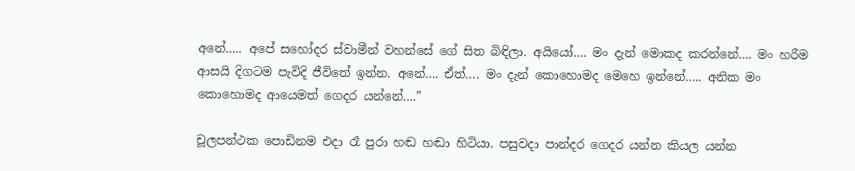අනේ….. අපේ සහෝදර ස්වාමීන් වහන්සේ ගේ සිත බිඳිලා. අයියෝ…. මං දැන් මොකද කරන්නේ…. මං හරීම ආසයි දිගටම පැවිදි ජීවිතේ ඉන්න. අනේ…. ඒත්…. මං දැන් කොහොමද මෙහෙ ඉන්නේ….. අනික මං කොහොමද ආයෙමත් ගෙදර යන්නේ….”

චූලපන්ථක පොඩිනම එදා රෑ පුරා හඬ හඬා හිටියා. පසුවදා පාන්දර ගෙදර යන්න කියල යන්න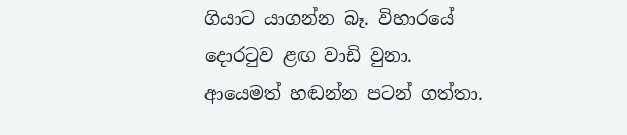ගියාට යාගන්න බෑ. විහාරයේ දොරටුව ළඟ වාඩි වුනා. ආයෙමත් හඬන්න පටන් ගත්තා.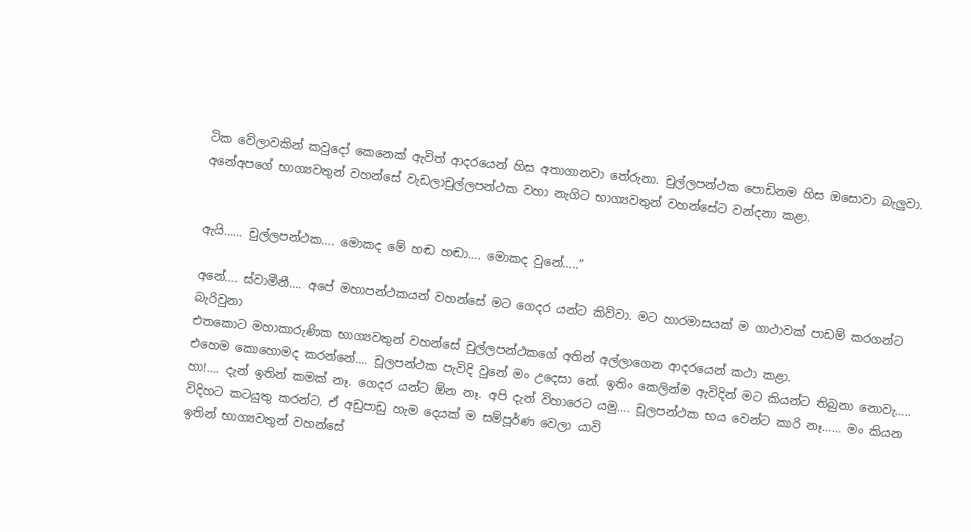ටික වේලාවකින් කවුදෝ කෙනෙක් ඇවිත් ආදරයෙන් හිස අතාගානවා තේරුනා. චුල්ලපන්ථක පොඩිනම හිස ඔසොවා බැලුවා. අනේඅපගේ භාග්‍යවතුන් වහන්සේ වැඩලාචුල්ලපන්ථක වහා නැගිට භාග්‍යවතුන් වහන්සේට වන්දනා කළා.


ඇයි…… චුල්ලපන්ථක…. මොකද මේ හඬ හඬා…. මොකද වුනේ…..”

අනේ…. ස්වාමීනී…. අපේ මහාපන්ථකයන් වහන්සේ මට ගෙදර යන්ට කිව්වා. මට හාරමාසයක් ම ගාථාවක් පාඩම් කරගන්ට බැරිවුනා
එතකොට මහාකාරුණික භාග්‍යවතුන් වහන්සේ චුල්ලපන්ථකගේ අතින් අල්ලාගෙන ආදරයෙන් කථා කළා.
එහෙම කොහොමද කරන්නේ…. චූලපන්ථක පැවිදි වුනේ මං උදෙසා නේ. ඉතිං කෙලින්ම ඇවිදින් මට කියන්ට තිබුනා නොවැ….. හා!…. දැන් ඉතින් කමක් නෑ. ගෙදර යන්ට ඕන නෑ. අපි දැන් විහාරෙට යමු…. චූලපන්ථක භය වෙන්ට කාරි නෑ…… මං කියන විදිහට කටයුතු කරන්ට. ඒ අඩුපාඩු හැම දෙයක් ම සම්පූර්ණ වෙලා යාවි
ඉතින් භාග්‍යවතුන් වහන්සේ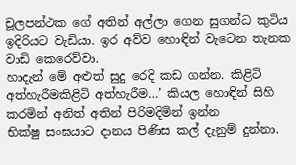චූලපන්ථක ගේ අතින් අල්ලා ගෙන සුගන්ධ කුටිය ඉදිරියට වැඩියා. ඉර අව්ව හොඳින් වැටෙන තැනක වාඩි කෙරෙව්වා.
හාදැන් මේ අළුත් සුදු රෙදි කඩ ගන්න. කිළිටි අත්හැරීමකිළිටි අත්හැරීම…’ කියල හොඳින් සිහි කරමින් අනිත් අතින් පිරිමදිමින් ඉන්න
භික්ෂු සංඝයාට දානය පිණිස කල් දැනුම් දුන්නා.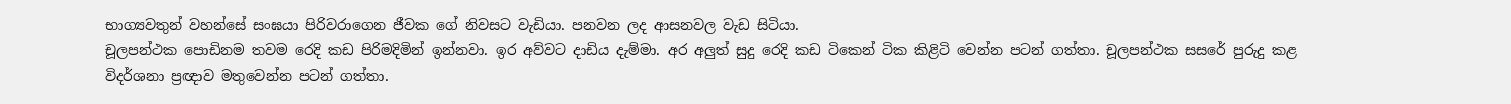භාග්‍යවතුන් වහන්සේ සංඝයා පිරිවරාගෙන ජීවක ගේ නිවසට වැඩියා. පනවන ලද ආසනවල වැඩ සිටියා.
චූලපන්ථක පොඩිනම තවම රෙදි කඩ පිරිමදිමින් ඉන්නවා. ඉර අව්වට දාඩිය දැම්මා. අර අලුත් සුදු රෙදි කඩ ටිකෙන් ටික කිළිටි වෙන්න පටන් ගත්තා. චූලපන්ථක සසරේ පුරුදු කළ විදර්ශනා ප්‍රඥාව මතුවෙන්න පටන් ගත්තා.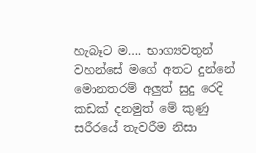හැබෑට ම…. භාග්‍යවතුන් වහන්සේ මගේ අතට දුන්නේ මොනතරම් අලුත් සුදු රෙදි කඩක් දනමුත් මේ කුණු සරීරයේ තැවරීම නිසා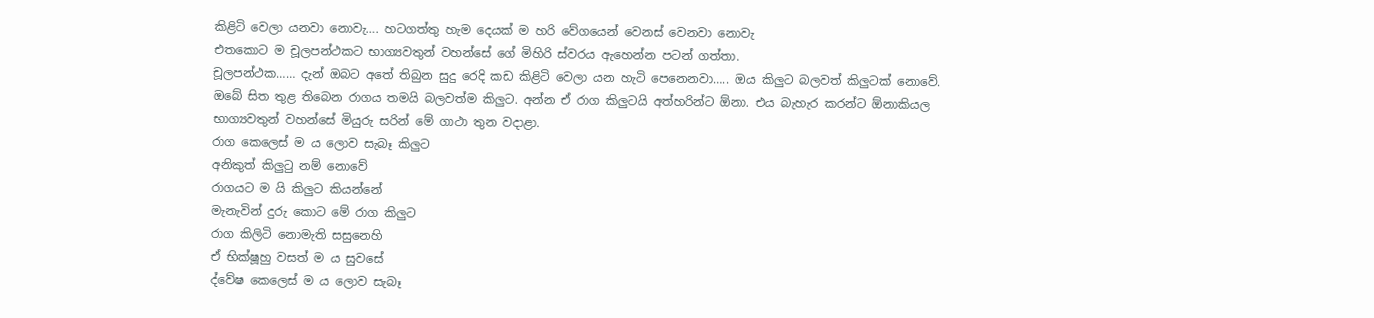කිළිටි වෙලා යනවා නොවැ…. හටගත්තු හැම දෙයක් ම හරි වේගයෙන් වෙනස් වෙනවා නොවැ
එතකොට ම චූලපන්ථකට භාග්‍යවතුන් වහන්සේ ගේ මිහිරි ස්වරය ඇහෙන්න පටන් ගත්තා.
චූලපන්ථක…… දැන් ඔබට අතේ තිබුන සුදු රෙදි කඩ කිළිටි වෙලා යන හැටි පෙනෙනවා….. ඔය කිලුට බලවත් කිලුටක් නොවේ. ඔබේ සිත තුළ තිබෙන රාගය තමයි බලවත්ම කිලුට. අන්න ඒ රාග කිලුටයි අත්හරින්ට ඕනා. එය බැහැර කරන්ට ඕනාකියල භාග්‍යවතුන් වහන්සේ මියුරු සරින් මේ ගාථා තුන වදාළා.
රාග කෙලෙස් ම ය ලොව සැබෑ කිලුට
අනිකුත් කිලුටු නම් නොවේ
රාගයට ම යි කිලුට කියන්නේ
මැනැවින් දුරු කොට මේ රාග කිලුට
රාග කිලිටි නොමැති සසුනෙහි
ඒ භික්ෂූහු වසත් ම ය සුවසේ
ද්වේෂ කෙලෙස් ම ය ලොව සැබෑ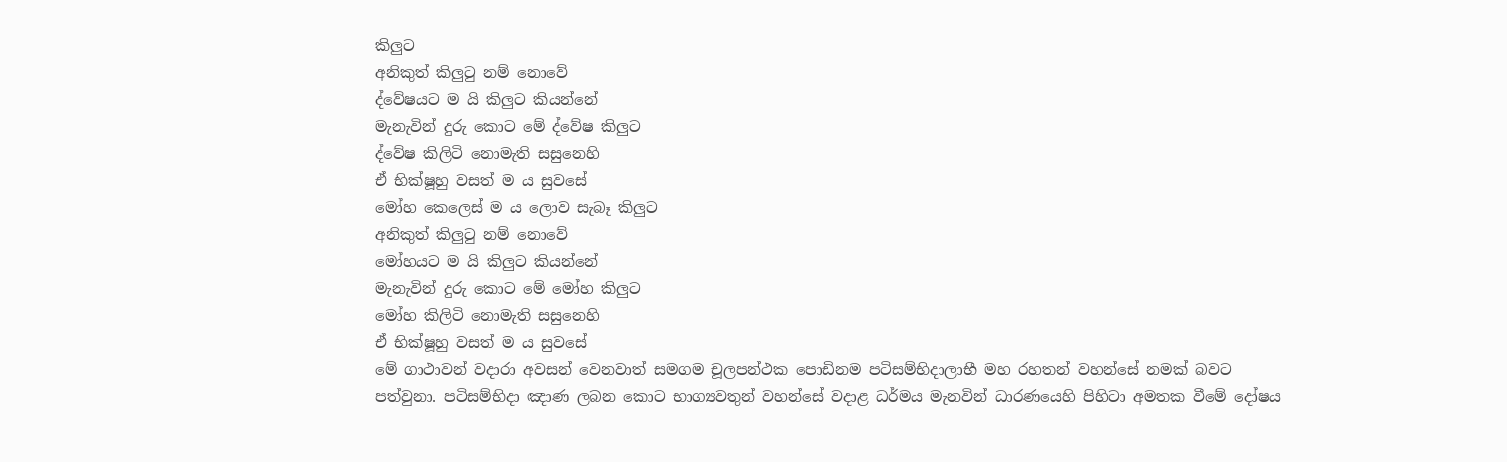කිලුට
අනිකුත් කිලුටු නම් නොවේ
ද්වේෂයට ම යි කිලුට කියන්නේ
මැනැවින් දුරු කොට මේ ද්වේෂ කිලුට
ද්වේෂ කිලිටි නොමැති සසුනෙහි
ඒ භික්ෂූහු වසත් ම ය සුවසේ
මෝහ කෙලෙස් ම ය ලොව සැබෑ කිලුට
අනිකුත් කිලුටු නම් නොවේ
මෝහයට ම යි කිලුට කියන්නේ
මැනැවින් දුරු කොට මේ මෝහ කිලුට
මෝහ කිලිටි නොමැති සසුනෙහි
ඒ භික්ෂූහු වසත් ම ය සුවසේ
මේ ගාථාවන් වදාරා අවසන් වෙනවාත් සමගම චූලපන්ථක පොඩිනම පටිසම්භිදාලාභී මහ රහතන් වහන්සේ නමක් බවට පත්වුනා. පටිසම්භිදා ඤාණ ලබන කොට භාග්‍යවතුන් වහන්සේ වදාළ ධර්මය මැනවින් ධාරණයෙහි පිහිටා අමතක වීමේ දෝෂය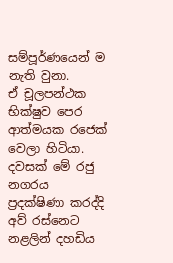සම්පූර්ණයෙන් ම නැති වුනා.
ඒ චූලපන්ථක භික්ෂුව පෙර ආත්මයක රජෙක් වෙලා හිටියා. දවසක් මේ රජු නගරය ප්‍රදක්ෂිණා කරද්දි අව් රස්නෙට නළලින් දහඩිය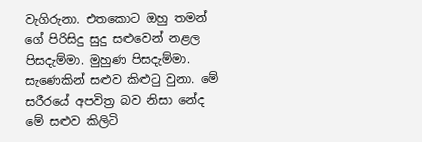වැගිරුනා. එතකොට ඔහු තමන් ගේ පිරිසිදු සුදු සළුවෙන් නළල පිසදැම්මා. මුහුණ පිසදැම්මා. සැණෙකින් සළුව කිළුටු වුනා. මේ සරීරයේ අපවිත්‍ර බව නිසා නේද මේ සළුව කිලිටි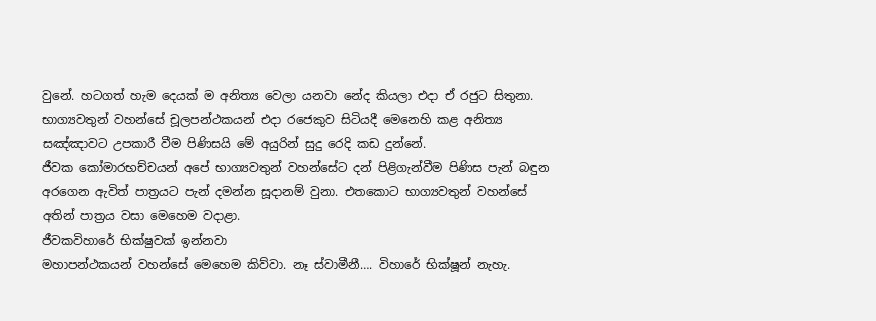වුනේ. හටගත් හැම දෙයක් ම අනිත්‍ය වෙලා යනවා නේද කියලා එදා ඒ රජුට සිතුනා. භාග්‍යවතුන් වහන්සේ චූලපන්ථකයන් එදා රජෙකුව සිටියදී මෙනෙහි කළ අනිත්‍ය සඤ්ඤාවට උපකාරී වීම පිණිසයි මේ අයුරින් සුදු රෙදි කඩ දුන්නේ.
ජීවක කෝමාරභච්චයන් අපේ භාග්‍යවතුන් වහන්සේට දන් පිළිගැන්වීම පිණිස පැන් බඳුන අරගෙන ඇවිත් පාත්‍රයට පැන් දමන්න සූදානම් වුනා. එතකොට භාග්‍යවතුන් වහන්සේ අතින් පාත්‍රය වසා මෙහෙම වදාළා.
ජීවකවිහාරේ භික්ෂුවක් ඉන්නවා
මහාපන්ථකයන් වහන්සේ මෙහෙම කිව්වා. නෑ ස්වාමීනී…. විහාරේ භික්ෂූන් නැහැ.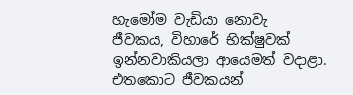හැමෝම වැඩියා නොවැ
ජීවකය, විහාරේ භික්ෂුවක් ඉන්නවාකියලා ආයෙමත් වදාළා. එතකොට ජීවකයන්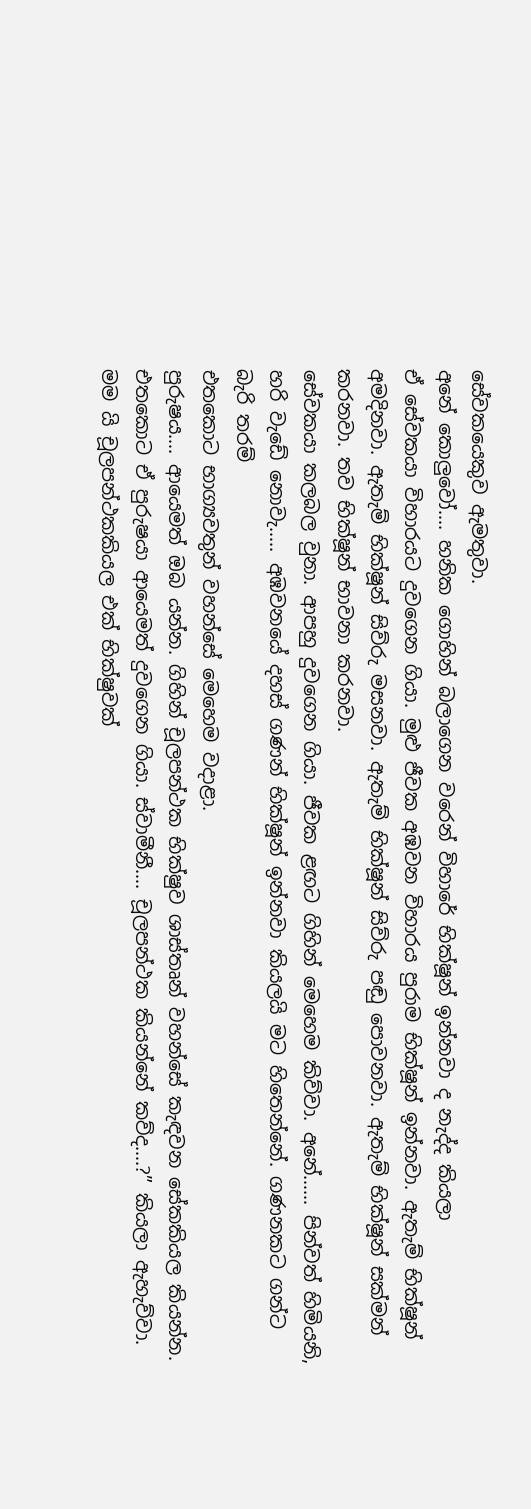සේවකයෙකුව ඇමතුවා.
අනේ කොලුවෝ…. හනික ගොහින් බලාගෙන වරෙන් විහාරේ භික්ෂූන් ඉන්නවා ද නැද්ද කියලා
ඒ සේවකයා විහාරයට දුවගෙන ගියා. මුළු ජීවක අඹවන විහාරය පුරාම භික්ෂූන් ඉන්නවා. ඇතැම් භික්ෂූන් අමදිනවා. ඇතැම් භික්ෂූන් සිව්රු මසනවා. ඇතැම් භික්ෂූන් සිව්රු පඬු පොවනවා. ඇතැම් භික්ෂූන් සක්මන් කරනවා. තව භික්ෂූන් භාවනා කරනවා.
සේවකයා කලබල වුනා. ආපහු දුවගෙන ගියා. ජීවක ළඟට ගිහින් මෙහෙම කිව්වා. අනේ…… පින්වත් හිමියනි, හරි වැඩේ නොවැ….. අඹවනයේ දහස් ගණන් භික්ෂූන් ඉන්නවා කියලයි මට හිතෙන්නේ. ගණනකට ගන්ට බැරි තරම්
එතකොට භාග්‍යවතුන් වහන්සේ මෙහෙම වදාළා.
පුරුෂය…. ආයෙමත් ඔබ යන්න. ගිහින් චූලපන්ථක භික්ෂුව ශාස්තෘන් වහන්සේ කැඳවන සේකකියල කියන්න.
එතකොට ඒ පුරුෂයා ආයෙමත් දුවගෙන ගියා. ස්වාමීනී…. චූලපන්ථක කියන්නේ කව්ද….?” කියලා ඇහැව්වා.
මම යි චූලපන්ථකකියල එක් භික්ෂුවක්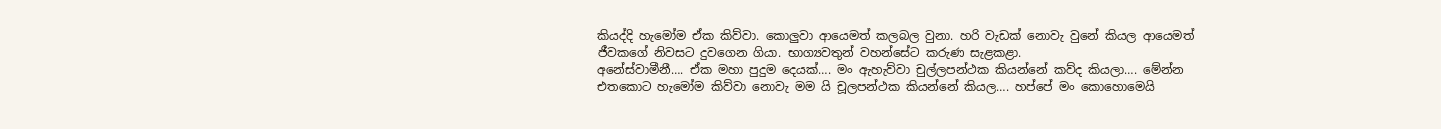කියද්දි හැමෝම ඒක කිව්වා. කොලුවා ආයෙමත් කලබල වුනා. හරි වැඩක් නොවැ වුනේ කියල ආයෙමත් ජීවකගේ නිවසට දුවගෙන ගියා. භාග්‍යවතුන් වහන්සේට කරුණ සැළකළා.
අනේස්වාමීනී…. ඒක මහා පුදුම දෙයක්…. මං ඇහැව්වා චුල්ලපන්ථක කියන්නේ කව්ද කියලා…. මේන්න එතකොට හැමෝම කිව්වා නොවැ මම යි චූලපන්ථක කියන්නේ කියල…. හප්පේ මං කොහොමෙයි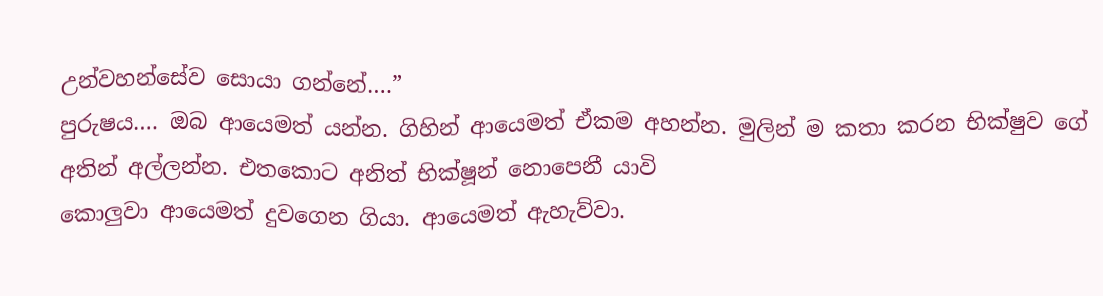උන්වහන්සේව සොයා ගන්නේ….”
පුරුෂය…. ඔබ ආයෙමත් යන්න. ගිහින් ආයෙමත් ඒකම අහන්න. මුලින් ම කතා කරන භික්ෂුව ගේ අතින් අල්ලන්න. එතකොට අනිත් භික්ෂූන් නොපෙනී යාවි
කොලුවා ආයෙමත් දුවගෙන ගියා. ආයෙමත් ඇහැව්වා.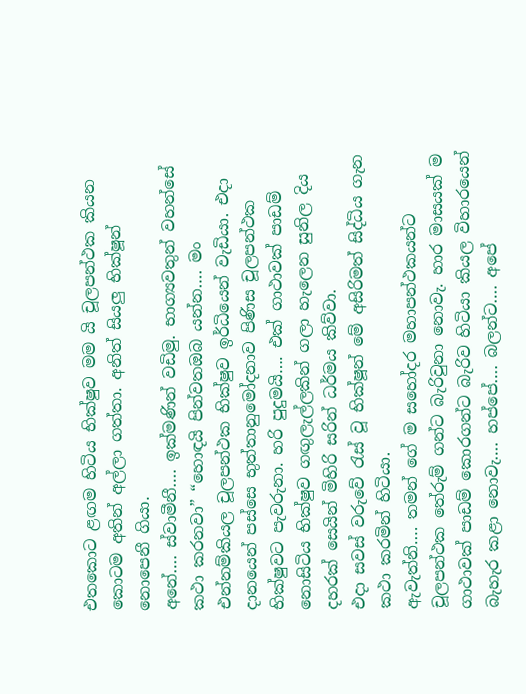එතකොට ළඟම හිටිය භික්ෂුව මම යි චූලපන්ථක කියන කොටම අතින් අල්ලා ගත්තා. අනිත් සියලු භික්ෂූන් නොපෙනී ගියා.
අනේ…. ස්වාමීනී…. ඉක්මණින් වඩිමු. භාග්‍යවතුන් වහන්සේ කථා කරනවා” “හොඳයි පින්වතඔබ යන්න…. මං එන්නම්කියල චූලපන්ථක භික්ෂුව ඉර්ධියෙන් වැඩියා. එදා දානයෙන් පස්සෙ භුත්තානුමෝදනාව පිණිස චූලපන්ථක භික්ෂුවට පැවරුනා. හරි පුදුමයි…. එක් ගාථාවක් පාඩම් නොසිටිය භික්ෂුව ගඟුලැල්ලකින් ගලා හැලෙන සුනිල දිය දහරක් සෙයින් මිහිරි සරින් ධර්මය කිව්වා.
එදා සවස් වරුවේ රැස් වූ භික්ෂූන් මේ අසිරිමත් සිද්ධිය ගැන කථා කරමින් හිටියා.
ඇවැත්නි…. තමන් ගේ ම සහෝදර මහාපන්ථකයන්ට චූලපන්ථක තේරුම් ගන්ට බැරිවුනා නොවැ. හාර මාසයක් ම ගාථාවක් පාඩම් කොරගන්ට බැරිව හිටියා කියල විහාරයෙන් බැහැර කළා නොවැ…. හප්පේ…. බලන්ට…. අපේ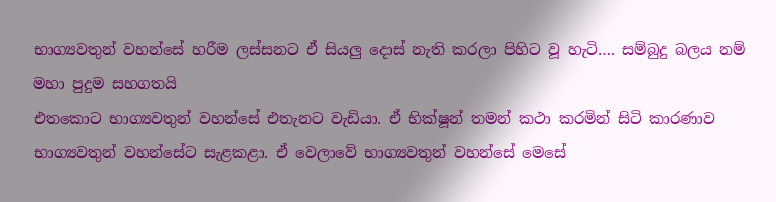භාග්‍යවතුන් වහන්සේ හරීම ලස්සනට ඒ සියලු දොස් නැති කරලා පිහිට වූ හැටි…. සම්බුදු බලය නම් මහා පුදුම සහගතයි
එතකොට භාග්‍යවතුන් වහන්සේ එතැනට වැඩියා. ඒ භික්ෂූන් තමන් කථා කරමින් සිටි කාරණාව භාග්‍යවතුන් වහන්සේට සැළකළා. ඒ වෙලාවේ භාග්‍යවතුන් වහන්සේ මෙසේ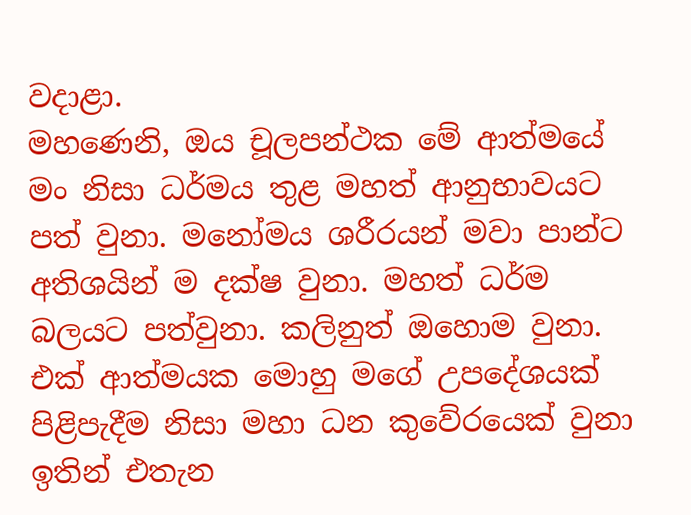වදාළා.
මහණෙනි, ඔය චූලපන්ථක මේ ආත්මයේ මං නිසා ධර්මය තුළ මහත් ආනුභාවයට පත් වුනා. මනෝමය ශරීරයන් මවා පාන්ට අතිශයින් ම දක්ෂ වුනා. මහත් ධර්ම බලයට පත්වුනා. කලිනුත් ඔහොම වුනා. එක් ආත්මයක මොහු මගේ උපදේශයක් පිළිපැදීම නිසා මහා ධන කුවේරයෙක් වුනා
ඉතින් එතැන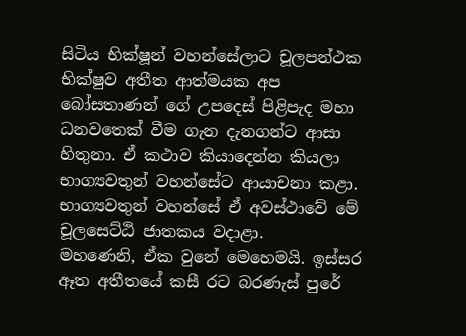සිටිය භික්ෂූන් වහන්සේලාට චූලපන්ථක භික්ෂුව අතීත ආත්මයක අප බෝසතාණන් ගේ උපදෙස් පිළිපැද මහා ධනවතෙක් වීම ගැන දැනගන්ට ආසා හිතුනා. ඒ කථාව කියාදෙන්න කියලා භාග්‍යවතුන් වහන්සේට ආයාචනා කළා. භාග්‍යවතුන් වහන්සේ ඒ අවස්ථාවේ මේ චූලසෙට්ඨි ජාතකය වදාළා.
මහණෙනි, ඒක වුනේ මෙහෙමයි. ඉස්සර ඈත අතීතයේ කසී රට බරණැස් පුරේ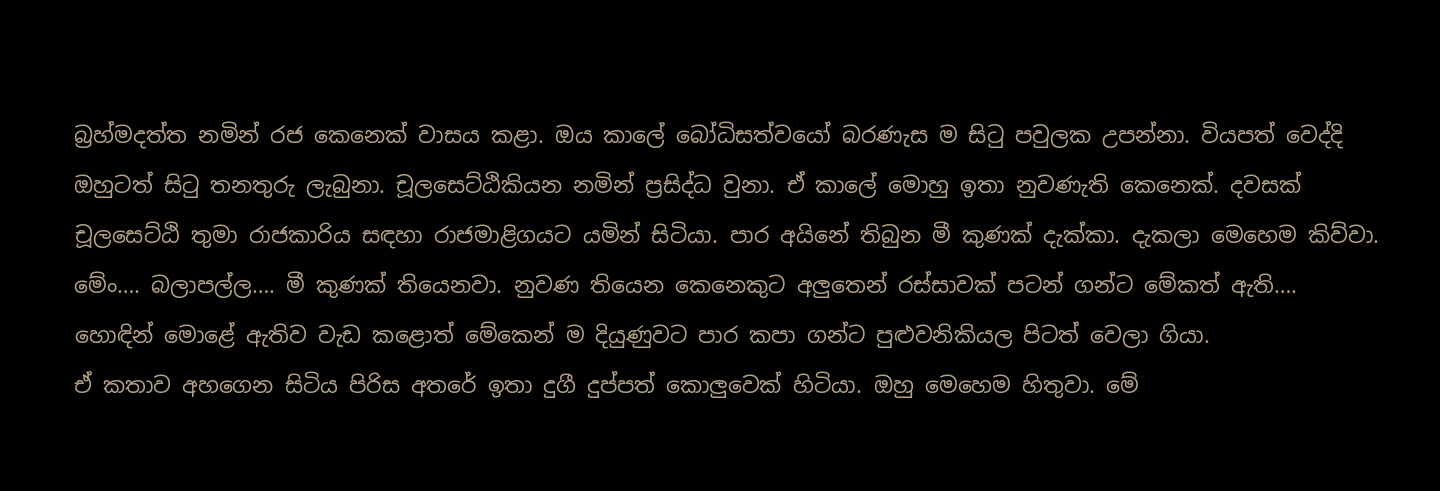බ්‍රහ්මදත්ත නමින් රජ කෙනෙක් වාසය කළා. ඔය කාලේ බෝධිසත්වයෝ බරණැස ම සිටු පවුලක උපන්නා. වියපත් වෙද්දි ඔහුටත් සිටු තනතුරු ලැබුනා. චූලසෙට්ඨිකියන නමින් ප්‍රසිද්ධ වුනා. ඒ කාලේ මොහු ඉතා නුවණැති කෙනෙක්. දවසක් චූලසෙට්ඨි තුමා රාජකාරිය සඳහා රාජමාළිගයට යමින් සිටියා. පාර අයිනේ තිබුන මී කුණක් දැක්කා. දැකලා මෙහෙම කිව්වා.
මේං…. බලාපල්ල…. මී කුණක් තියෙනවා. නුවණ තියෙන කෙනෙකුට අලුතෙන් රස්සාවක් පටන් ගන්ට මේකත් ඇති…. හොඳින් මොළේ ඇතිව වැඩ කළොත් මේකෙන් ම දියුණුවට පාර කපා ගන්ට පුළුවනිකියල පිටත් වෙලා ගියා.
ඒ කතාව අහගෙන සිටිය පිරිස අතරේ ඉතා දුගී දුප්පත් කොලුවෙක් හිටියා. ඔහු මෙහෙම හිතුවා. මේ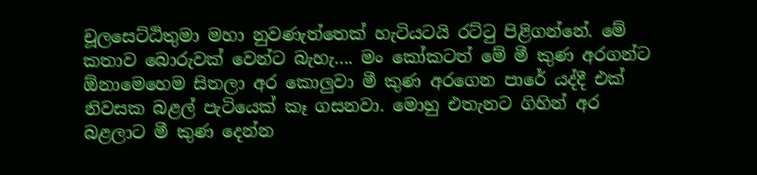චූලසෙට්ඨිතුමා මහා නුවණැත්තෙක් හැටියටයි රට්ටු පිළිගන්නේ. මේ කතාව බොරුවක් වෙන්ට බැහැ…. මං කෝකටත් මේ මී කුණ අරගන්ට ඕනාමෙහෙම සිතලා අර කොලුවා මී කුණ අරගෙන පාරේ යද්දී එක් නිවසක බළල් පැටියෙක් කෑ ගසනවා. මොහු එතැනට ගිහින් අර බළලාට මී කුණ දෙන්න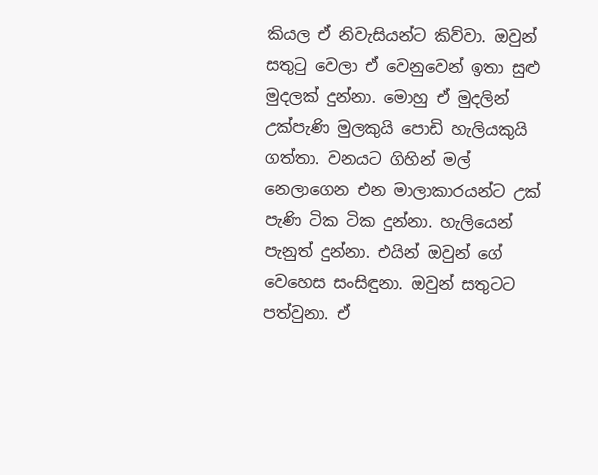කියල ඒ නිවැසියන්ට කිව්වා. ඔවුන් සතුටු වෙලා ඒ වෙනුවෙන් ඉතා සුළු මුදලක් දුන්නා. මොහු ඒ මුදලින් උක්පැණි මුලකුයි පොඩි හැලියකුයි ගත්තා. වනයට ගිහින් මල් නෙලාගෙන එන මාලාකාරයන්ට උක් පැණි ටික ටික දුන්නා. හැලියෙන් පැනුත් දුන්නා. එයින් ඔවුන් ගේ වෙහෙස සංසිඳුනා. ඔවුන් සතුටට පත්වුනා. ඒ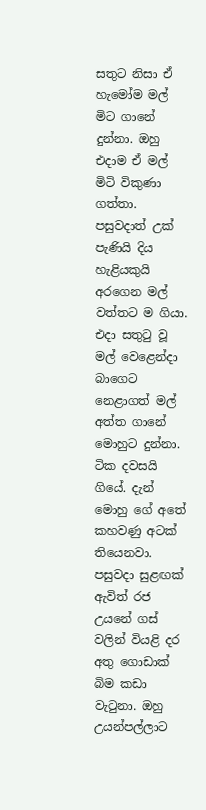සතුට නිසා ඒ හැමෝම මල් මිට ගානේ දුන්නා. ඔහු එදාම ඒ මල් මිටි විකුණා ගත්තා. පසුවදාත් උක් පැණියි දිය හැළියකුයි අරගෙන මල් වත්තට ම ගියා. එදා සතුටු වූ මල් වෙළෙන්දා බාගෙට නෙළාගත් මල් අත්ත ගානේ මොහුට දුන්නා.
ටික දවසයි ගියේ. දැන් මොහු ගේ අතේ කහවණු අටක් තියෙනවා. පසුවදා සුළඟක් ඇවිත් රජ උයනේ ගස් වලින් වියළි දර අතු ගොඩාක් බිම කඩා වැටුනා. ඔහු උයන්පල්ලාට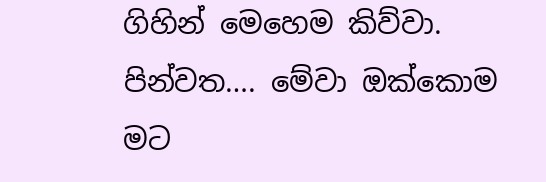ගිහින් මෙහෙම කිව්වා.
පින්වත…. මේවා ඔක්කොම මට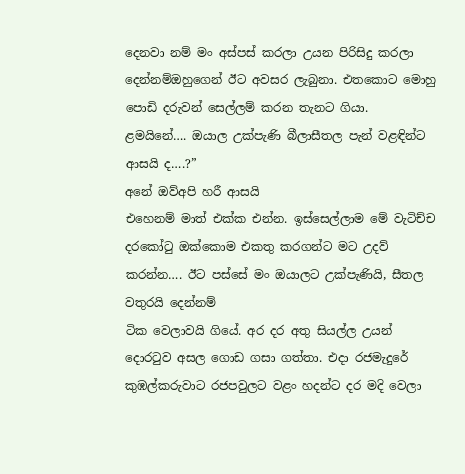දෙනවා නම් මං අස්පස් කරලා උයන පිරිසිදු කරලා දෙන්නම්ඔහුගෙන් ඊට අවසර ලැබුනා. එතකොට මොහු පොඩි දරුවන් සෙල්ලම් කරන තැනට ගියා.
ළමයිනේ…. ඔයාල උක්පැණි බීලාසීතල පැන් වළඳින්ට ආසයි ද….?”
අනේ ඔව්අපි හරී ආසයි
එහෙනම් මාත් එක්ක එන්න. ඉස්සෙල්ලාම මේ වැටිච්ච දරකෝටු ඔක්කොම එකතු කරගන්ට මට උදව් කරන්න…. ඊට පස්සේ මං ඔයාලට උක්පැණියි, සීතල වතුරයි දෙන්නම්
ටික වෙලාවයි ගියේ. අර දර අතු සියල්ල උයන් දොරටුව අසල ගොඩ ගසා ගත්තා. එදා රජමැදුරේ කුඹල්කරුවාට රජපවුලට වළං හදන්ට දර මදි වෙලා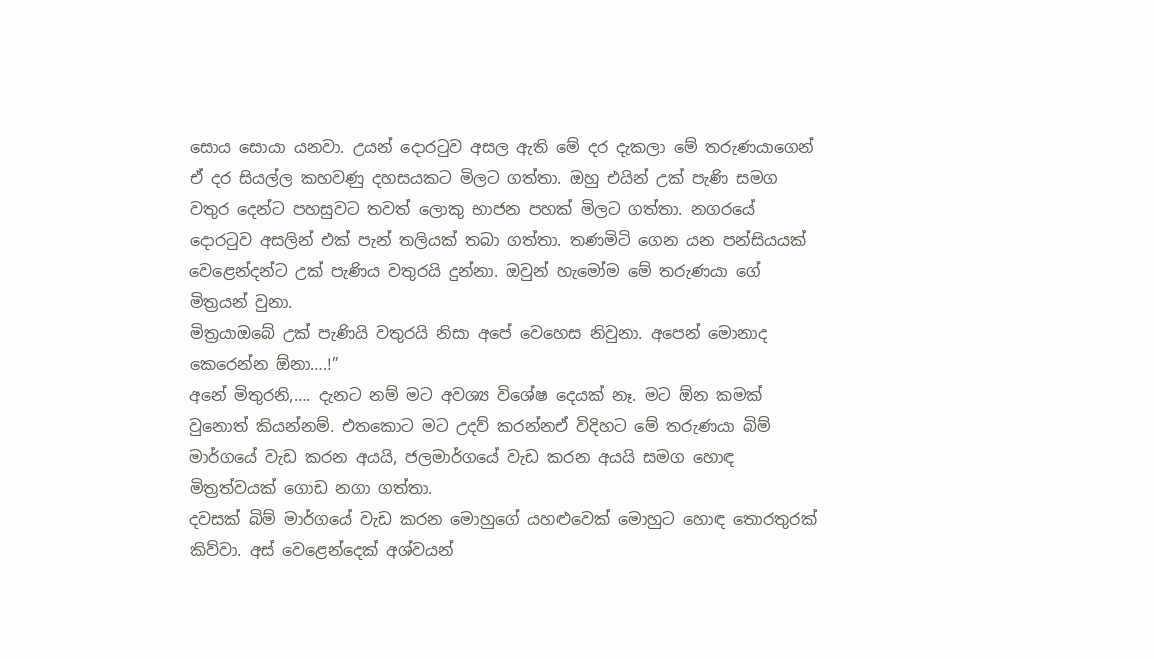සොය සොයා යනවා. උයන් දොරටුව අසල ඇති මේ දර දැකලා මේ තරුණයාගෙන් ඒ දර සියල්ල කහවණු දහසයකට මිලට ගත්තා. ඔහු එයින් උක් පැණි සමග වතුර දෙන්ට පහසුවට තවත් ලොකු භාජන පහක් මිලට ගත්තා. නගරයේ දොරටුව අසලින් එක් පැන් තලියක් තබා ගත්තා. තණමිටි ගෙන යන පන්සියයක් වෙළෙන්දන්ට උක් පැණිය වතුරයි දුන්නා. ඔවුන් හැමෝම මේ තරුණයා ගේ මිත්‍රයන් වුනා.
මිත්‍රයාඔබේ උක් පැණියි වතුරයි නිසා අපේ වෙහෙස නිවුනා. අපෙන් මොනාද කෙරෙන්න ඕනා….!”
අනේ මිතුරනි,…. දැනට නම් මට අවශ්‍ය විශේෂ දෙයක් නෑ. මට ඕන කමක් වුනොත් කියන්නම්. එතකොට මට උදව් කරන්නඒ විදිහට මේ තරුණයා බිම් මාර්ගයේ වැඩ කරන අයයි, ජලමාර්ගයේ වැඩ කරන අයයි සමග හොඳ මිත්‍රත්වයක් ගොඩ නගා ගත්තා.
දවසක් බිම් මාර්ගයේ වැඩ කරන මොහුගේ යහළුවෙක් මොහුට හොඳ තොරතුරක් කිව්වා. අස් වෙළෙන්දෙක් අශ්වයන්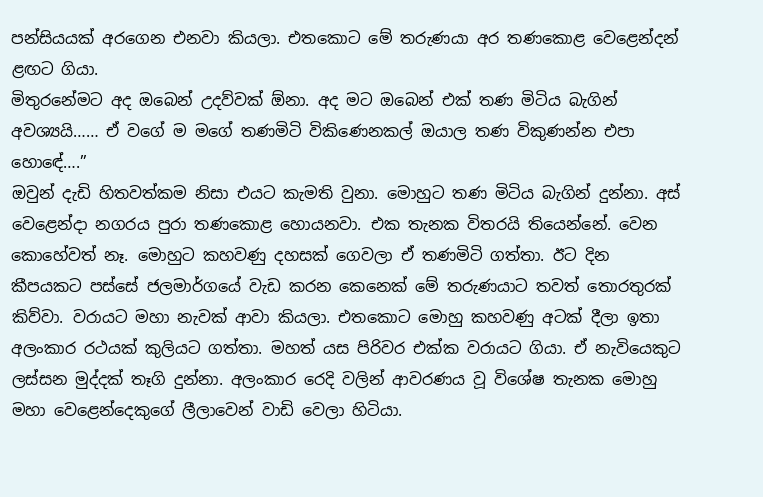පන්සියයක් අරගෙන එනවා කියලා. එතකොට මේ තරුණයා අර තණකොළ වෙළෙන්දන් ළඟට ගියා.
මිතුරනේමට අද ඔබෙන් උදව්වක් ඕනා. අද මට ඔබෙන් එක් තණ මිටිය බැගින් අවශ්‍යයි…… ඒ වගේ ම මගේ තණමිටි විකිණෙනකල් ඔයාල තණ විකුණන්න එපා හොඳේ….”
ඔවුන් දැඩි හිතවත්කම නිසා එයට කැමති වුනා. මොහුට තණ මිටිය බැගින් දුන්නා. අස් වෙළෙන්දා නගරය පුරා තණකොළ හොයනවා. එක තැනක විතරයි තියෙන්නේ. වෙන කොහේවත් නෑ. මොහුට කහවණු දහසක් ගෙවලා ඒ තණමිටි ගත්තා. ඊට දින කීපයකට පස්සේ ජලමාර්ගයේ වැඩ කරන කෙනෙක් මේ තරුණයාට තවත් තොරතුරක් කිව්වා. වරායට මහා නැවක් ආවා කියලා. එතකොට මොහු කහවණු අටක් දීලා ඉතා අලංකාර රථයක් කුලියට ගත්තා. මහත් යස පිරිවර එක්ක වරායට ගියා. ඒ නැවියෙකුට ලස්සන මුද්දක් තෑගි දුන්නා. අලංකාර රෙදි වලින් ආවරණය වූ විශේෂ තැනක මොහු මහා වෙළෙන්දෙකුගේ ලීලාවෙන් වාඩි වෙලා හිටියා.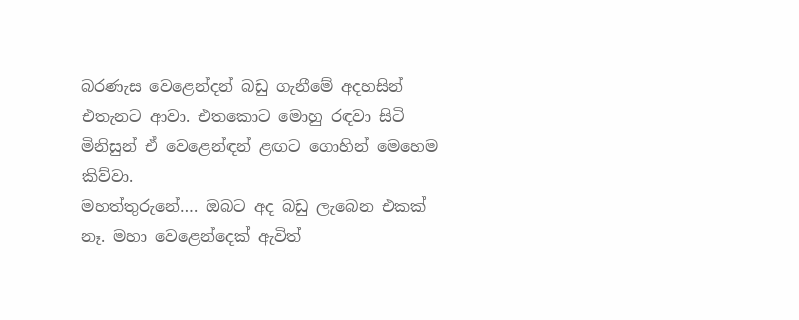බරණැස වෙළෙන්දන් බඩු ගැනීමේ අදහසින් එතැනට ආවා. එතකොට මොහු රඳවා සිටි මිනිසුන් ඒ වෙළෙන්ඳන් ළඟට ගොහින් මෙහෙම කිව්වා.
මහත්තුරුනේ…. ඔබට අද බඩු ලැබෙන එකක් නෑ. මහා වෙළෙන්දෙක් ඇවිත්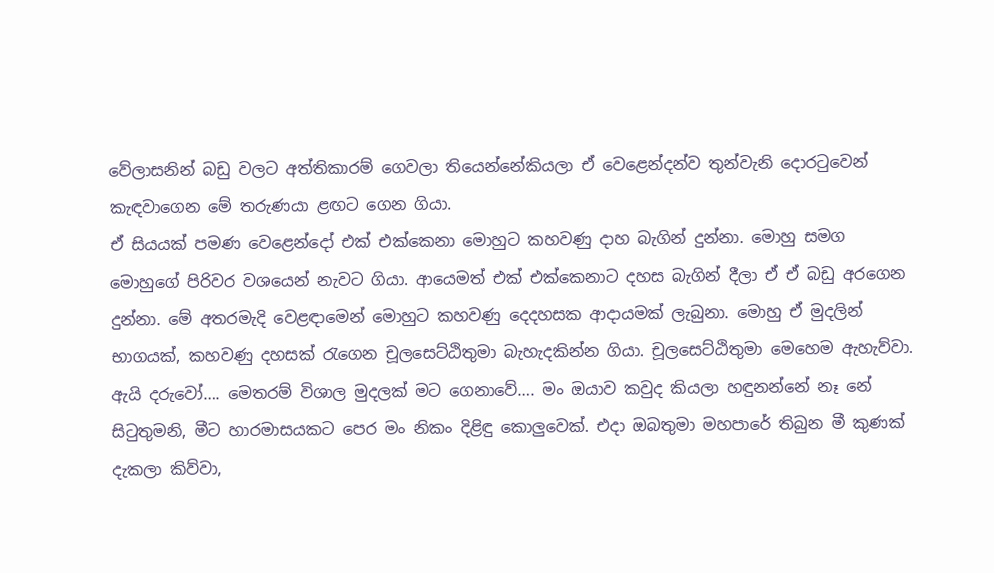වේලාසනින් බඩු වලට අත්තිකාරම් ගෙවලා තියෙන්නේකියලා ඒ වෙළෙන්දන්ව තුන්වැනි දොරටුවෙන් කැඳවාගෙන මේ තරුණයා ළඟට ගෙන ගියා.
ඒ සියයක් පමණ වෙළෙන්දෝ එක් එක්කෙනා මොහුට කහවණු දාහ බැගින් දුන්නා. මොහු සමග මොහුගේ පිරිවර වශයෙන් නැවට ගියා. ආයෙමත් එක් එක්කෙනාට දහස බැගින් දීලා ඒ ඒ බඩු අරගෙන දුන්නා. මේ අතරමැදි වෙළඳාමෙන් මොහුට කහවණු දෙදහසක ආදායමක් ලැබුනා. මොහු ඒ මුදලින් භාගයක්, කහවණු දහසක් රැගෙන චූලසෙට්ඨිතුමා බැහැදකින්න ගියා. චූලසෙට්ඨිතුමා මෙහෙම ඇහැව්වා.
ඇයි දරුවෝ…. මෙතරම් විශාල මුදලක් මට ගෙනාවේ…. මං ඔයාව කවුද කියලා හඳුනන්නේ නෑ නේ
සිටුතුමනි, මීට හාරමාසයකට පෙර මං නිකං දිළිඳු කොලුවෙක්. එදා ඔබතුමා මහපාරේ තිබුන මී කුණක් දැකලා කිව්වා,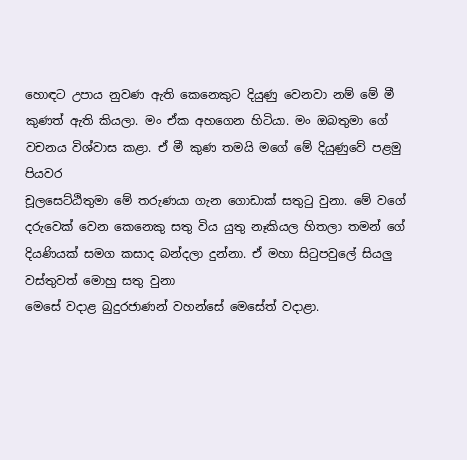හොඳට උපාය නුවණ ඇති කෙනෙකුට දියුණු වෙනවා නම් මේ මී කුණත් ඇති කියලා. මං ඒක අහගෙන හිටියා. මං ඔබතුමා ගේ වචනය විශ්වාස කළා. ඒ මී කුණ තමයි මගේ මේ දියුණුවේ පළමු පියවර
චූලසෙට්ඨිතුමා මේ තරුණයා ගැන ගොඩාක් සතුටු වුනා. මේ වගේ දරුවෙක් වෙන කෙනෙකු සතු විය යුතු නෑකියල හිතලා තමන් ගේ දියණියක් සමග කසාද බන්දලා දුන්නා. ඒ මහා සිටුපවුලේ සියලු වස්තුවත් මොහු සතු වුනා
මෙසේ වදාළ බුදුරජාණන් වහන්සේ මෙසේත් වදාළා.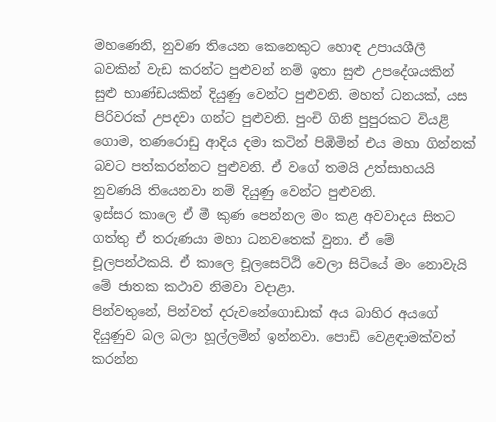මහණෙනි, නුවණ තියෙන කෙනෙකුට හොඳ උපායශීලී බවකින් වැඩ කරන්ට පුළුවන් නම් ඉතා සුළු උපදේශයකින් සුළු භාණ්ඩයකින් දියුණු වෙන්ට පුළුවනි. මහත් ධනයක්, යස පිරිවරක් උපදවා ගන්ට පුළුවනි. පුංචි ගිනි පුපුරකට වියළි ගොම, තණරොඩු ආදිය දමා කටින් පිඹිමින් එය මහා ගින්නක් බවට පත්කරන්නට පුළුවනි. ඒ වගේ තමයි උත්සාහයයි නුවණයි තියෙනවා නම් දියුණු වෙන්ට පුළුවනි.
ඉස්සර කාලෙ ඒ මී කුණ පෙන්නල මං කළ අවවාදය සිතට ගත්තු ඒ තරුණයා මහා ධනවතෙක් වුනා. ඒ මේ චූලපන්ථකයි. ඒ කාලෙ චූලසෙට්ඨි වෙලා සිටියේ මං නොවැයි මේ ජාතක කථාව නිමවා වදාළා.
පින්වතුනේ, පින්වත් දරුවනේගොඩාක් අය බාහිර අයගේ දියුණුව බල බලා හූල්ලමින් ඉන්නවා. පොඩි වෙළඳාමක්වත් කරන්න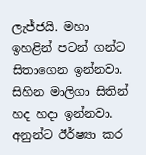ලැජ්ජයි. මහා ඉහළින් පටන් ගන්ට සිතාගෙන ඉන්නවා. සිහින මාලිගා සිතින් හද හදා ඉන්නවා. අනුන්ට ඊර්ෂ්‍යා කර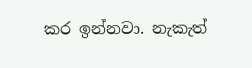කර ඉන්නවා. නැකැත්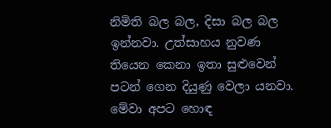නිමිති බල බල, දිසා බල බල ඉන්නවා. උත්සාහය නුවණ තියෙන කෙනා ඉතා සුළුවෙන් පටන් ගෙන දියුණු වෙලා යනවා. මේවා අපට හොඳ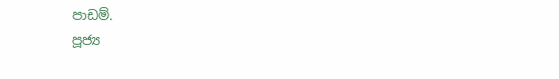පාඩම්.
පූජ්‍ය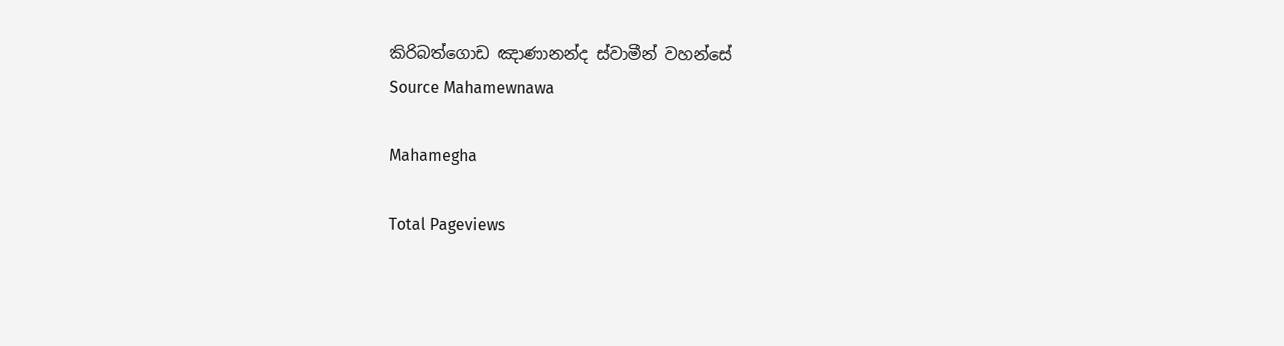කිරිබත්ගොඩ ඤාණානන්ද ස්වාමීන් වහන්සේ
Source Mahamewnawa

Mahamegha

Total Pageviews